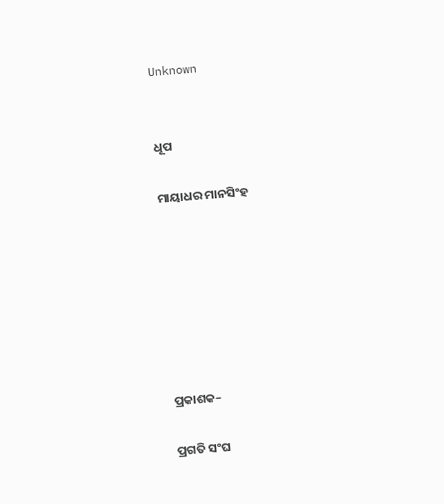Unknown


ଧୂପ

ମାୟାଧର ମାନସିଂହ







ପ୍ରକାଶକ–

ପ୍ରଗତି ସଂଘ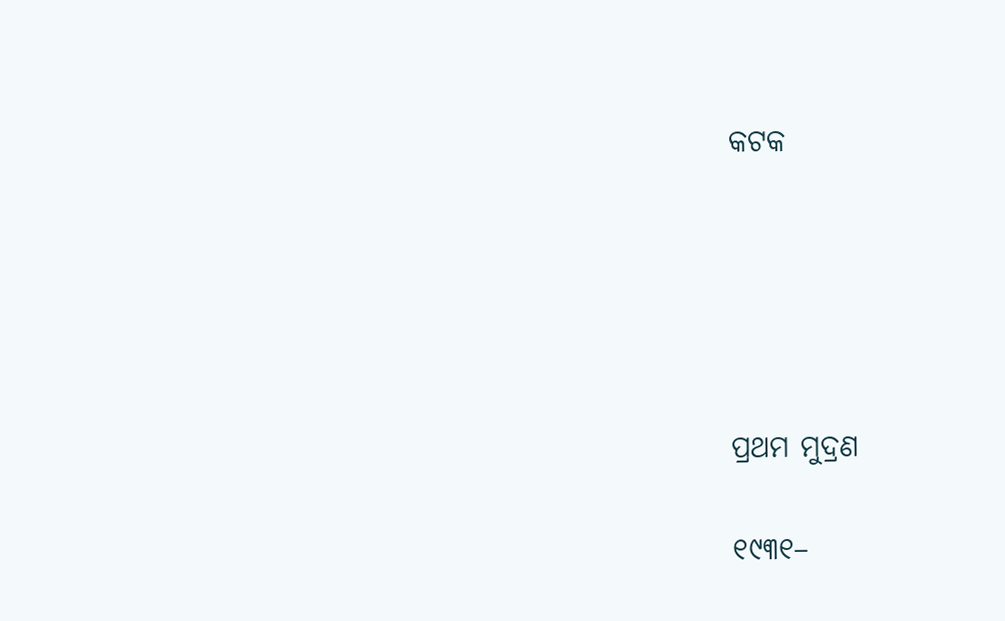କଟକ





ପ୍ରଥମ ମୁଦ୍ରଣ

୧୯୩୧–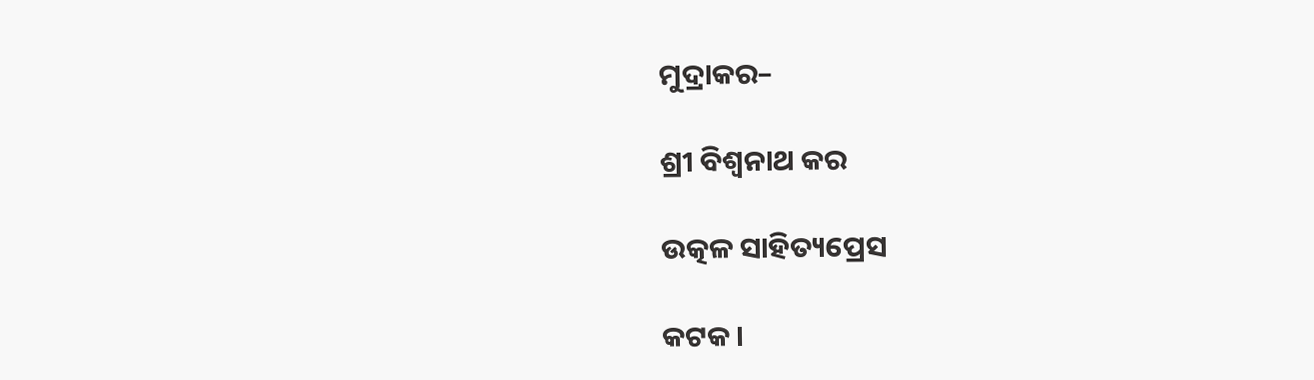ମୁଦ୍ରାକର–

ଶ୍ରୀ ବିଶ୍ୱନାଥ କର

ଉତ୍କଳ ସାହିତ୍ୟପ୍ରେସ

କଟକ ।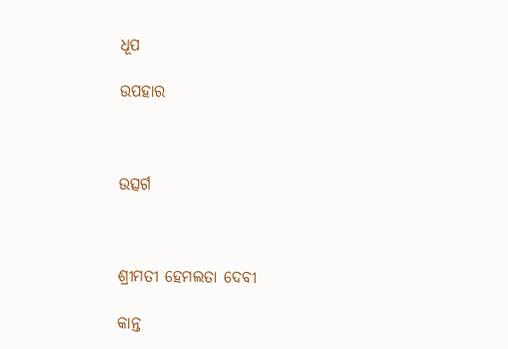ଧୂପ

ଉପହାର



ଉତ୍ସର୍ଗ



ଶ୍ରୀମତୀ ହେମଲତା ଦେବୀ

କାନ୍ତ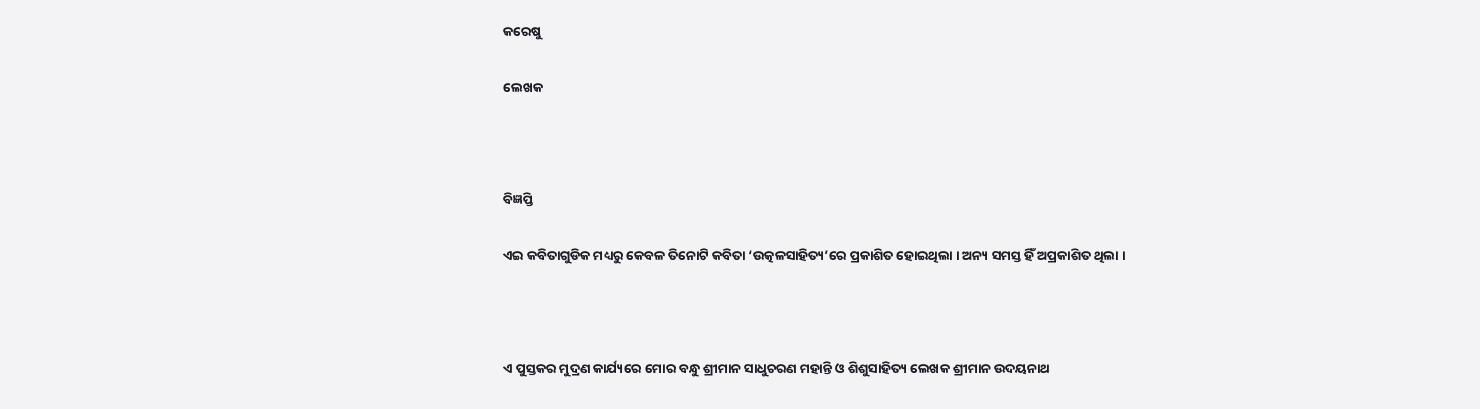କରେଷୁ

ଲେଖକ



ବିଜ୍ଞପ୍ତି

ଏଇ କବିତାଗୁଡିକ ମଧ୍ୟରୁ କେବଳ ତିନୋଟି କବିତା ‘ଉତ୍କଳସାହିତ୍ୟ’ରେ ପ୍ରକାଶିତ ହୋଇଥିଲା । ଅନ୍ୟ ସମସ୍ତ ହିଁ ଅପ୍ରକାଶିତ ଥିଲା ।



ଏ ପୁସ୍ତକର ମୁଦ୍ରଣ କାର୍ଯ୍ୟରେ ମୋର ବନ୍ଧୁ ଶ୍ରୀମାନ ସାଧୁଚରଣ ମହାନ୍ତି ଓ ଶିଶୁସାହିତ୍ୟ ଲେଖକ ଶ୍ରୀମାନ ଉଦୟନାଥ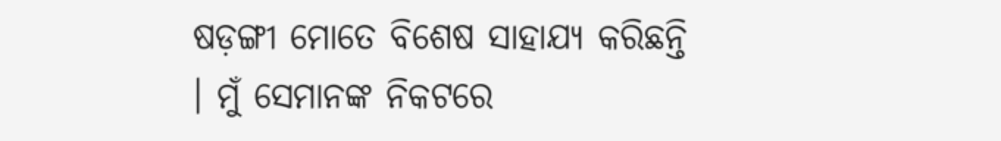ଷଡ଼ଙ୍ଗୀ ମୋତେ ବିଶେଷ ସାହାଯ୍ୟ କରିଛନ୍ତି । ମୁଁ ସେମାନଙ୍କ ନିକଟରେ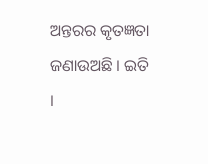ଅନ୍ତରର କୃତଜ୍ଞତା ଜଣାଉଅଛି । ଇତି ।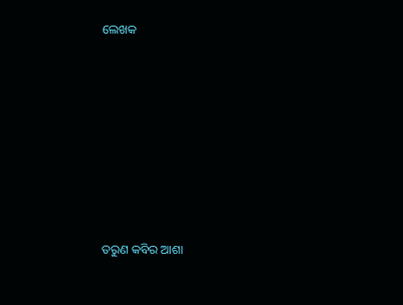ଲେଖକ









ତରୁଣ କବିର ଆଶା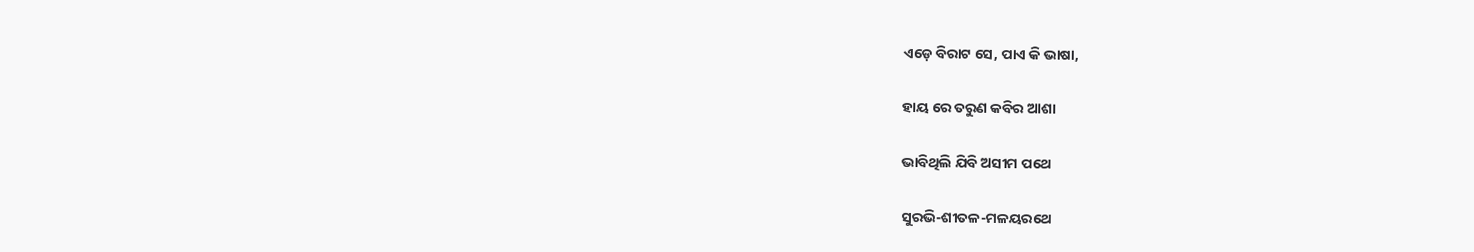ଏଡ଼େ ବିରାଟ ସେ, ପାଏ କି ଭାଷା,

ହାୟ ରେ ତରୁଣ କବିର ଆଶା

ଭାବିଥିଲି ଯିବି ଅସୀମ ପଥେ

ସୁରଭି-ଶୀତଳ-ମଳୟରଥେ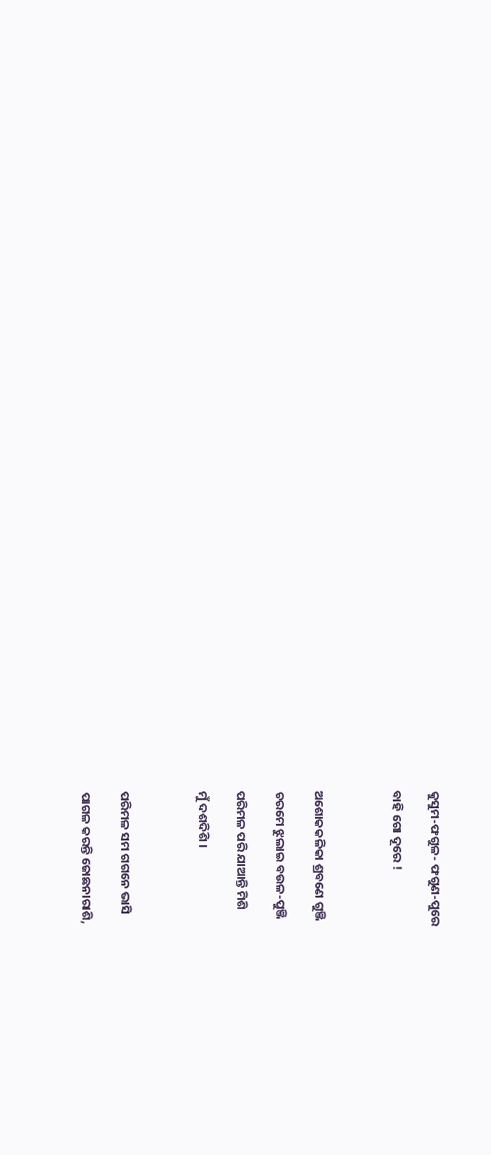କୁସୁମ-ଫଗୁଳ- ଫଗୁଣ-ପୁରେ

ବାହି ଗୋ ଦୂରେ !



ଅଶୋକକଳିକା ଶ୍ରବଣେ ଗୁଞ୍ଜି

ଚରମେ ଝୁଲାଇ ବଉଳ-ପୁଞ୍ଜି

ପରିମଳ ପରି ଯାଆନ୍ତି ମିଶି

ମୁଁ ଦଶଦିଶି ।



ପରିମଳ ସମ ଗଗନେ ଭାସି

ପାଗଳ କରନ୍ତି ଜୋଛନାରାଶି,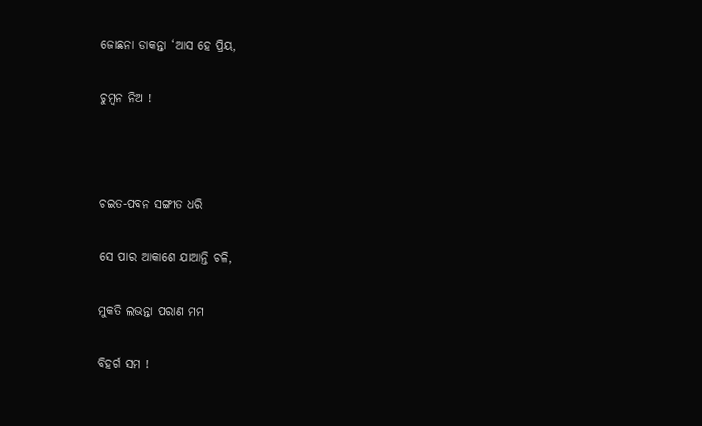ଜୋଛନା ଡାକନ୍ତା ‘ଆସ ହେ ପ୍ରିୟ,

ଚୁମ୍ବନ ନିଅ !



ଚଇତ-ପବନ ସଙ୍ଗୀତ ଧରି

ସେ ପାର ଆକାଶେ ଯାଆନ୍ତି ଚଳି,

ମୁକତି ଲଭନ୍ତା ପରାଣ ମମ

ବିହର୍ଗ ସମ !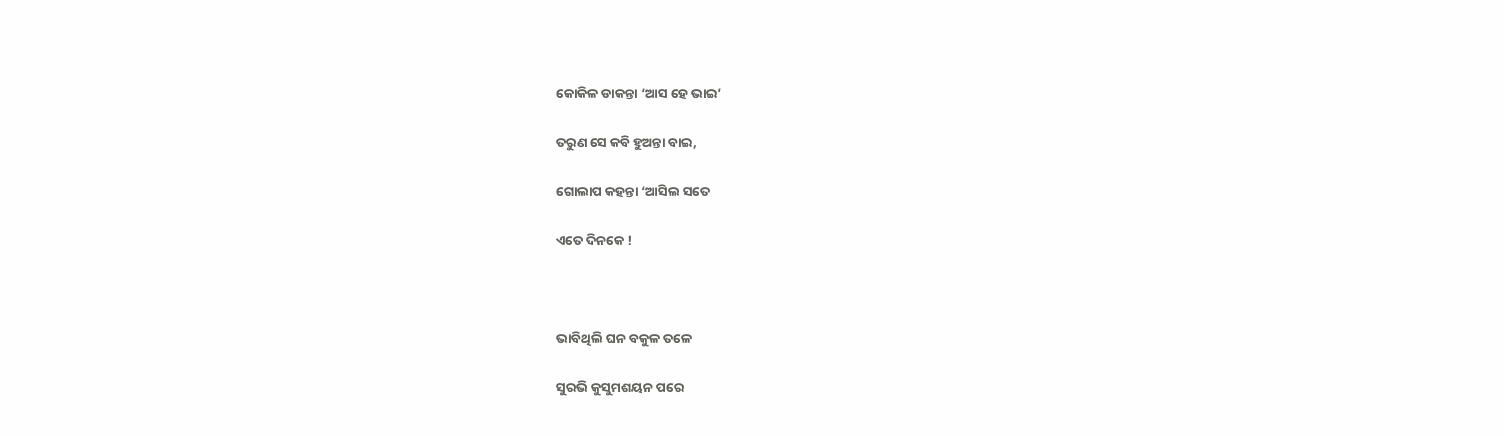କୋକିଳ ଡାକନ୍ତା ‘ଆସ ହେ ଭାଇ’

ତରୁଣ ସେ କବି ହୁଅନ୍ତା ବାଇ,

ଗୋଲାପ କହନ୍ତା ‘ଆସିଲ ସତେ

ଏତେ ଦିନକେ !



ଭାବିଥିଲି ଘନ ବକୁଳ ତଳେ

ସୁରଭି କୁସୁମଶୟନ ପରେ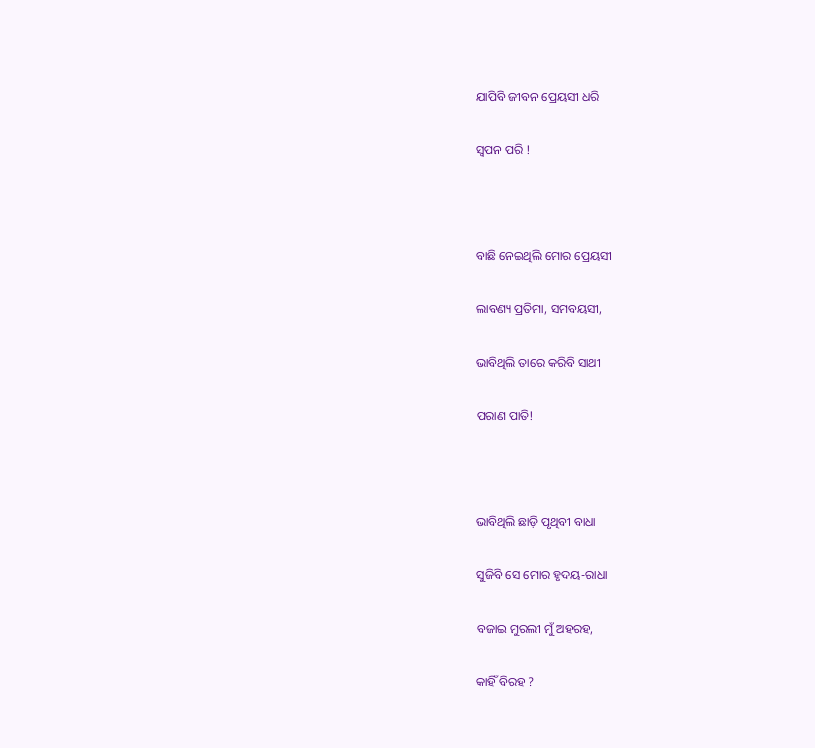ଯାପିବି ଜୀବନ ପ୍ରେୟସୀ ଧରି

ସ୍ୱପନ ପରି !



ବାଛି ନେଇଥିଲି ମୋର ପ୍ରେୟସୀ

ଲାବଣ୍ୟ ପ୍ରତିମା, ସମବୟସୀ,

ଭାବିଥିଲି ତାରେ କରିବି ସାଥୀ

ପରାଣ ପାତି!



ଭାବିଥିଲି ଛାଡ଼ି ପୃଥିବୀ ବାଧା

ସୁଜିବି ସେ ମୋର ହୃଦୟ-ରାଧା

ବଜାଇ ମୁରଲୀ ମୁଁ ଅହରହ,

କାହିଁ ବିରହ ?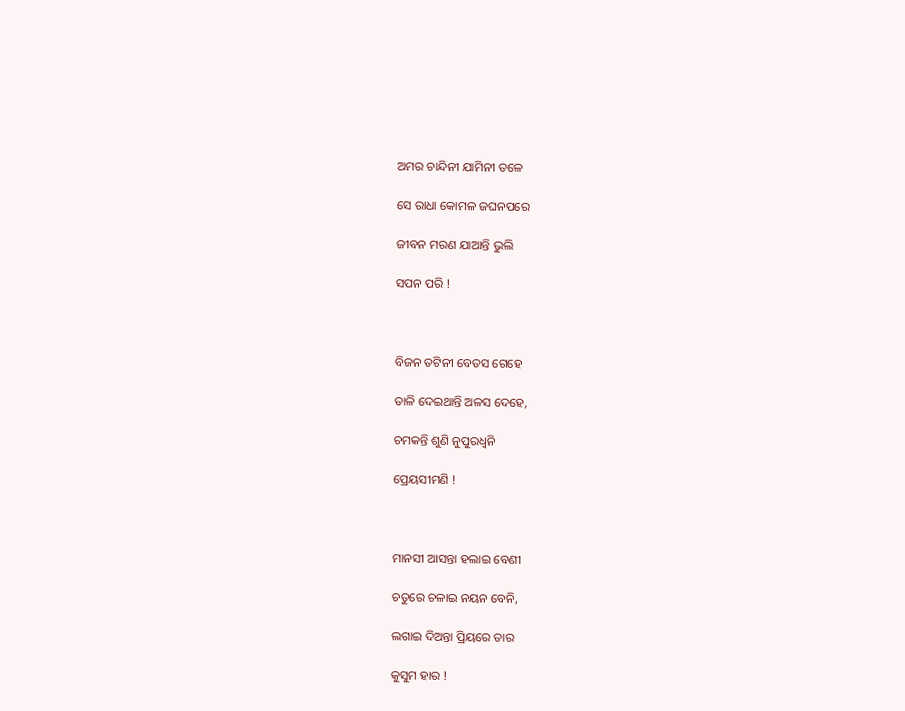ଅମର ଚାନ୍ଦିନୀ ଯାମିନୀ ତଳେ

ସେ ରାଧା କୋମଳ ଜଘନପରେ

ଜୀବନ ମରଣ ଯାଆନ୍ତି ଭୁଲି

ସପନ ପରି !



ବିଜନ ତଟିନୀ ବେତସ ଗେହେ

ତାଳି ଦେଇଥାନ୍ତି ଅଳସ ଦେହେ,

ଚମକନ୍ତି ଶୁଣି ନୁପୁରଧ୍ୱନି

ପ୍ରେୟସୀମଣି !



ମାନସୀ ଆସନ୍ତା ହଲାଇ ବେଣୀ

ଚତୁରେ ଚଳାଇ ନୟନ ବେନି,

ଲଗାଇ ଦିଅନ୍ତା ପ୍ରିୟରେ ତାର

କୁସୁମ ହାର !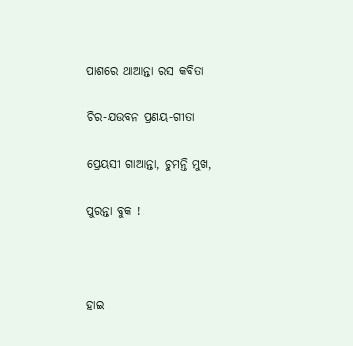ପାଶରେ ଥାଆନ୍ତା ରସ କବିତା

ଚିର-ଯଉବନ ପ୍ରଣୟ-ଗୀତା

ପ୍ରେୟସୀ ଗାଆନ୍ତା, ଚୁମନ୍ତି ମୁଖ,

ପୁରନ୍ତା ବୁକ !



ହାଇ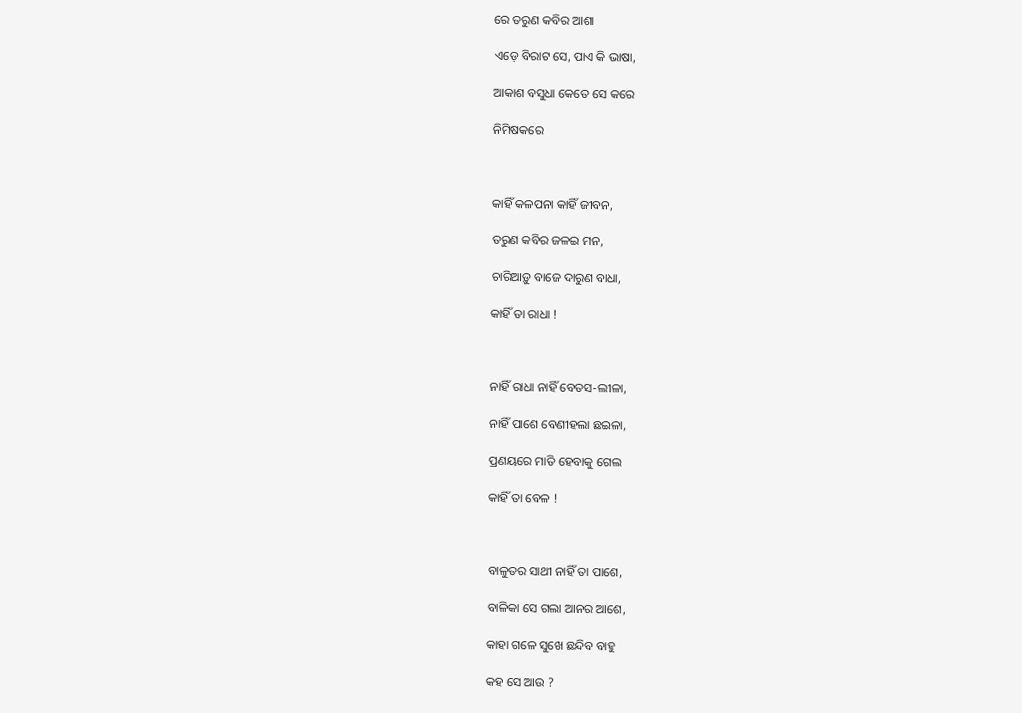ରେ ତରୁଣ କବିର ଆଶା

ଏଡ଼େ ବିରାଟ ସେ, ପାଏ କି ଭାଷା,

ଆକାଶ ବସୁଧା କେତେ ସେ କରେ

ନିମିଷକରେ



କାହିଁ କଳପନା କାହିଁ ଜୀବନ,

ତରୁଣ କବିର ଜଳଇ ମନ,

ଚାରିଆଡ଼ୁ ବାଜେ ଦାରୁଣ ବାଧା,

କାହିଁ ତା ରାଧା !



ନାହିଁ ରାଧା ନାହିଁ ବେତସ-ଲୀଳା,

ନାହିଁ ପାଶେ ବେଣୀହଲା ଛଇଳା,

ପ୍ରଣୟରେ ମାତି ହେବାକୁ ଗେଲ

କାହିଁ ତା ବେଳ !



ବାଳୁତର ସାଥୀ ନାହିଁ ତା ପାଶେ,

ବାଳିକା ସେ ଗଲା ଆନର ଆଶେ,

କାହା ଗଳେ ସୁଖେ ଛନ୍ଦିବ ବାହୁ

କହ ସେ ଆଉ ?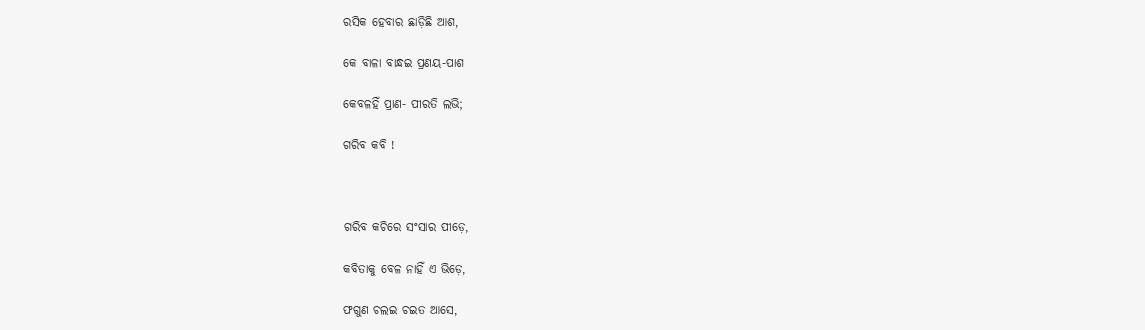ରସିକ ହେବାର ଛାଡ଼ିଛି ଆଶ,

କେ ବାଳା ବାନ୍ଧଇ ପ୍ରଣୟ-ପାଶ

କେବଳହିଁ ପ୍ରାଣ- ପୀରତି ଲଭି;

ଗରିବ କବି !



ଗରିବ କଚିରେ ସଂସାର ପୀଡ଼େ,

କବିତାକୁ ବେଳ ନାହିଁ ଏ ଭିଡ଼େ,

ଫଗୁଣ ଚଲଇ ଚଇତ ଆସେ,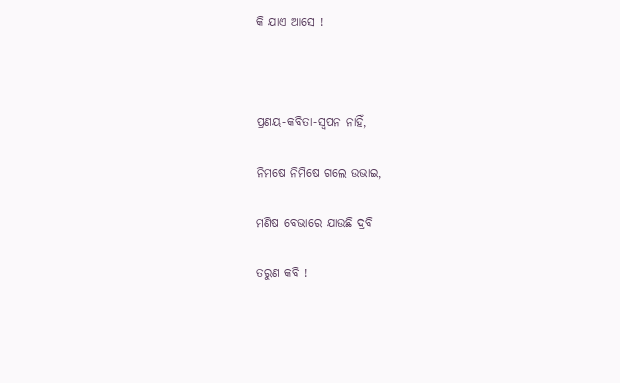କି ଯାଏ ଆସେ !



ପ୍ରଣୟ-କବିତା-ସ୍ୱପନ ନାହିଁ,

ନିମଷେ ନିମିଷେ ଗଲେ ଉଭାଇ,

ମଣିଷ ବେଭାରେ ଯାଉଛି ଦ୍ରବି

ତରୁଣ କବି !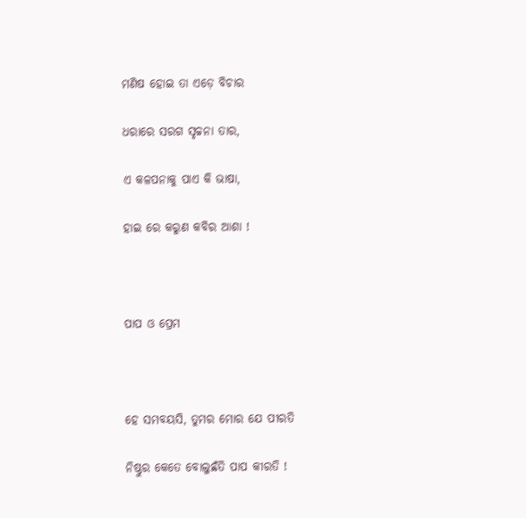ମଣିଷ ହୋଇ ତା ଏଡ଼େ ବିଚାର

ଧରାରେ ସରଗ ସୃଚ୍ଚନା ତାର,

ଏ କଳପନାକୁ ପାଏ କି ଭାଷା,

ହାଇ ରେ କରୁଣ କବିର ଆଶା !



ପାପ ଓ ପ୍ରେମ



ହେ ସମବୟସି, ତୁମର ମୋର ଯେ ପୀରତି

ନିଷ୍ଠୁର କେତେ ବୋଲୁଛଁତି ପାପ କୀରତି !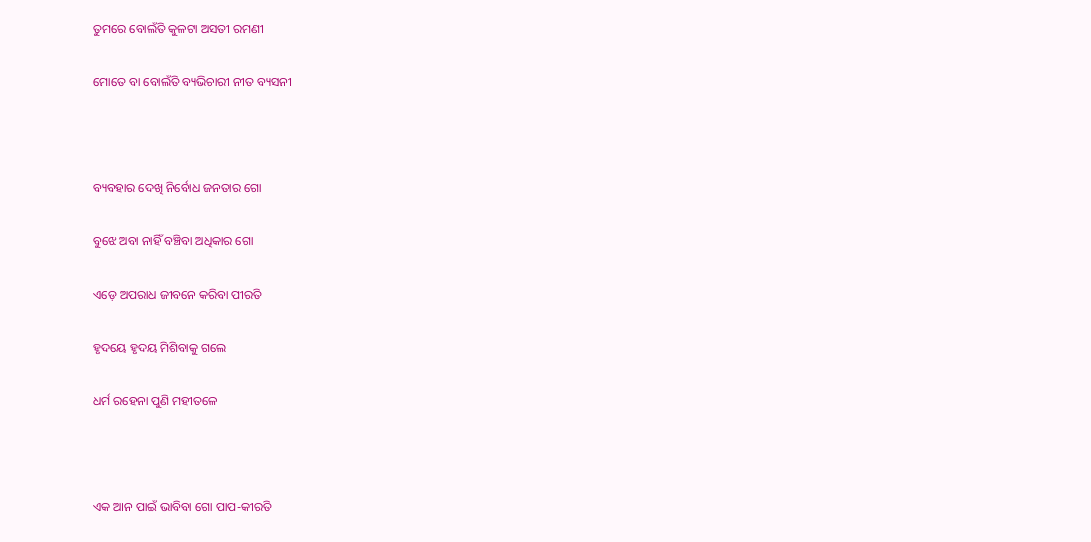ତୁମରେ ବୋଲଁତି କୁଳଟା ଅସତୀ ରମଣୀ

ମୋତେ ବା ବୋଲଁତି ବ୍ୟଭିଚାରୀ ନୀତ ବ୍ୟସନୀ



ବ୍ୟବହାର ଦେଖି ନିର୍ବୋଧ ଜନତାର ଗୋ

ବୁଝେ ଅବା ନାହିଁ ବଞ୍ଚିବା ଅଧିକାର ଗୋ

ଏଡ଼େ ଅପରାଧ ଜୀବନେ କରିବା ପୀରତି

ହୃଦୟେ ହୃଦୟ ମିଶିବାକୁ ଗଲେ

ଧର୍ମ ରହେନା ପୁଣି ମହୀତଳେ



ଏକ ଆନ ପାଇଁ ଭାବିବା ଗୋ ପାପ-କୀରତି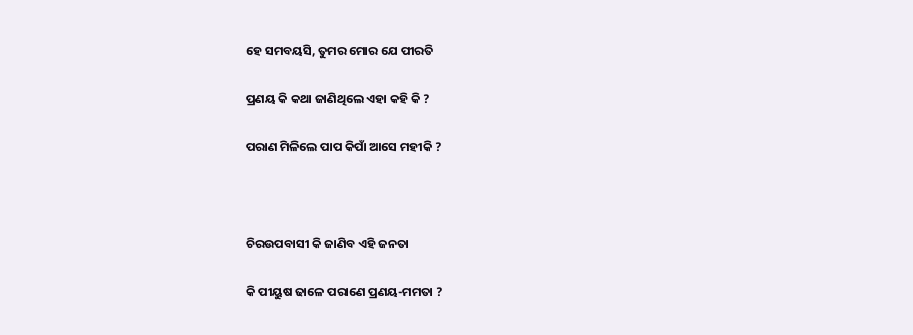ହେ ସମବୟସି, ତୁମର ମୋର ଯେ ପୀରତି

ପ୍ରଣୟ କି କଥା ଜାଣିଥିଲେ ଏହା କହି କି ?

ପରାଣ ମିଳିଲେ ପାପ କିପାଁ ଆସେ ମହୀକି ?



ଚିରଉପବାସୀ କି ଜାଣିବ ଏହି ଜନତା

କି ପୀୟୁଷ ଢାଳେ ପରାଣେ ପ୍ରଣୟ-ମମତା ?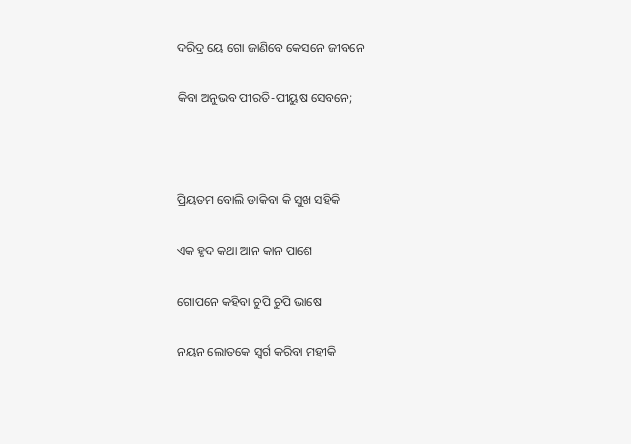ଦରିଦ୍ର ୟେ ଗୋ ଜାଣିବେ କେସନେ ଜୀବନେ

କିବା ଅନୁଭବ ପୀରତି-ପୀୟୁଷ ସେବନେ;



ପ୍ରିୟତମ ବୋଲି ଡାକିବା କି ସୁଖ ସହିକି

ଏକ ହୃଦ କଥା ଆନ କାନ ପାଶେ

ଗୋପନେ କହିବା ଚୁପି ଚୁପି ଭାଷେ

ନୟନ ଲୋତକେ ସ୍ୱର୍ଗ କରିବା ମହୀକି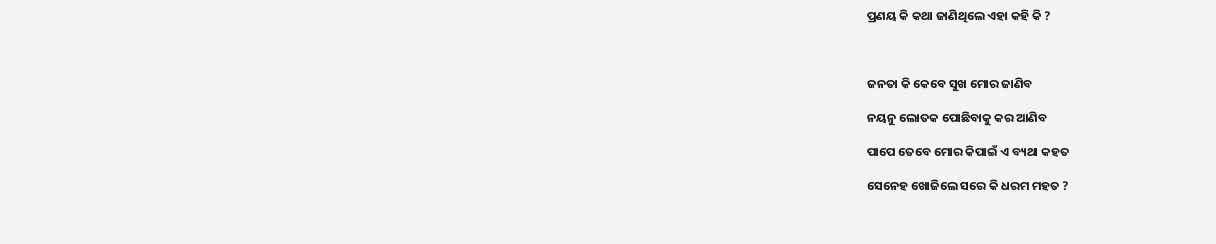ପ୍ରଣୟ କି କଥା ଜାଣିଥିଲେ ଏହା କହି କି ?



ଜନତା କି କେବେ ସୁଖ ମୋର ଜାଣିବ

ନୟନୁ ଲୋତକ ପୋଛିବାକୁ କର ଆଣିବ

ପାପେ ତେବେ ମୋର କିପାଇଁ ଏ ବ୍ୟଥା କହତ

ସେନେହ ଖୋଜିଲେ ସରେ କି ଧରମ ମହତ ?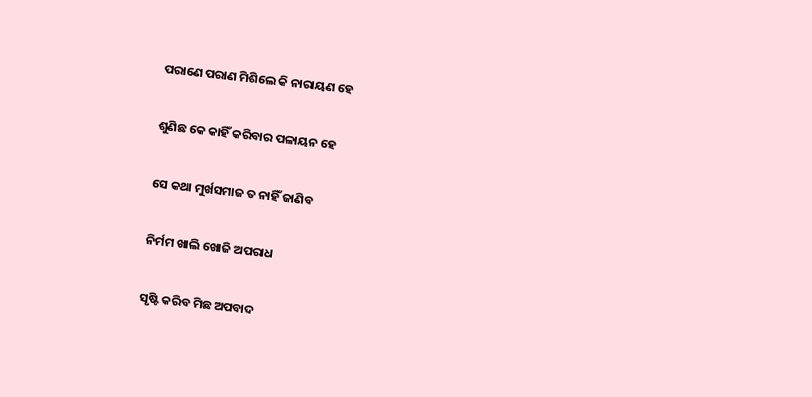ପରାଣେ ପରାଣ ମିଶିଲେ କି ନାରାୟଣ ହେ

ଶୁଣିଛ କେ କାହିଁ କରିବାର ପଳାୟନ ହେ

ସେ କଥା ମୁର୍ଖସମାଜ ତ ନାହିଁ ଜାଣିବ

ନିର୍ମମ ଖାଲି ଖୋଜି ଅପରାଧ

ସୃଷ୍ଟି କରିବ ମିଛ ଅପବାଦ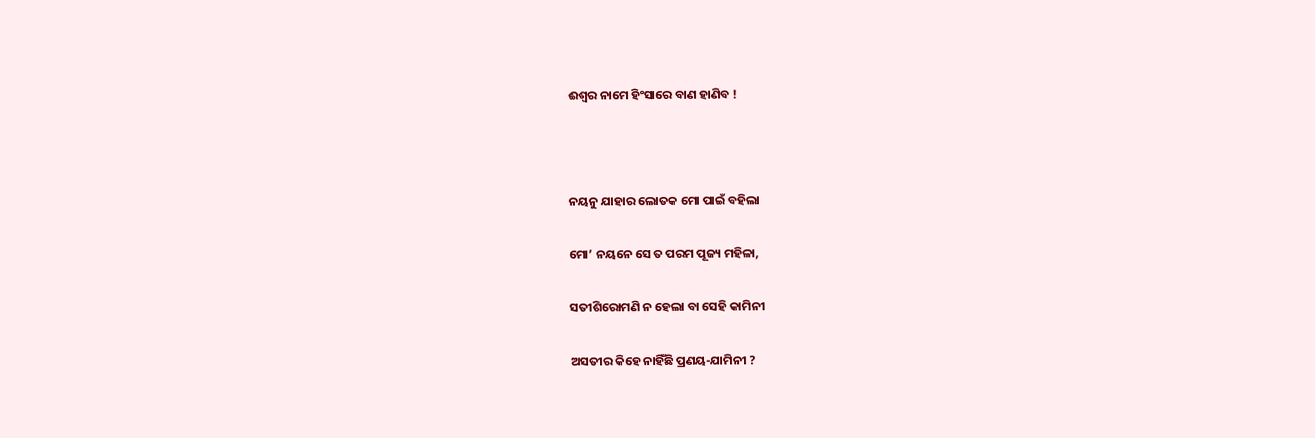ଈଶ୍ୱର ନାମେ ହିଂସାରେ ବାଣ ହାଣିବ !



ନୟନୁ ଯାହାର ଲୋତକ ମୋ ପାଇଁ ବହିଲା

ମୋ’ ନୟନେ ସେ ତ ପରମ ପୂଜ୍ୟ ମହିଳା,

ସତୀଶିରୋମଣି ନ ହେଲା ବା ସେହି କାମିନୀ

ଅସତୀର କିହେ ନାହିଁଛି ପ୍ରଣୟ-ଯାମିନୀ ?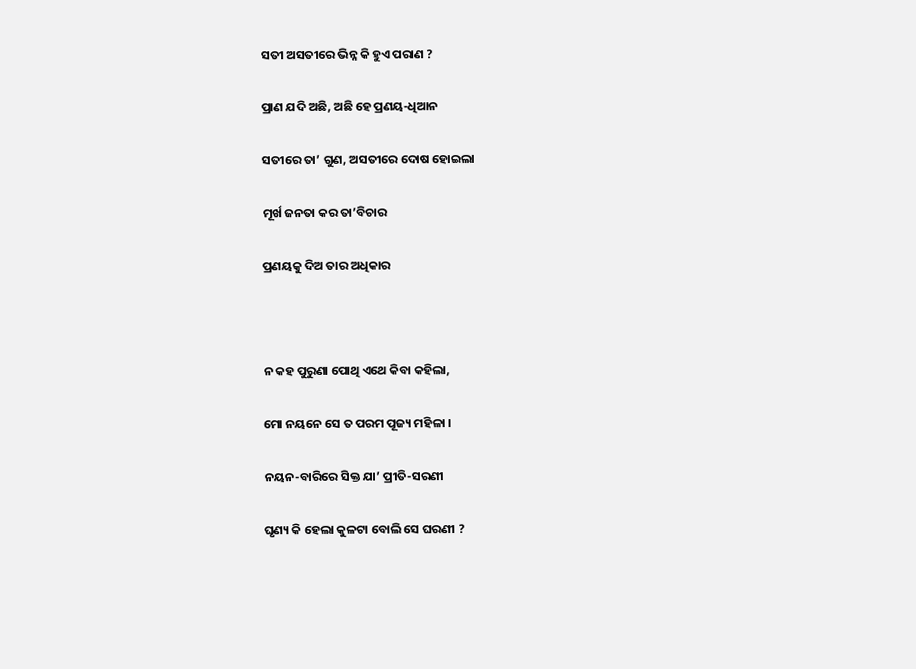ସତୀ ଅସତୀରେ ଭିନ୍ନ କି ହୁଏ ପରାଣ ?

ପ୍ରାଣ ଯଦି ଅଛି, ଅଛି ହେ ପ୍ରଣୟ-ଧିଆନ

ସତୀରେ ତା’ ଗୁଣ, ଅସତୀରେ ଦୋଷ ହୋଇଲା

ମୂର୍ଖ ଜନତା କର ତା’ବିଚାର

ପ୍ରଣୟକୁ ଦିଅ ତାର ଅଧିକାର



ନ କହ ପୁରୁଣା ପୋଥି ଏଥେ କିବା କହିଲା,

ମୋ ନୟନେ ସେ ତ ପରମ ପୂଜ୍ୟ ମହିଳା ।

ନୟନ-ବାରିରେ ସିକ୍ତ ଯା’ ପ୍ରୀତି-ସରଣୀ

ଘୃଣ୍ୟ କି ହେଲା କୁଳଟା ବୋଲି ସେ ଘରଣୀ ?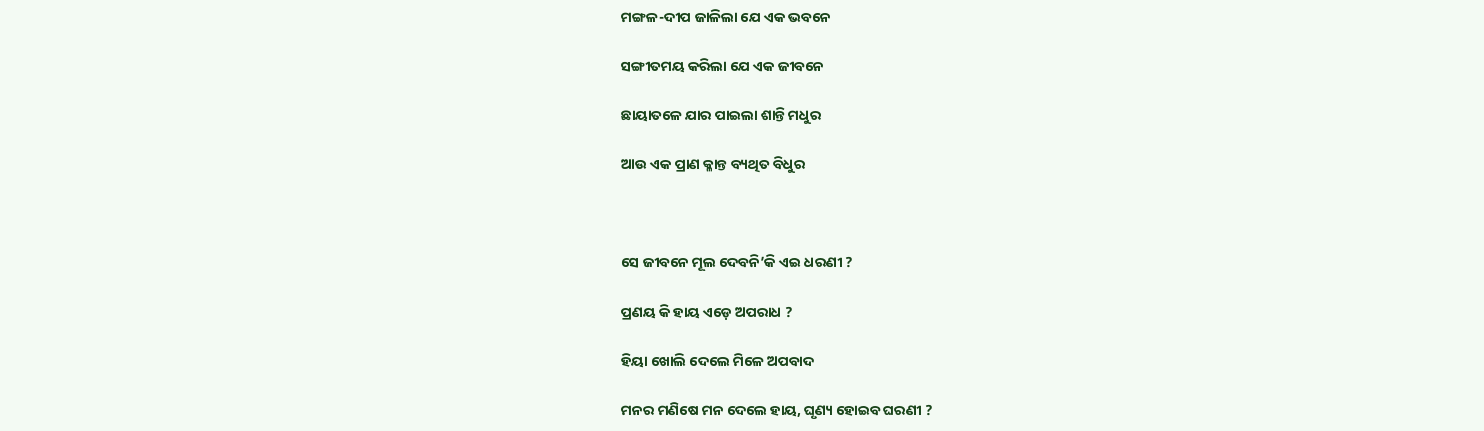ମଙ୍ଗଳ-ଦୀପ ଜାଳିଲା ଯେ ଏକ ଭବନେ

ସଙ୍ଗୀତମୟ କରିଲା ଯେ ଏକ ଜୀବନେ

ଛାୟାତଳେ ଯାର ପାଇଲା ଶାନ୍ତି ମଧୁର

ଆଉ ଏକ ପ୍ରାଣ କ୍ଳାନ୍ତ ବ୍ୟଥିତ ବିଧୁର



ସେ ଜୀବନେ ମୂଲ ଦେବନି’କି ଏଇ ଧରଣୀ ?

ପ୍ରଣୟ କି ହାୟ ଏଡ଼େ ଅପରାଧ ?

ହିୟା ଖୋଲି ଦେଲେ ମିଳେ ଅପବାଦ

ମନର ମଣିଷେ ମନ ଦେଲେ ହାୟ, ଘୃଣ୍ୟ ହୋଇବ ଘରଣୀ ?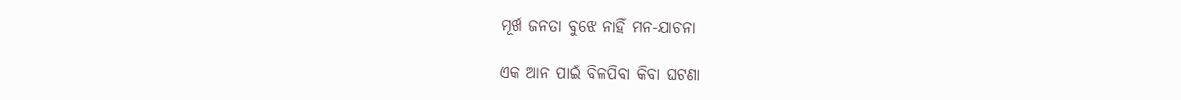ମୂର୍ଖ ଜନତା ବୁଝେ ନାହିଁ ମନ-ଯାଚନା

ଏକ ଆନ ପାଇଁ ବିଳପିବା କିବା ଘଟଣା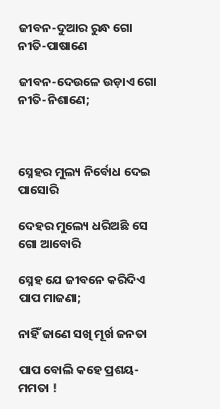ଜୀବନ-ଦୁଆର ରୁନ୍ଧ ଗୋ ନୀତି-ପାଷାଣେ

ଜୀବନ-ଦେଉଳେ ଉଡ଼ାଏ ଗୋ ନୀତି-ନିଶାଣେ;



ସ୍ନେହର ମୁଲ୍ୟ ନିର୍ବୋଧ ଦେଇ ପାସୋରି

ଦେହର ମୁଲ୍ୟେ ଧରିଅଛି ସେ ଗୋ ଆବୋରି

ସ୍ନେହ ଯେ ଜୀବନେ କରିଦିଏ ପାପ ମାଜଣା;

ନାହିଁ ଜାଣେ ସଖି ମୂର୍ଖ ଜନତା

ପାପ ବୋଲି କହେ ପ୍ରଶୟ-ମମତା !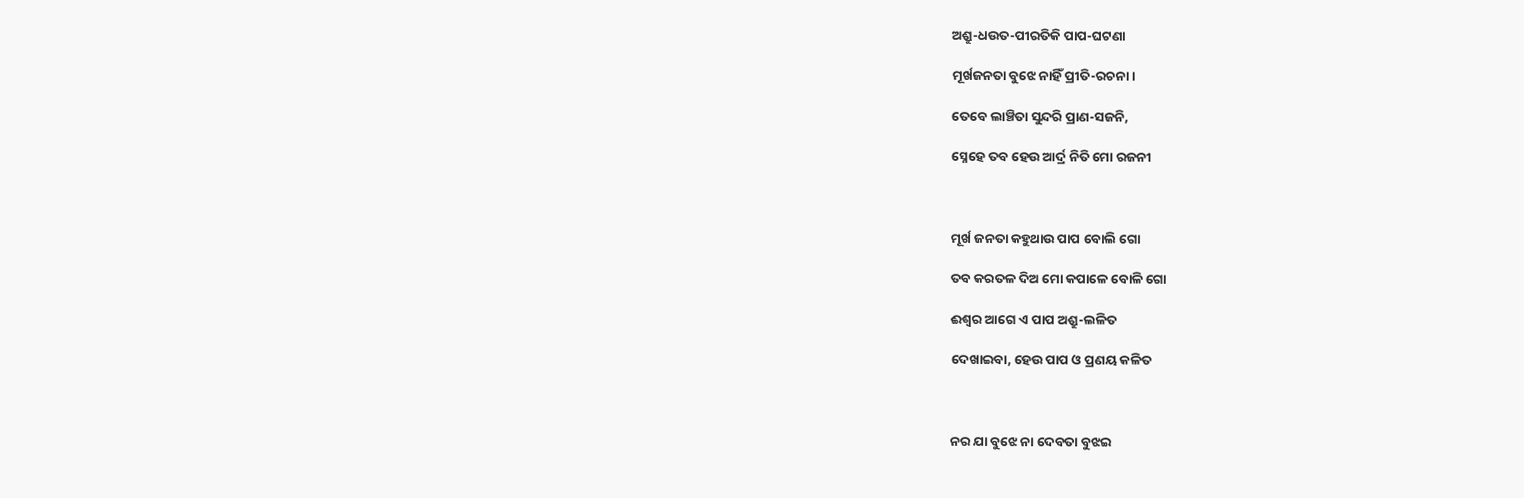ଅଶ୍ରୁ-ଧଉତ-ପୀରତିକି ପାପ-ଘଟଣା

ମୂର୍ଖଜନତା ବୁଝେ ନାହିଁ ପ୍ରୀତି-ରଚନା ।

ତେବେ ଲାଞ୍ଚିତା ସୁନ୍ଦରି ପ୍ରାଣ-ସଜନି,

ସ୍ନେହେ ତବ ହେଉ ଆର୍ଦ୍ର ନିତି ମୋ ରଜନୀ



ମୂର୍ଖ ଜନତା କହୁଥାଉ ପାପ ବୋଲି ଗୋ

ତବ କରତଳ ଦିଅ ମୋ କପାଳେ ବୋଳି ଗୋ

ଈଶ୍ୱର ଆଗେ ଏ ପାପ ଅଶ୍ରୁ-ଲଳିତ

ଦେଖାଇବା, ହେଉ ପାପ ଓ ପ୍ରଣୟ କଳିତ



ନର ଯା ବୁଝେ ନା ଦେବତା ବୁଝଇ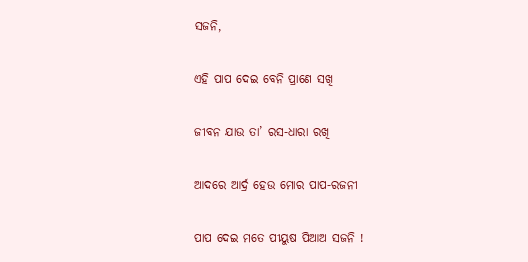ସଜନି,

ଏହି ପାପ ଦେଇ ବେନି ପ୍ରାଣେ ସଖି

ଜୀବନ ଯାଉ ତା’ ରସ-ଧାରା ରଖି

ଆଦରେ ଆର୍ଦ୍ର ହେଉ ମୋର ପାପ-ରଜନୀ

ପାପ ଦେଇ ମତେ ପୀୟୁଷ ପିଆଅ ସଜନି !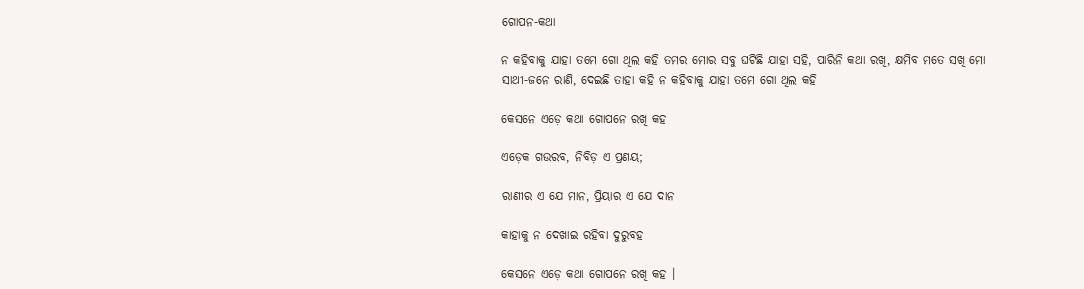ଗୋପନ-କଥା

ନ କହିବାକୁ ଯାହା ତମେ ଗୋ ଥିଲ କହି ତମର ମୋର ସବୁ ଘଟିଛି ଯାହା ସହି, ପାରିନି କଥା ରଖି, କ୍ଷମିବ ମତେ ସଖି ମୋ ସାଥୀ-ଜନେ ରାଣି, ଦେଇଛି ତାହା କହି ନ କହିବାକୁ ଯାହା ତମେ ଗୋ ଥିଲ କହି

କେସନେ ଏଡ଼େ କଥା ଗୋପନେ ରଖି କହ

ଏଡ଼େକ ଗଉରବ, ନିବିଡ଼ ଏ ପ୍ରଣୟ;

ରାଣୀର ଏ ଯେ ମାନ, ପ୍ରିୟାର ଏ ଯେ ଦାନ

କାହାକୁ ନ ଦେଖାଇ ରହିବା ଦୁରୁବହ

କେସନେ ଏଡ଼େ କଥା ଗୋପନେ ରଖି କହ ।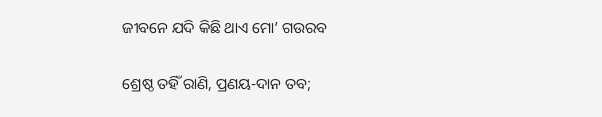ଜୀବନେ ଯଦି କିଛି ଥାଏ ମୋ’ ଗଉରବ

ଶ୍ରେଷ୍ଠ ତହିଁ ରାଣି, ପ୍ରଣୟ-ଦାନ ତବ;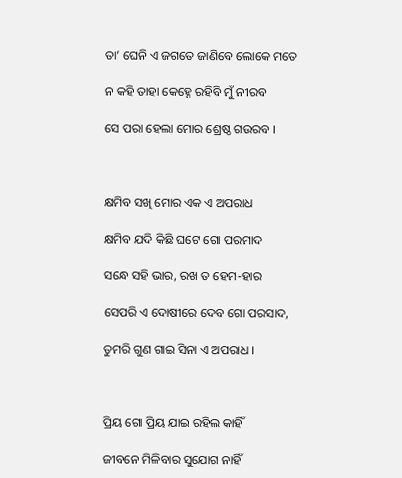ତା’ ଘେନି ଏ ଜଗତେ ଜାଣିବେ ଲୋକେ ମତେ

ନ କହି ତାହା କେହ୍ନେ ରହିବି ମୁଁ ନୀରବ

ସେ ପରା ହେଲା ମୋର ଶ୍ରେଷ୍ଠ ଗଉରବ ।



କ୍ଷମିବ ସଖି ମୋର ଏକ ଏ ଅପରାଧ

କ୍ଷମିବ ଯଦି କିଛି ଘଟେ ଗୋ ପରମାଦ

ସନ୍ଧେ ସହି ଭାର, ରଖ ତ ହେମ-ହାର

ସେପରି ଏ ଦୋଷୀରେ ଦେବ ଗୋ ପରସାଦ,

ତୁମରି ଗୁଣ ଗାଇ ସିନା ଏ ଅପରାଧ ।



ପ୍ରିୟ ଗୋ ପ୍ରିୟ ଯାଇ ରହିଲ କାହିଁ

ଜୀବନେ ମିଳିବାର ସୁଯୋଗ ନାହିଁ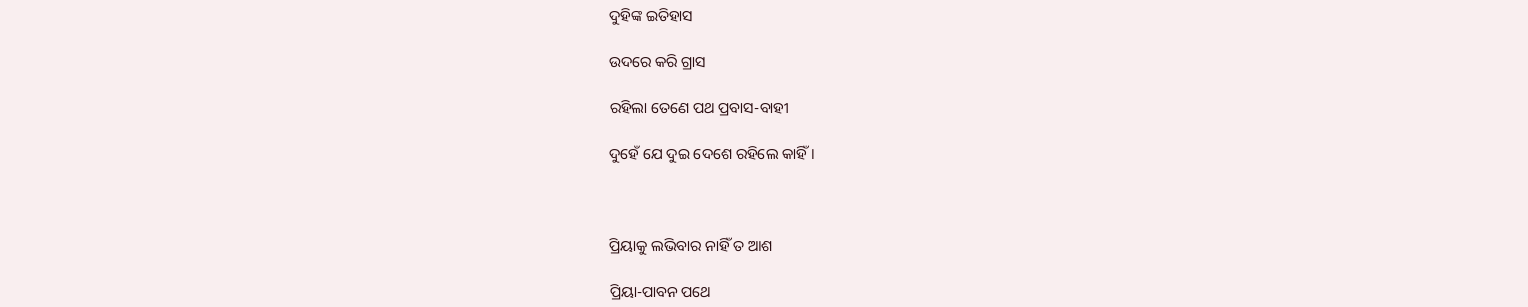ଦୁହିଙ୍କ ଇତିହାସ

ଉଦରେ କରି ଗ୍ରାସ

ରହିଲା ତେଣେ ପଥ ପ୍ରବାସ-ବାହୀ

ଦୁହେଁ ଯେ ଦୁଇ ଦେଶେ ରହିଲେ କାହିଁ ।



ପ୍ରିୟାକୁ ଲଭିବାର ନାହିଁ ତ ଆଶ

ପ୍ରିୟା-ପାବନ ପଥେ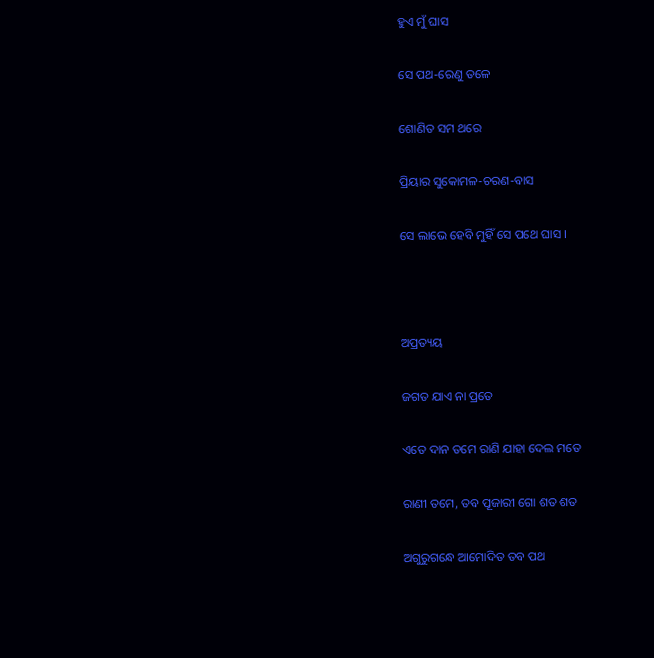ହୁଏ ମୁଁ ଘାସ

ସେ ପଥ-ରେଣୁ ତଳେ

ଶୋଣିତ ସମ ଥରେ

ପ୍ରିୟାର ସୁକୋମଳ-ଚରଣ-ବାସ

ସେ ଲାଭେ ହେବି ମୁହିଁ ସେ ପଥେ ଘାସ ।



ଅପ୍ରତ୍ୟୟ

ଜଗତ ଯାଏ ନା ପ୍ରତେ

ଏତେ ଦାନ ତମେ ରାଣି ଯାହା ଦେଲ ମତେ

ରାଣୀ ତମେ, ତବ ପୂଜାରୀ ଗୋ ଶତ ଶତ

ଅଗୁରୁଗନ୍ଧେ ଆମୋଦିତ ତବ ପଥ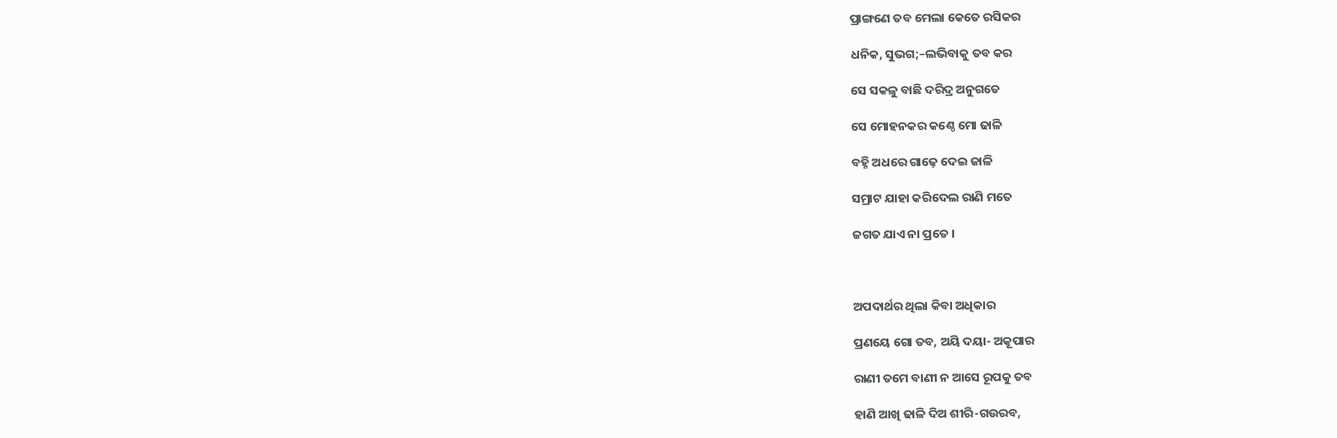ପ୍ରାଙ୍ଗଣେ ତବ ମେଲା କେତେ ରସିକର

ଧନିକ, ସୁଭଗ;–ଲଭିବାକୁ ତବ କର

ସେ ସକଳୁ ବାଛି ଦରିଦ୍ର ଅନୁଗତେ

ସେ ମୋହନକର କଣ୍ଠେ ମୋ ଢାଳି

ବହ୍ନି ଅଧରେ ଗାଢ଼େ ଦେଇ ଜାଳି

ସମ୍ରାଟ ଯାହା କରିଦେଲ ରାଣି ମତେ

ଜଗତ ଯାଏ ନା ପ୍ରତେ ।



ଅପଦାର୍ଥର ଥିଲା କିବା ଅଧିକାର

ପ୍ରଣୟେ ଗୋ ତବ, ଅୟି ଦୟା- ଅକୂପାର

ରାଣୀ ତମେ ବାଣୀ ନ ଆସେ ରୂପକୁ ତବ

ହାଣି ଆଖି ଢାଳି ଦିଅ ଶୀରି-ଗଉରବ,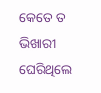କେତେ ତ ଭିଖାରୀ ଘେରିଥିଲେ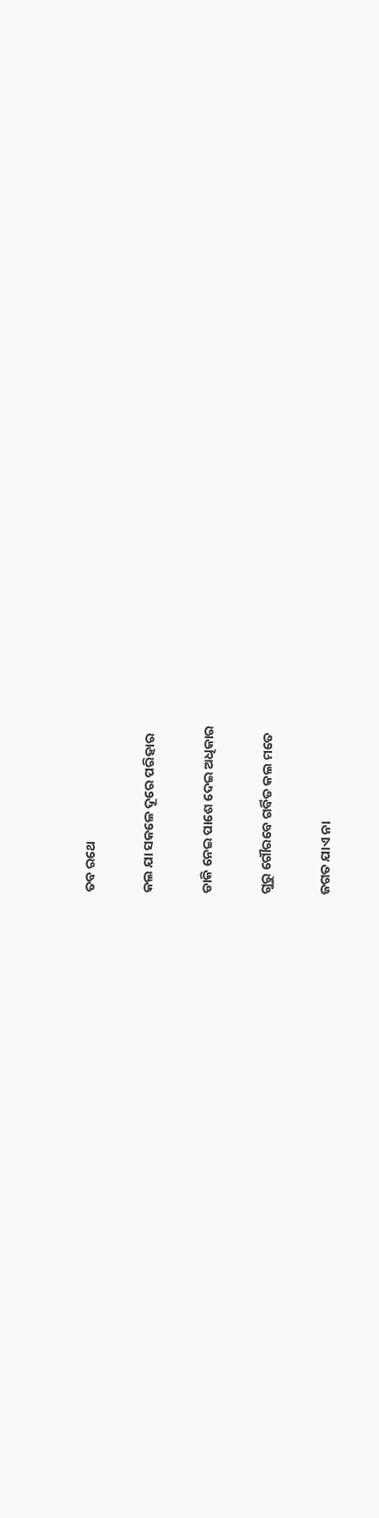ତବ ରଥେ

କଲ ଯା ସକଳେ ଦୂରେ ପରିହାର

ଡାକି ନେଇ ପାଶେ ଦେଇ ଅଧିକାର

ଗୁରୁ ଗୌରବେ ଗର୍ବିତ କଲ ମତେ

ଜଗତ ଯାଏ ନା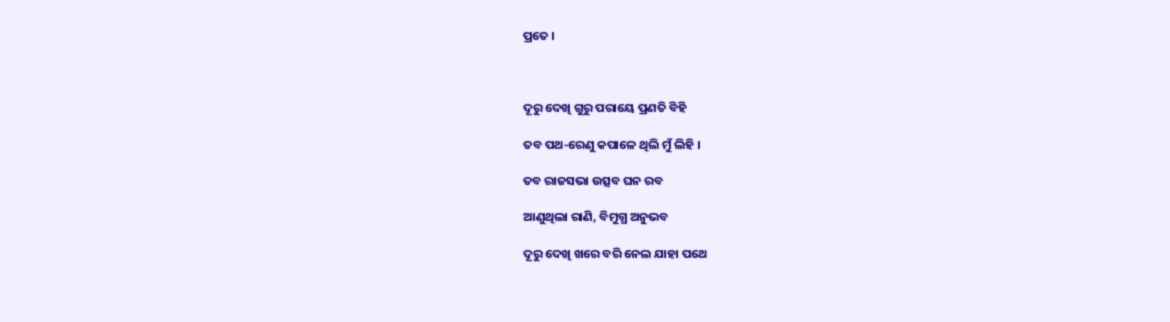ପ୍ରତେ ।



ଦୂରୁ ଦେଖି ଗୁରୁ ପରାୟେ ପ୍ରଣତି ବିହି

ତବ ପଥ-ରେଣୁ କପାଳେ ଥିଲି ମୁଁ ଲିହି ।

ତବ ରାଜସଭା ଉତ୍ସବ ଘନ ରବ

ଆଣୁଥିଲା ରାଣି, ବିମୁଗ୍ଧ ଅନୁଭବ

ଦୂରୁ ଦେଖି ଖରେ ବରି ନେଲ ଯାହା ପଥେ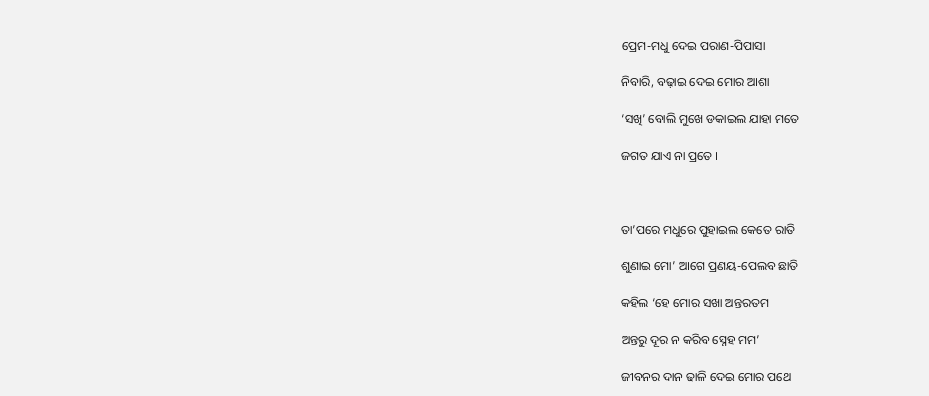ପ୍ରେମ-ମଧୁ ଦେଇ ପରାଣ-ପିପାସା

ନିବାରି, ବଢ଼ାଇ ଦେଇ ମୋର ଆଶା

‘ସଖି’ ବୋଲି ମୁଖେ ଡକାଇଲ ଯାହା ମତେ

ଜଗତ ଯାଏ ନା ପ୍ରତେ ।



ତା’ପରେ ମଧୁରେ ପୁହାଇଲ କେତେ ରାତି

ଶୁଣାଇ ମୋ’ ଆଗେ ପ୍ରଣୟ-ପେଲବ ଛାତି

କହିଲ ‘ହେ ମୋର ସଖା ଅନ୍ତରତମ

ଅନ୍ତରୁ ଦୂର ନ କରିବ ସ୍ନେହ ମମ’

ଜୀବନର ଦାନ ଢାଳି ଦେଇ ମୋର ପଥେ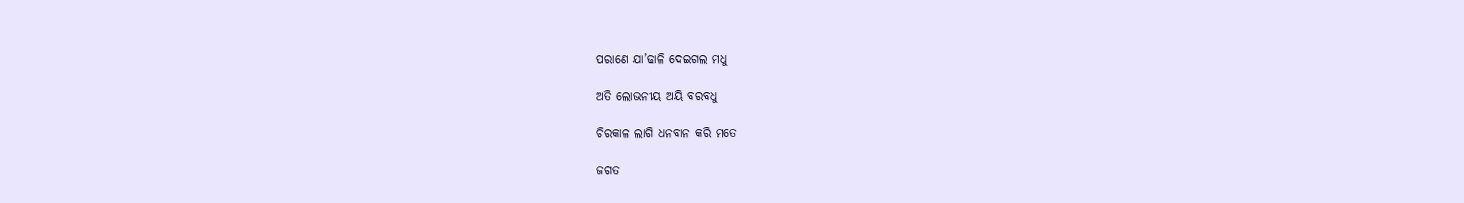ପରାଣେ ଯା’ଢାଳି ଦେଇଗଲ ମଧୁ

ଅତି ଲୋଭନୀୟ ଅୟି ବରବଧୁ

ଚିରକାଳ ଲାଗି ଧନବାନ କରି ମତେ

ଜଗତ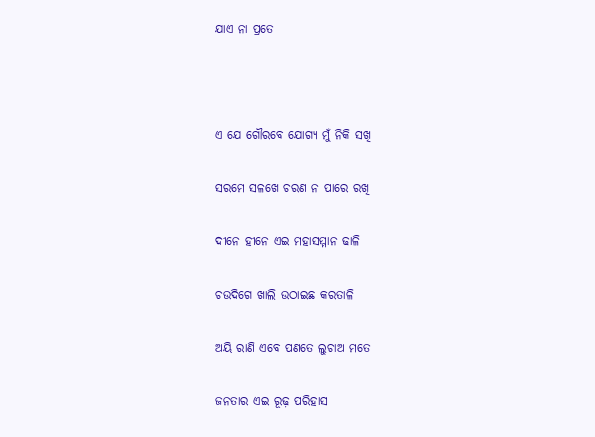ଯାଏ ନା ପ୍ରତେ



ଏ ଯେ ଗୌରବେ ଯୋଗ୍ୟ ମୁଁ ନିକି ସଖି

ସରମେ ସଳଖେ ଚରଣ ନ ପାରେ ରଖି

ଦୀନେ ହୀନେ ଏଇ ମହାସମ୍ମାନ ଢାଳି

ଚଉଦିଗେ ଖାଲି ଉଠାଇଛ କରତାଳି

ଅୟି ରାଣି ଏବେ ପଣତେ ଲୁଚାଅ ମତେ

ଜନତାର ଏଇ ରୂଢ଼ ପରିହାସ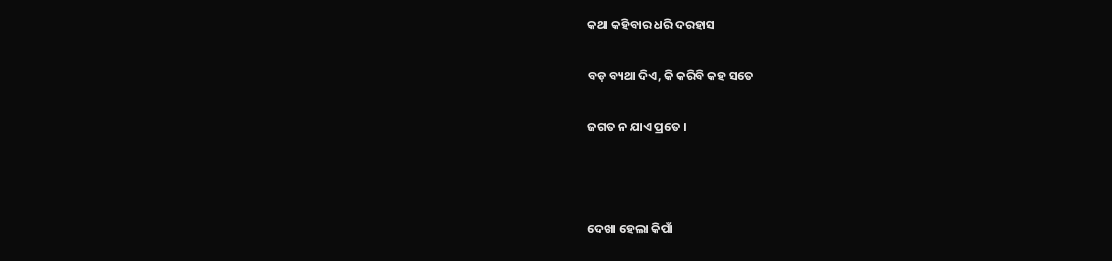କଥା କହିବାର ଧରି ଦରହାସ

ବଡ଼ ବ୍ୟଥା ଦିଏ, କି କରିବି କହ ସତେ

ଜଗତ ନ ଯାଏ ପ୍ରତେ ।



ଦେଖା ହେଲା କିପାଁ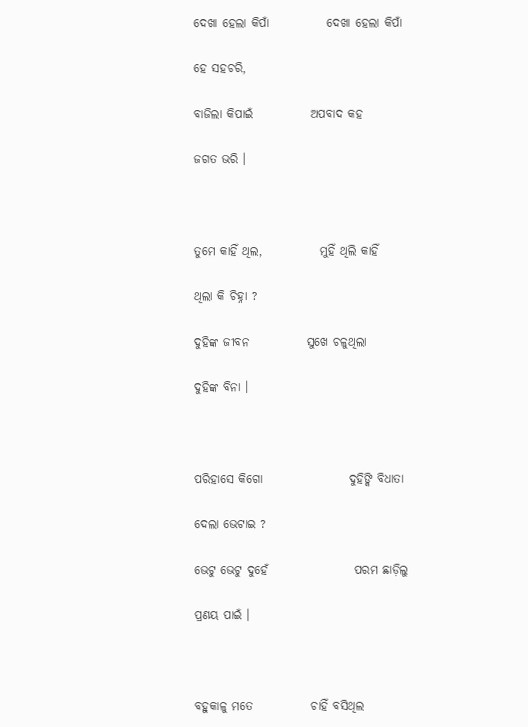ଦେଖା ହେଲା କିପାଁ            ଦେଖା ହେଲା କିପାଁ

ହେ ସହଚରି,

ବାଜିଲା କିପାଇଁ            ଅପବାଦ କହ

ଜଗତ ଭରି ।



ତୁମେ କାହିଁ ଥିଲ,            ମୁହିଁ ଥିଲି କାହିଁ

ଥିଲା କି ଚିହ୍ନା ?

ଦୁହିଙ୍କ ଜୀବନ            ସୁଖେ ଚଳୁଥିଲା

ଦୁହିଙ୍କ ବିନା ।



ପରିହାସେ କିଗୋ                  ଦୁହିଙ୍କି ବିଧାତା

ଦେଲା ଭେଟାଇ ?

ଭେଟୁ ଭେଟୁ ଦୁହେଁ                  ପରମ ଛାଡ଼ିଲୁ

ପ୍ରଣୟ ପାଇଁ ।



ବହୁକାଳୁ ମତେ            ଚାହିଁ ବସିଥିଲ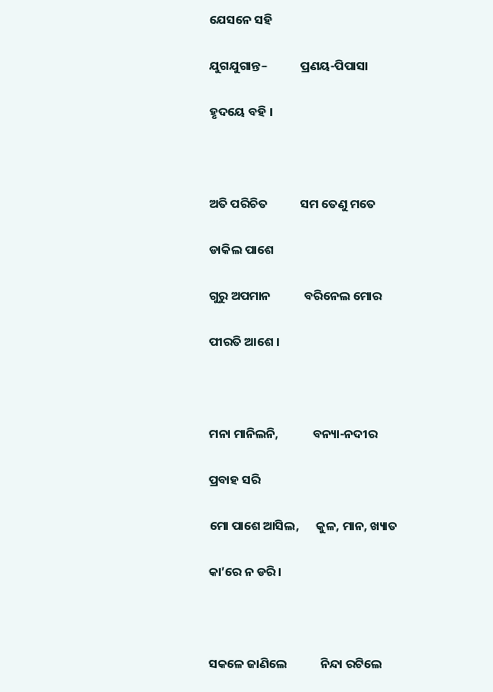ଯେସନେ ସହି

ଯୁଗଯୁଗାନ୍ତ–            ପ୍ରଣୟ-ପିପାସା

ହୃଦୟେ ବହି ।



ଅତି ପରିଚିତ            ସମ ତେଣୁ ମତେ

ଡାକିଲ ପାଶେ

ଗୁରୁ ଅପମାନ            ବରିନେଲ ମୋର

ପୀରତି ଆଶେ ।



ମନା ମାନିଲନି,            ବନ୍ୟା-ନଦୀର

ପ୍ରବାହ ସରି

ମୋ ପାଶେ ଆସିଲ,      କୁଳ, ମାନ, ଖ୍ୟାତ

କା’ରେ ନ ଡରି ।



ସକଳେ ଜାଣିଲେ            ନିନ୍ଦା ରଟିଲେ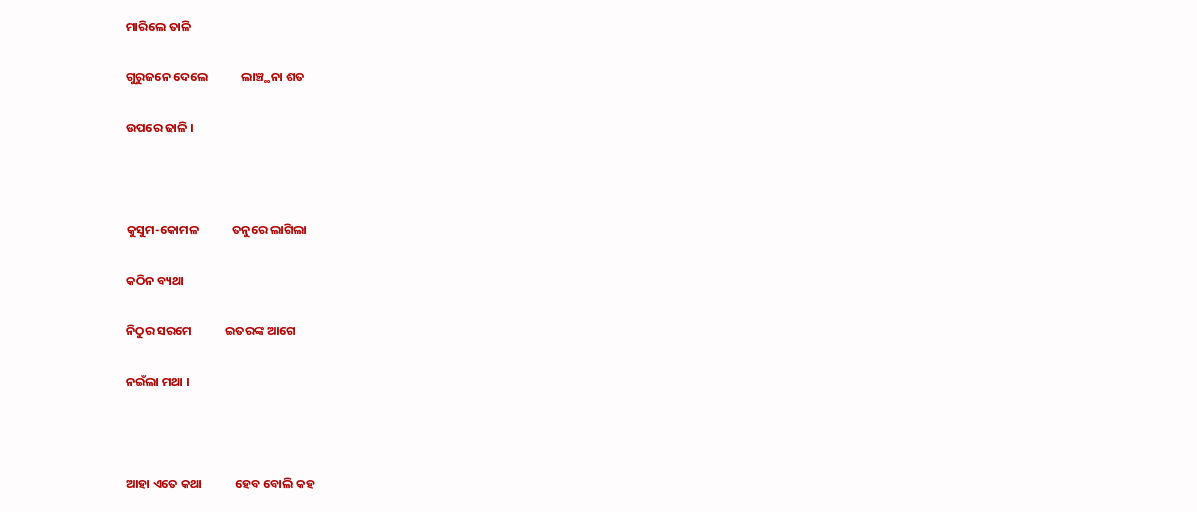ମାରିଲେ ତାଳି

ଗୁରୁଜନେ ଦେଲେ            ଲାଞ୍ଚ୍ଥନା ଶତ

ଉପରେ ଢାଳି ।



କୁସୁମ-କୋମଳ            ତନୁରେ ଲାଗିଲା

କଠିନ ବ୍ୟଥା

ନିଠୁର ସରମେ            ଇତରଙ୍କ ଆଗେ

ନଇଁଲା ମଥା ।



ଆହା ଏତେ କଥା            ହେବ ବୋଲି କହ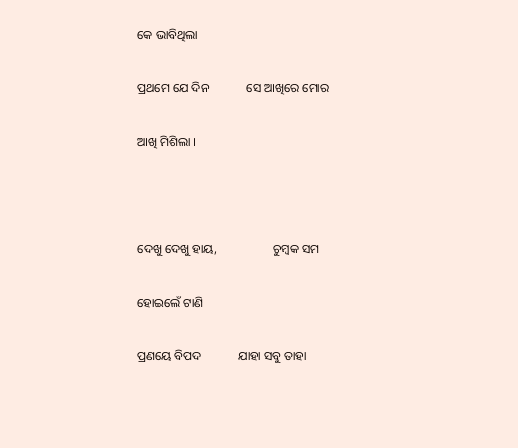କେ ଭାବିଥିଲା

ପ୍ରଥମେ ଯେ ଦିନ            ସେ ଆଖିରେ ମୋର

ଆଖି ମିଶିଲା ।



ଦେଖୁ ଦେଖୁ ହାୟ,                  ଚୁମ୍ବକ ସମ

ହୋଇଲେଁ ଟାଣି

ପ୍ରଣୟେ ବିପଦ            ଯାହା ସବୁ ତାହା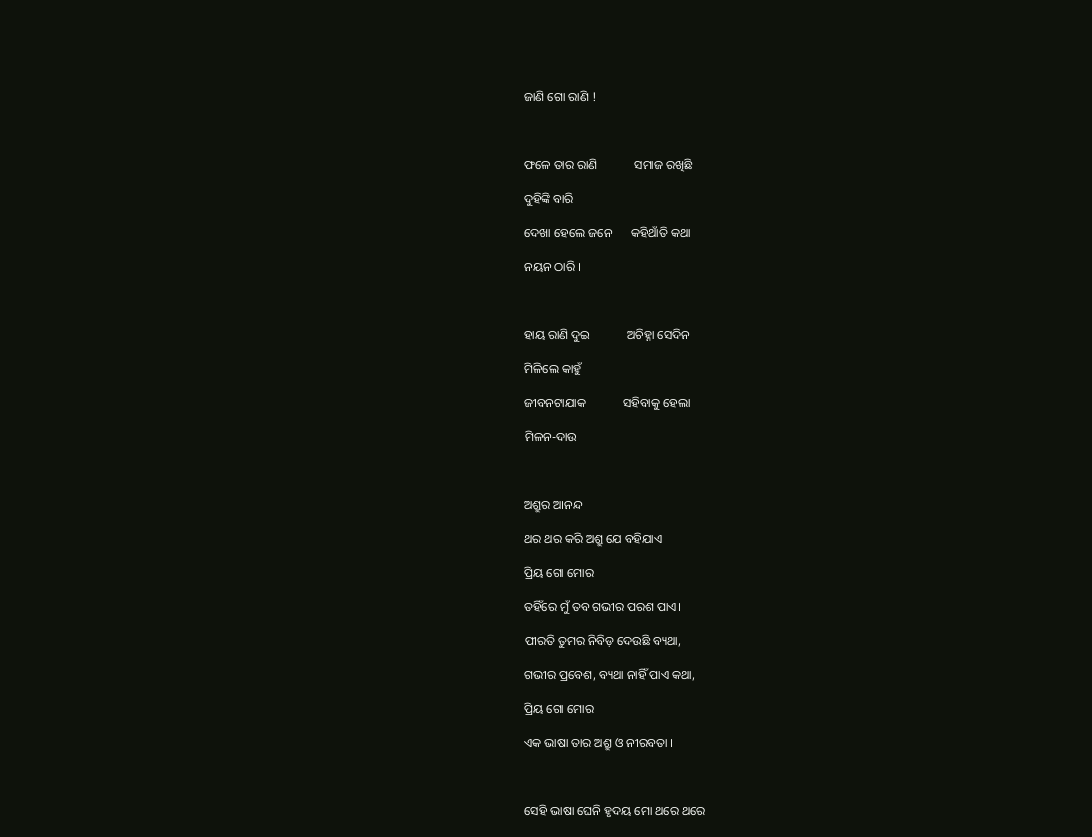ଜାଣି ଗୋ ରାଣି !



ଫଳେ ତାର ରାଣି            ସମାଜ ରଖିଛି

ଦୁହିଙ୍କି ବାରି

ଦେଖା ହେଲେ ଜନେ      କହିଥାଁତି କଥା

ନୟନ ଠାରି ।



ହାୟ ରାଣି ଦୁଇ            ଅଚିହ୍ନା ସେଦିନ

ମିଳିଲେ କାହୁଁ

ଜୀବନଟାଯାକ            ସହିବାକୁ ହେଲା

ମିଳନ-ଦାଉ



ଅଶ୍ରୁର ଆନନ୍ଦ

ଥର ଥର କରି ଅଶ୍ରୁ ଯେ ବହିଯାଏ

ପ୍ରିୟ ଗୋ ମୋର

ତହିଁରେ ମୁଁ ତବ ଗଭୀର ପରଶ ପାଏ।

ପୀରତି ତୁମର ନିବିଡ଼ ଦେଉଛି ବ୍ୟଥା,

ଗଭୀର ପ୍ରବେଶ, ବ୍ୟଥା ନାହିଁ ପାଏ କଥା,

ପ୍ରିୟ ଗୋ ମୋର

ଏକ ଭାଷା ତାର ଅଶ୍ରୁ ଓ ନୀରବତା ।



ସେହି ଭାଷା ଘେନି ହୃଦୟ ମୋ ଥରେ ଥରେ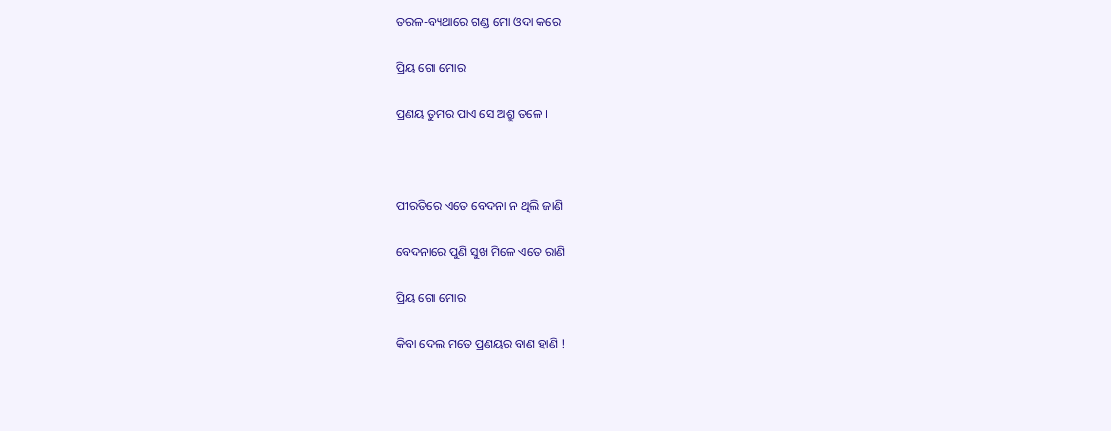ତରଳ-ବ୍ୟଥାରେ ଗଣ୍ଡ ମୋ ଓଦା କରେ

ପ୍ରିୟ ଗୋ ମୋର

ପ୍ରଣୟ ତୁମର ପାଏ ସେ ଅଶ୍ରୁ ତଳେ ।



ପୀରତିରେ ଏତେ ବେଦନା ନ ଥିଲି ଜାଣି

ବେଦନାରେ ପୁଣି ସୁଖ ମିଳେ ଏତେ ରାଣି

ପ୍ରିୟ ଗୋ ମୋର

କିବା ଦେଲ ମତେ ପ୍ରଣୟର ବାଣ ହାଣି !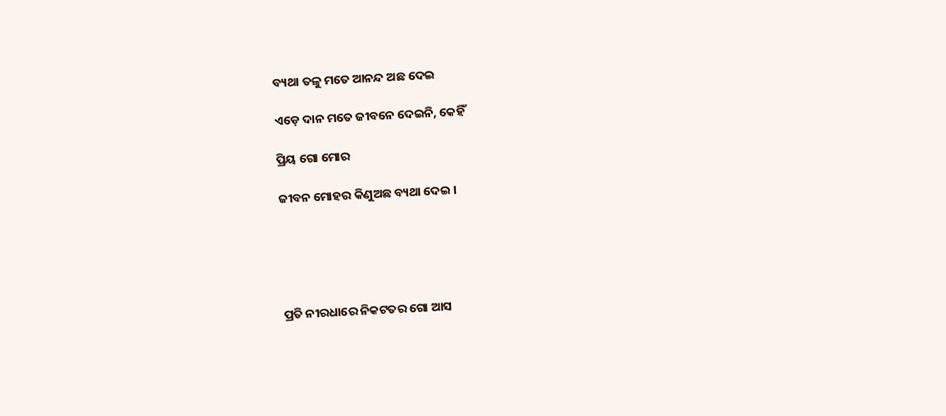ବ୍ୟଥା ତଳୁ ମତେ ଆନନ୍ଦ ଅଛ ଦେଇ

ଏଡ଼େ ଦାନ ମତେ ଜୀବନେ ଦେଇନି, କେହିଁ

ପ୍ରିୟ ଗୋ ମୋର

ଜୀବନ ମୋହର କିଣୁଅଛ ବ୍ୟଥା ଦେଇ ।





ପ୍ରତି ନୀରଧାରେ ନିକଟତର ଗୋ ଆସ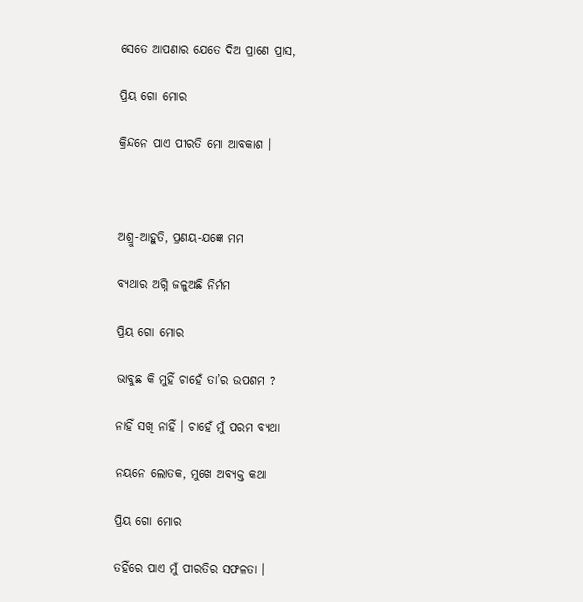ସେତେ ଆପଣାର ଯେତେ ଦିଅ ପ୍ରାଣେ ପ୍ରାସ,

ପ୍ରିୟ ଗୋ ମୋର

କ୍ରିନ୍ଦନେ ପାଏ ପୀରତି ମୋ ଆବକାଶ ।



ଅଶ୍ରୁ-ଆହୁତି, ପ୍ରଣୟ-ଯଜ୍ଞେ ମମ

ବ୍ୟଥାର ଅଗ୍ନି ଜଳୁଅଛି ନିର୍ମମ

ପ୍ରିୟ ଗୋ ମୋର

ଭାବୁଛ କି ମୁହିଁ ଚାହେଁ ତା’ର ଉପଶମ ?

ନାହିଁ ସଖି ନାହିଁ । ଚାହେଁ ମୁଁ ପରମ ବ୍ୟଥା

ନୟନେ ଲୋତକ, ମୁଖେ ଅବ୍ୟକ୍ତ କଥା

ପ୍ରିୟ ଗୋ ମୋର

ତହିଁରେ ପାଏ ମୁଁ ପୀରତିର ସଫଳତା ।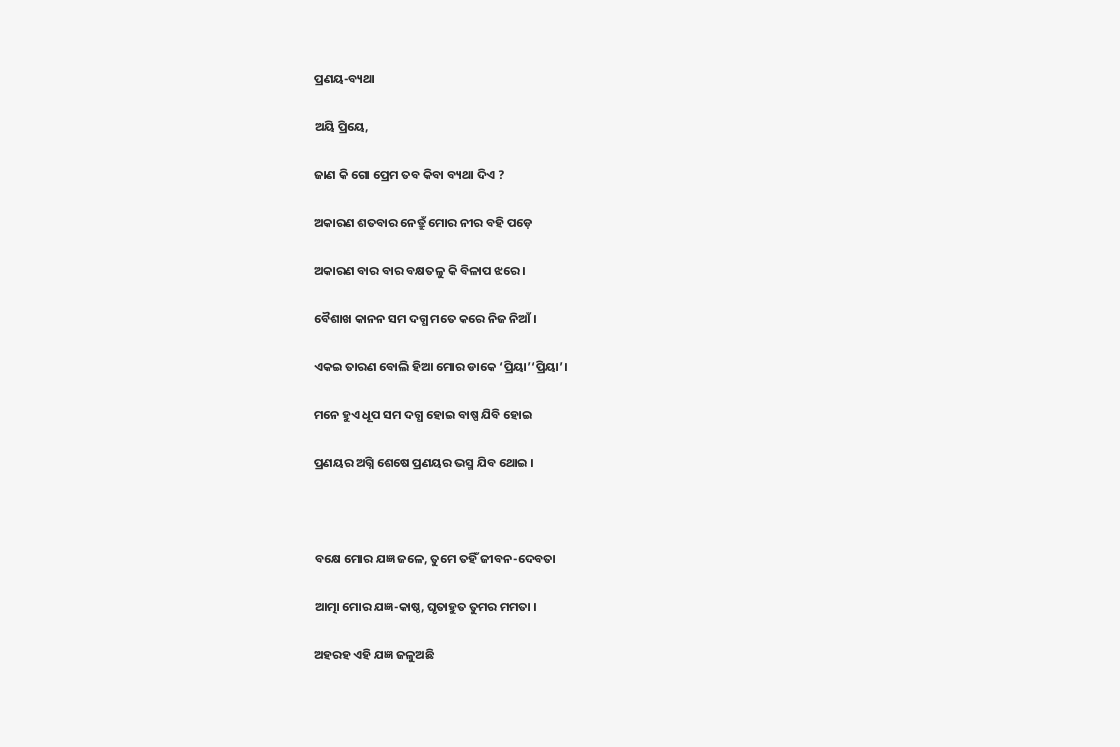ପ୍ରଣୟ-ବ୍ୟଥା

ଅୟି ପ୍ରିୟେ,

ଜାଣ କି ଗୋ ପ୍ରେମ ତବ କିବା ବ୍ୟଥା ଦିଏ ?

ଅକାରଣ ଶତବାର ନେତ୍ରୁଁ ମୋର ନୀର ବହି ପଡ଼େ

ଅକାରଣ ବାର ବାର ବକ୍ଷତଳୁ କି ବିଳାପ ଝରେ ।

ବୈଶାଖ କାନନ ସମ ଦଗ୍ଧ ମତେ କରେ ନିଜ ନିଆଁ ।

ଏକଇ ତାରଣ ବୋଲି ହିଆ ମୋର ଡାକେ ‘ପ୍ରିୟା’‘ପ୍ରିୟା’।

ମନେ ହୁଏ ଧୂପ ସମ ଦଗ୍ଧ ହୋଇ ବାଷ୍ପ ଯିବି ହୋଇ

ପ୍ରଣୟର ଅଗ୍ନି ଶେଷେ ପ୍ରଣୟର ଭସ୍ମ ଯିବ ଥୋଇ ।



ବକ୍ଷେ ମୋର ଯଜ୍ଞ ଜଳେ, ତୁମେ ତହିଁ ଜୀବନ-ଦେବତା

ଆତ୍ମା ମୋର ଯଜ୍ଞ-କାଷ୍ଠ, ଘୃତାହୁତ ତୁମର ମମତା ।

ଅହରହ ଏହି ଯଜ୍ଞ ଜଳୁଅଛି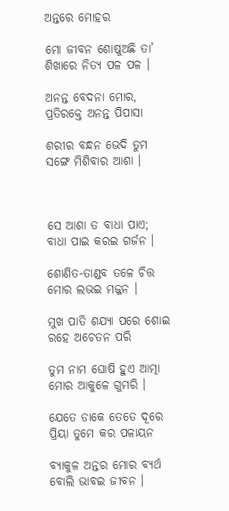ଅନ୍ତରେ ମୋହର

ମୋ ଜୀବନ ଶୋଷୁଅଛି ତା’ ଶିଖାରେ ନିତ୍ୟ ପଳ ପଳ ।

ଅନନ୍ତ ବେଦନା ମୋର, ପ୍ରତିରକ୍ତେ ଅନନ୍ତ ପିପାସା

ଶରୀର ବନ୍ଧନ ଭେଦି ତୁମ ସଙ୍ଗେ ମିଶିବାର ଆଶା ।



ସେ ଆଶା ତ ବାଧା ପାଏ; ବାଧା ପାଇ କରଇ ଗର୍ଜନ ।

ଶୋଣିତ-ତାଣ୍ଡବ ତଳେ ଚିତ୍ତ ମୋର ଲଭଇ ମଜ୍ଜନ ।

ମୁଖ ପାତି ଶଯ୍ୟା ପରେ ଶୋଇ ରହେ ଅଚେତନ ପରି

ତୁମ ନାମ ଘୋଷି ହୁଏ ଆତ୍ମା ମୋର ଆକୁଳେ ଗୁମରି ।

ଯେତେ ଡାକେ ତେତେ ଦୂରେ ପ୍ରିୟା ତୁମେ କର ପଳାୟନ

ବ୍ୟାକୁଳ ଅନ୍ତର ମୋର ବ୍ୟର୍ଥ ବୋଲି ଭାବଇ ଜୀବନ ।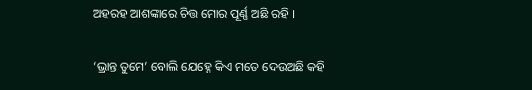ଅହରହ ଆଶଙ୍କାରେ ଚିତ୍ତ ମୋର ପୂର୍ଣ୍ଣ ଅଛି ରହି ।

‘ଭ୍ରାନ୍ତ ତୁମେ’ ବୋଲି ଯେହ୍ନେ କିଏ ମତେ ଦେଉଅଛି କହି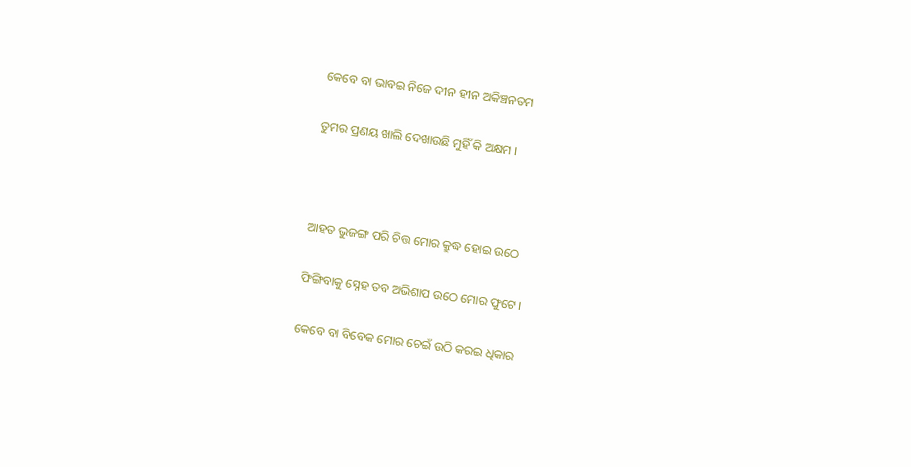କେବେ ବା ଭାବଇ ନିଜେ ଦୀନ ହୀନ ଅକିଞ୍ଚନତମ

ତୁମର ପ୍ରଣୟ ଖାଲି ଦେଖାଉଛି ମୁହିଁ କି ଅକ୍ଷମ ।



ଆହତ ଭୁଜଙ୍ଗ ପରି ଚିତ୍ତ ମୋର କ୍ରୁଦ୍ଧ ହୋଇ ଉଠେ

ଫିଙ୍ଗିବାକୁ ସ୍ନେହ ତବ ଅଭିଶାପ ଉଠେ ମୋର ଫୁଟେ ।

କେବେ ବା ବିବେକ ମୋର ଚେଇଁ ଉଠି କରଇ ଧିକାର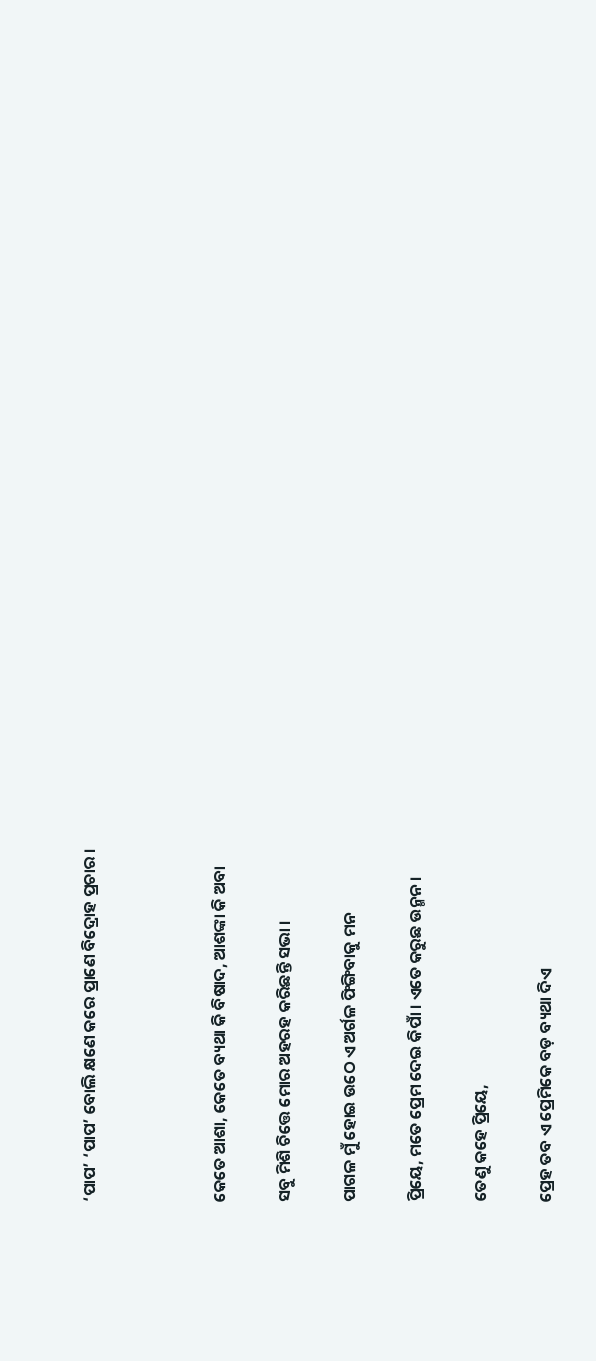‘ପାପ’ ‘ପାପ’ ବୋଲି କ୍ଷଣେ କରେ ପ୍ରାଣେ ବିଦ୍ରୋହ ପ୍ରଚାର ।



କେତେ ଆଶା, କେତେ ବ୍ୟଥା କି ବିଷାଦ, ଆଶଙ୍କା କି ଅବା

ସବୁ ମିଶି ଚିତ୍ତେ ମୋର ଅହରହ କରିଛନ୍ତି ସଭା ।

ପାଗଳ ମୁଁ ହୋଇ ଉଠେ ଏ ଅର୍ଗଳ ଫିଙ୍ଗିବାକୁ ମନ

ପ୍ରିୟେ, ମତେ ପ୍ରେମ ଦେଇ କିପାଁ । ଏତେ କରୁଛ ଉନ୍ମନ ।

ତେଣୁ କହେ ପ୍ରିୟେ,

ପ୍ରେହ ତବ ଏ ପ୍ରେମିକେ ବଡ଼ ବ୍ୟଥା ଦିଏ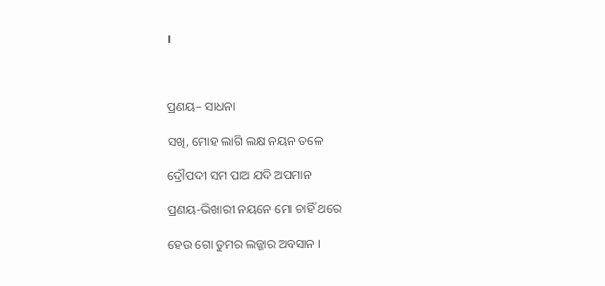।



ପ୍ରଣୟ– ସାଧନା

ସଖି, ମୋହ ଲାଗି ଲକ୍ଷ ନୟନ ତଳେ

ଦ୍ରୌପଦୀ ସମ ପାଅ ଯଦି ଅପମାନ

ପ୍ରଣୟ-ଭିଖାରୀ ନୟନେ ମୋ ଚାହିଁ ଥରେ

ହେଉ ଗୋ ତୁମର ଲଜ୍ଜାର ଅବସାନ ।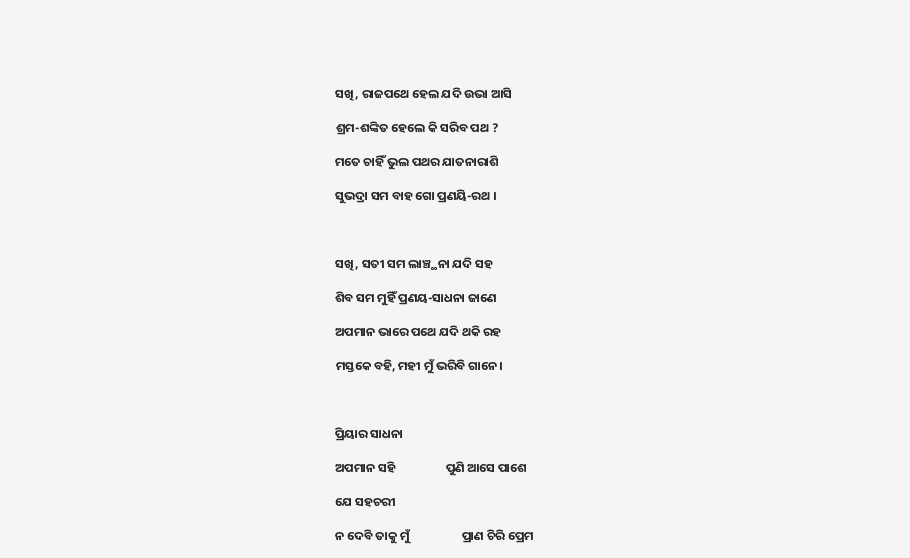ସଖି, ରାଜପଥେ ହେଲ ଯଦି ଉଭା ଆସି

ଶ୍ରମ-ଶଙ୍କିତ ହେଲେ କି ସରିବ ପଥ ?

ମତେ ଚାହିଁ ଭୁଲ ପଥର ଯାତନାରାଶି

ସୁଭଦ୍ରା ସମ ବାହ ଗୋ ପ୍ରଣୟି-ରଥ ।



ସଖି, ସତୀ ସମ ଲାଞ୍ଚ୍ଥନା ଯଦି ସହ

ଶିବ ସମ ମୁହିଁ ପ୍ରଣୟ-ସାଧନା ଜାଣେ

ଅପମାନ ଭାରେ ପଥେ ଯଦି ଥକି ରହ

ମସ୍ତକେ ବହି, ମହୀ ମୁଁ ଭରିବି ଗାନେ ।



ପ୍ରିୟାର ସାଧନା

ଅପମାନ ସହି                  ପୁଣି ଆସେ ପାଶେ

ଯେ ସହଚରୀ

ନ ଦେବି ତାକୁ ମୁଁ                   ପ୍ରାଣ ଚିରି ପ୍ରେମ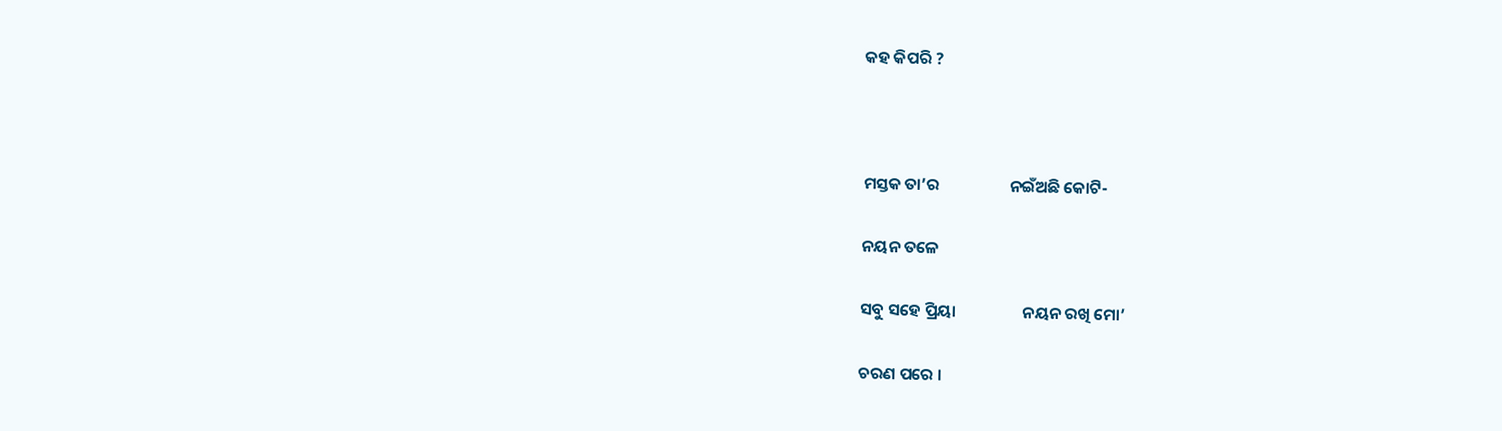କହ କିପରି ?



ମସ୍ତକ ତା’ର                   ନଇଁଅଛି କୋଟି-

ନୟନ ତଳେ

ସବୁ ସହେ ପ୍ରିୟା                  ନୟନ ରଖି ମୋ’

ଚରଣ ପରେ ।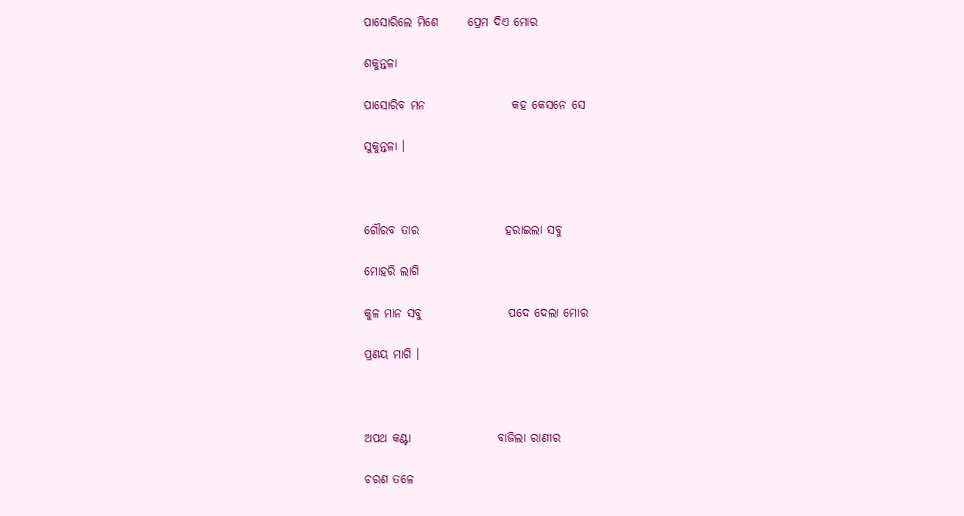ପାସୋରିଲେ ମିଶେ      ପ୍ରେମ ଦିଏ ମୋର

ଶକୁନ୍ତଳା

ପାସୋରିବ ମନ                  କହ କେସନେ ସେ

ସୁକୁନ୍ତଳା ।



ଗୌରବ ତାର                  ହରାଇଲା ସବୁ

ମୋହରି ଲାଗି

କୁଳ ମାନ ସବୁ                  ପଦେ ଦେଲା ମୋର

ପ୍ରଣୟ ମାଗି ।



ଅପଥ କଣ୍ଟା                  ବାଜିଲା ରାଣୀର

ଚରଣ ତଳେ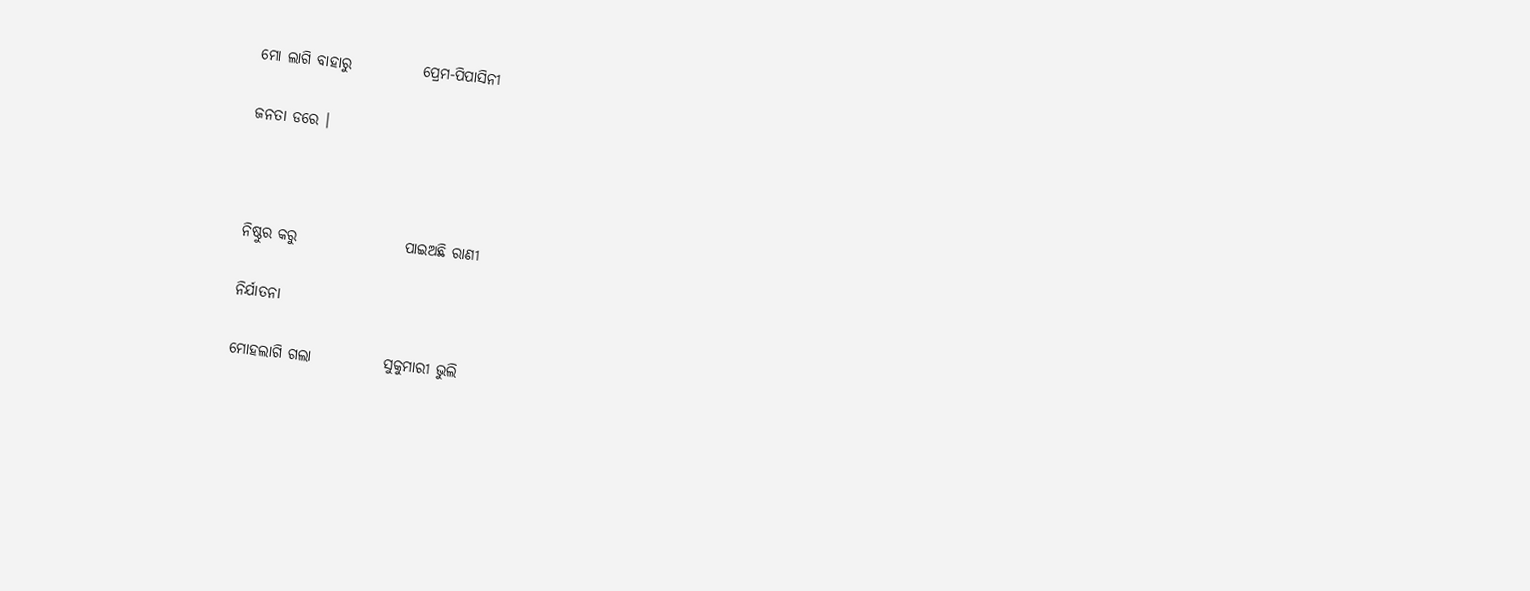ମୋ ଲାଗି ବାହାରୁ            ପ୍ରେମ-ପିପାସିନୀ

ଜନତା ଡରେ ।



ନିଷ୍ଠୁର କରୁ                  ପାଇଅଛି ରାଣୀ

ନିର୍ଯାତନା

ମୋହଲାଗି ଗଲା            ସୁକୁମାରୀ ଭୁଲି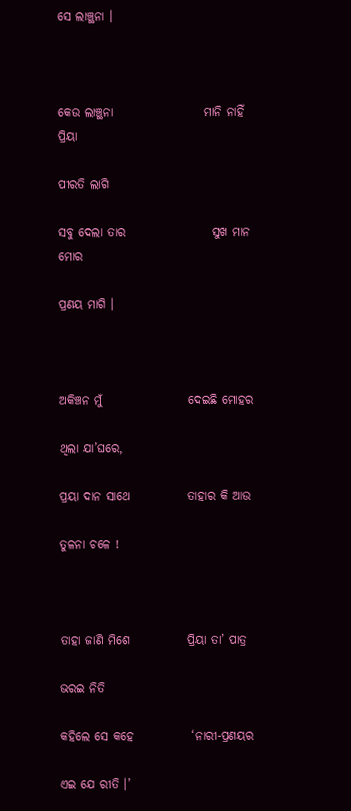ସେ ଲାଞ୍ଚ୍ଥନା ।



କେଉ ଲାଞ୍ଚ୍ଥନା                   ମାନି ନାହିଁ ପ୍ରିୟା

ପୀରତି ଲାଗି

ସବୁ ଦେଲା ତାର                  ସୁଖ ମାନ ମୋର

ପ୍ରଣୟ ମାଗି ।



ଅକିଞ୍ଚନ ମୁଁ                  ଦେଇଛି ମୋହର

ଥିଲା ଯା’ଘରେ,

ପ୍ରୟା ଦାନ ସାଥେ            ତାହାର କି ଆଉ

ତୁଳନା ଚଳେ !



ତାହା ଜାଣି ମିଶେ            ପ୍ରିୟା ତା’ ପାତ୍ର

ଭରଇ ନିତି

କହିଲେ ସେ କହେ            ‘ନାରୀ-ପ୍ରଣୟର

ଏଇ ଯେ ରୀତି ।’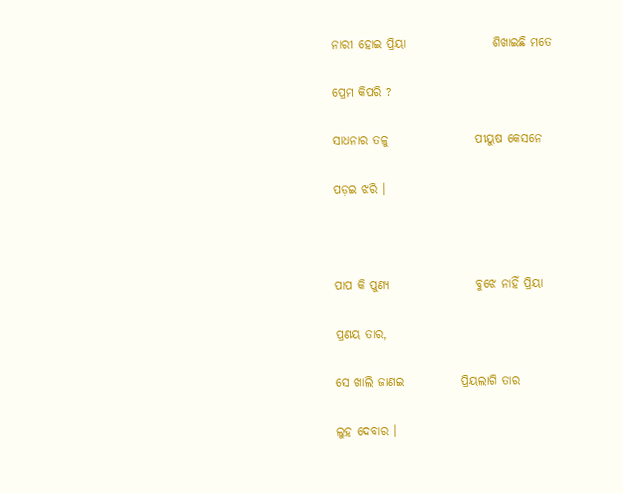ନାରୀ ହୋଇ ପ୍ରିୟା                  ଶିଖାଇଛି ମତେ

ପ୍ରେମ କିପରି ?

ସାଧନାର ତଳୁ                  ପୀୟୁଷ କେସନେ

ପଡ଼ଇ ଝରି ।



ପାପ କି ପୁଣ୍ୟ                  ବୁଝେ ନାହିଁ ପ୍ରିୟା

ପ୍ରଣୟ ତାର,

ସେ ଖାଲି ଜାଣଇ            ପ୍ରିୟଲାଗି ତାର

ଲୁହ ଦେବାର ।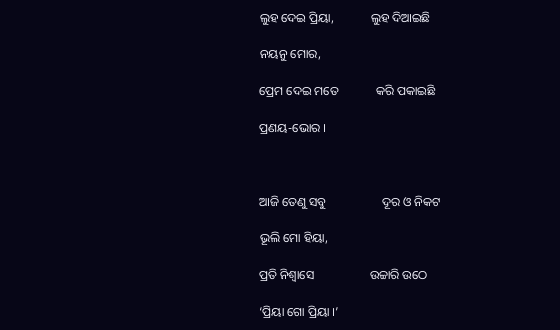ଲୁହ ଦେଇ ପ୍ରିୟା,            ଲୁହ ଦିଆଇଛି

ନୟନୁ ମୋର,

ପ୍ରେମ ଦେଇ ମତେ            କରି ପକାଇଛି

ପ୍ରଣୟ-ଭୋର ।



ଆଜି ତେଣୁ ସବୁ                  ଦୂର ଓ ନିକଟ

ଭୂଲି ମୋ ହିୟା,

ପ୍ରତି ନିଶ୍ୱାସେ                  ଉଚ୍ଚାରି ଉଠେ

‘ପ୍ରିୟା ଗୋ ପ୍ରିୟା ।’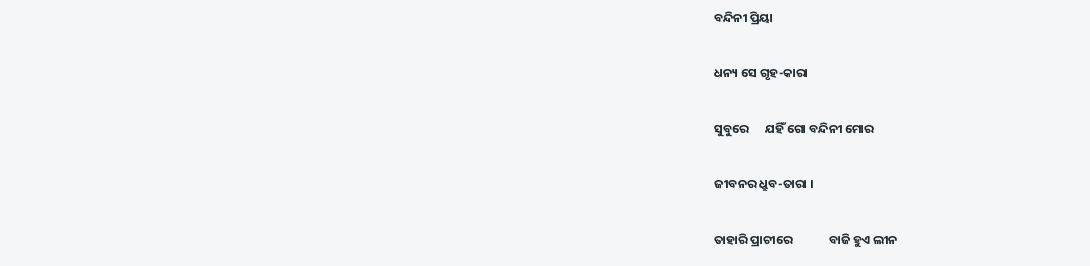ବନ୍ଦିନୀ ପ୍ରିୟା

ଧନ୍ୟ ସେ ଗୃହ-କାରା

ସୁବୁରେ      ଯହିଁ ଗୋ ବନ୍ଦିନୀ ମୋର

ଜୀବନର ଧ୍ରୁବ-ତାରା ।

ତାହାରି ପ୍ରାଚୀରେ             ବାଜି ହୁଏ ଲୀନ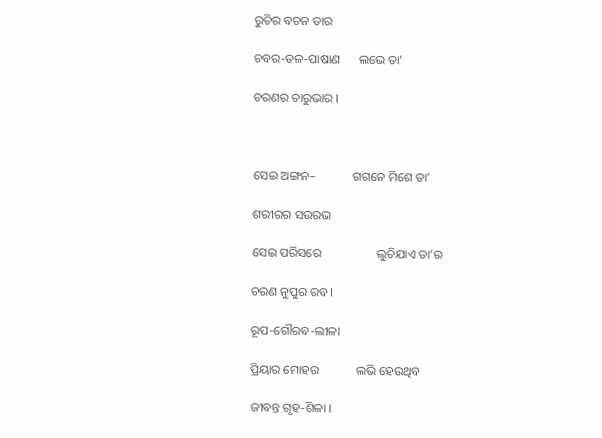ରୁଚିର ବଚନ ତାର

ଚବର-ତଳ-ପାଷାଣ      ଲଭେ ତା’

ଚରଣର ଚାରୁଭାର ।



ସେଇ ଅଙ୍ଗନ–            ଗଗନେ ମିଶେ ତା’

ଶରୀରର ସଉରଭ

ସେଇ ପରିସରେ                  ଲୁଚିଯାଏ ତା’ର

ଚରଣ ନୁପୁର ରବ ।

ରୂପ-ଗୌରବ-ଲୀଳା

ପ୍ରିୟାର ମୋହର            ଲଭି ହେଉଥିବ

ଜୀବନ୍ତ ଗୃହ-ଶିଳା ।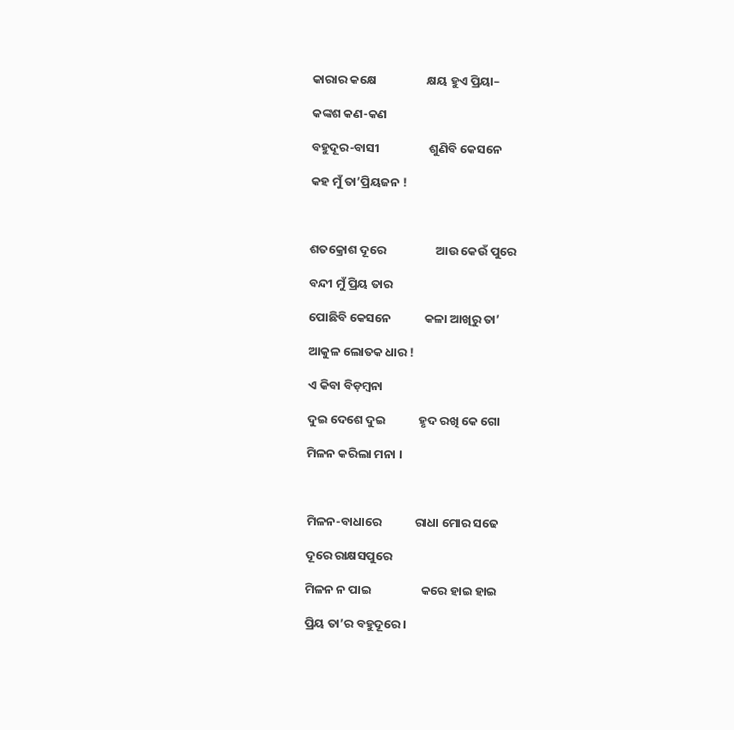କାରାର କକ୍ଷେ                  କ୍ଷୟ ହୁଏ ପ୍ରିୟା–

କଙ୍କଶ କଣ-କଣ

ବହୁଦୂର-ବାସୀ                  ଶୁଣିବି କେସନେ

କହ ମୁଁ ତା’ପ୍ରିୟଜନ !



ଶତକ୍ରୋଶ ଦୂରେ                  ଆଉ କେଉଁ ପୁରେ

ବନ୍ଦୀ ମୁଁ ପ୍ରିୟ ତାର

ପୋଛିବି କେସନେ            କଳା ଆଖିରୁ ତା’

ଆକୁଳ ଲୋତକ ଧାର !

ଏ କିବା ବିଡ଼ମ୍ବନା

ଦୁଇ ଦେଶେ ଦୁଇ            ହୃଦ ରଖି କେ ଗୋ

ମିଳନ କରିଲା ମନା ।



ମିଳନ-ବାଧାରେ            ରାଧା ମୋର ସଢେ

ଦୂରେ ରାକ୍ଷସପୁରେ

ମିଳନ ନ ପାଇ                  କରେ ହାଇ ହାଇ

ପ୍ରିୟ ତା’ର ବହୁଦୂରେ ।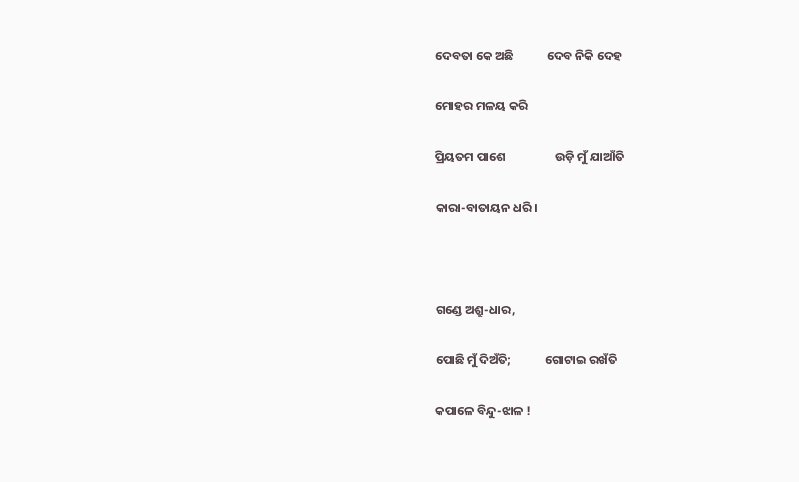ଦେବତା କେ ଅଛି            ଦେବ ନିକି ଦେହ

ମୋହର ମଳୟ କରି

ପ୍ରିୟତମ ପାଶେ                  ଉଡ଼ି ମୁଁ ଯାଆଁତି

କାରା-ବାତାୟନ ଧରି ।



ଗଣ୍ଡେ ଅଶ୍ରୁ-ଧାର,

ପୋଛି ମୁଁ ଦିଅଁତି;            ଗୋଟାଇ ରଖଁତି

କପାଳେ ବିନ୍ଦୁ-ଝାଳ !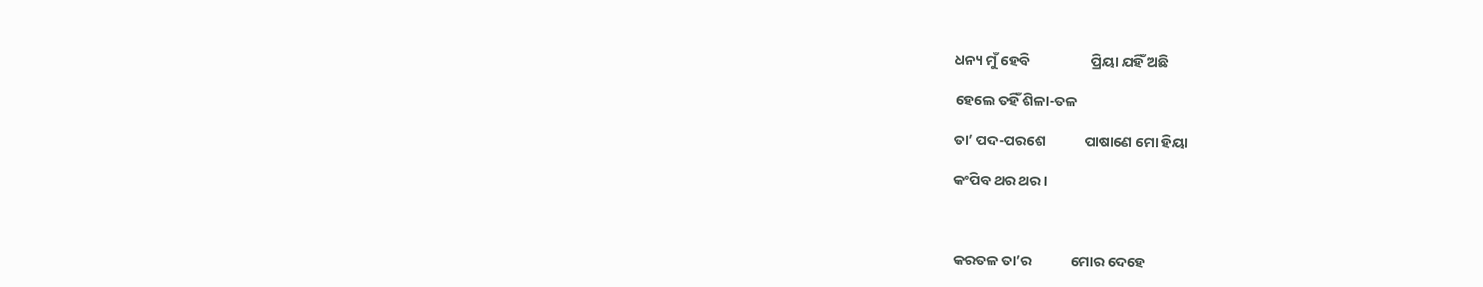ଧନ୍ୟ ମୁଁ ହେବି                   ପ୍ରିୟା ଯହିଁ ଅଛି

ହେଲେ ତହିଁ ଶିଳା-ତଳ

ତା’ ପଦ-ପରଶେ            ପାଷାଣେ ମୋ ହିୟା

କଂପିବ ଥର ଥର ।



କରତଳ ତା’ର            ମୋର ଦେହେ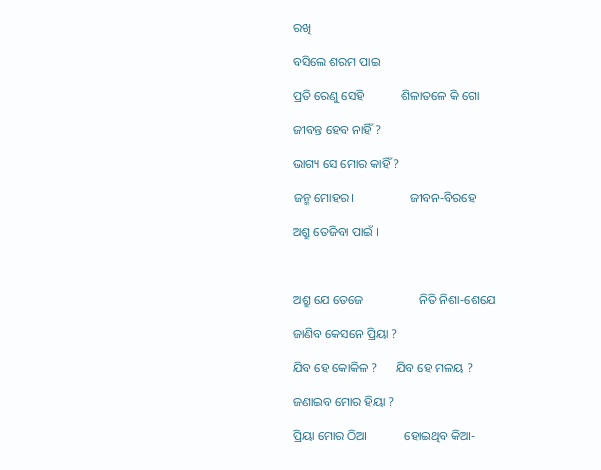ରଖି

ବସିଲେ ଶରମ ପାଇ

ପ୍ରତି ରେଣୁ ସେହି            ଶିଳାତଳେ କି ଗୋ

ଜୀବନ୍ତ ହେବ ନାହିଁ ?

ଭାଗ୍ୟ ସେ ମୋର କାହିଁ ?

ଜନ୍ମ ମୋହର।                  ଜୀବନ-ବିରହେ

ଅଶ୍ରୁ ତେଜିବା ପାଇଁ ।



ଅଶ୍ରୁ ଯେ ତେଜେ                  ନିତି ନିଶା-ଶେଯେ

ଜାଣିବ କେସନେ ପ୍ରିୟା ?

ଯିବ ହେ କୋକିଳ ?      ଯିବ ହେ ମଳୟ ?

ଜଣାଇବ ମୋର ହିୟା ?

ପ୍ରିୟା ମୋର ଠିଆ            ହୋଇଥିବ କିଆ-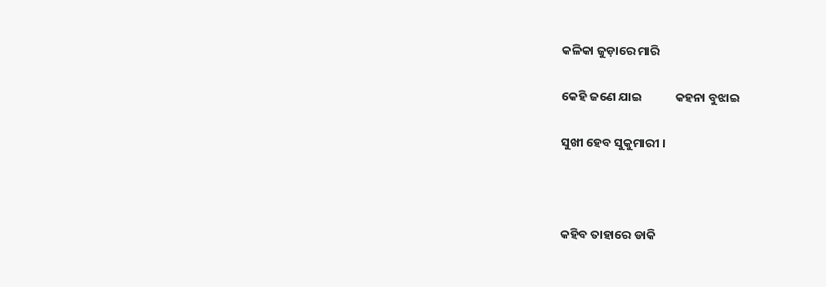କଳିକା ଜୁଡ଼ାରେ ମାରି

କେହି ଜଣେ ଯାଇ            କହନା ବୁଝାଇ

ସୁଖୀ ହେବ ସୁକୁମାରୀ ।



କହିବ ତାହାରେ ଡାକି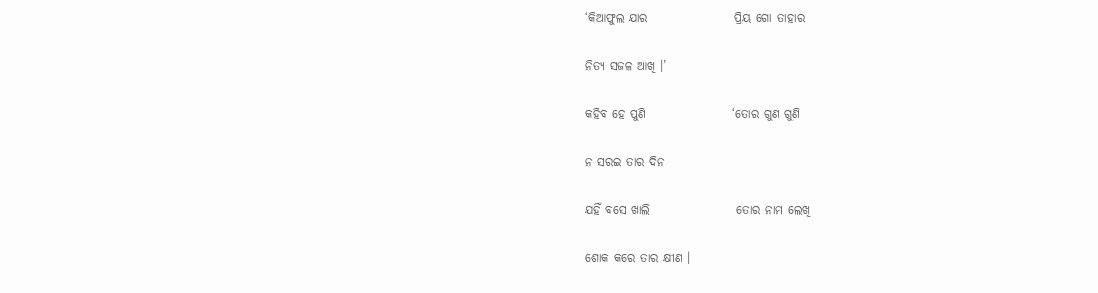‘କିଆଫୁଲ ଯାର                  ପ୍ରିୟ ଗୋ ତାହାର

ନିତ୍ୟ ସଜଳ ଆଖି ।’

କହିବ ହେ ପୁଣି                  ‘ତୋର ଗୁଣ ଗୁଣି

ନ ସରଇ ତାର ଦିନ

ଯହିଁ ବସେ ଖାଲି                  ତୋର ନାମ ଲେଖି

ଶୋକ କରେ ତାର କ୍ଷୀଣ ।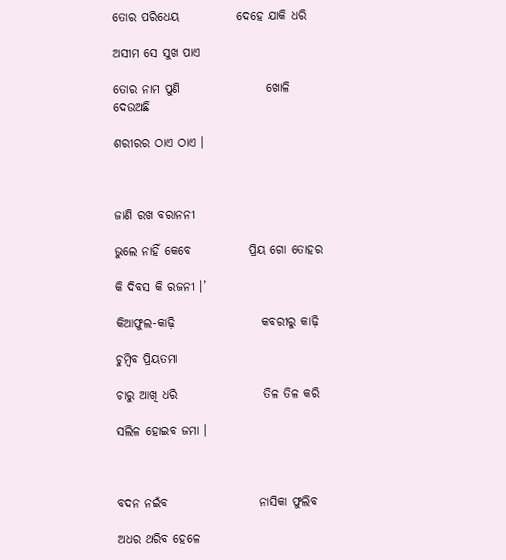ତୋର ପରିଧେୟ            ଦେହେ ଯାକି ଧରି

ଅସୀମ ସେ ସୁଖ ପାଏ

ତୋର ନାମ ପୁଣି                  ଖୋଳି ଦେଉଅଛି

ଶରୀରର ଠାଏ ଠାଏ ।



ଜାଣି ରଖ ବରାନନୀ

ଭୁଲେ ନାହିଁ କେବେ            ପ୍ରିୟ ଗୋ ତୋହର

କି ଦିବସ କି ରଜନୀ ।’

କିଆଫୁଲ-କାଢ଼ି                  କବରୀରୁ କାଢ଼ି

ଚୁମ୍ବିବ ପ୍ରିୟତମା

ଚାରୁ ଆଖି ଧରି                  ତିଳ ତିଳ କରି

ସଲିଳ ହୋଇବ ଜମା ।



ବଦନ ନଇଁବ                   ନାସିକା ଫୁଲିବ

ଅଧର ଥରିବ ହେଳେ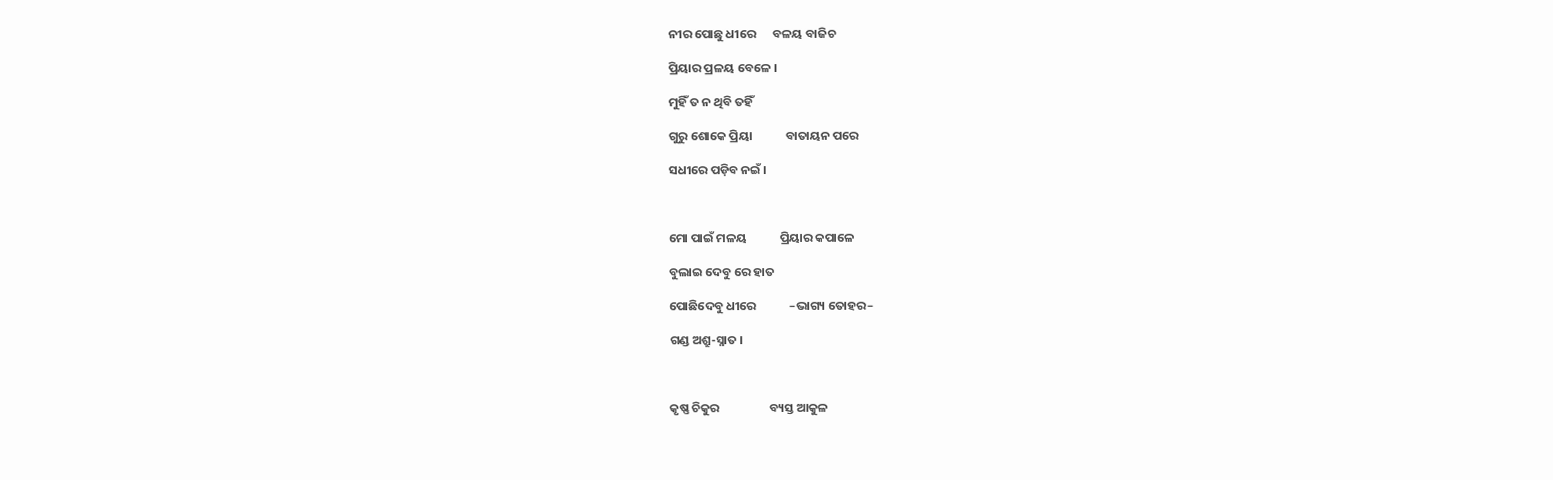ନୀର ପୋଛୁ ଧୀରେ      ବଳୟ ବାଜିଚ

ପ୍ରିୟାର ପ୍ରଳୟ ବେଳେ ।

ମୁହିଁ ତ ନ ଥିବି ତହିଁ

ଗୁରୁ ଶୋକେ ପ୍ରିୟା            ବାତାୟନ ପରେ

ସଧୀରେ ପଡ଼ିବ ନଇଁ ।



ମୋ ପାଇଁ ମଳୟ            ପ୍ରିୟାର କପାଳେ

ବୁଲାଇ ଦେବୁ ରେ ହାତ

ପୋଛିଦେବୁ ଧୀରେ            –ଭାଗ୍ୟ ତୋହର–

ଗଣ୍ଡ ଅଶ୍ରୁ-ସ୍ନାତ ।



କୃଷ୍ଣ ଚିକୁର                  ବ୍ୟସ୍ତ ଆକୁଳ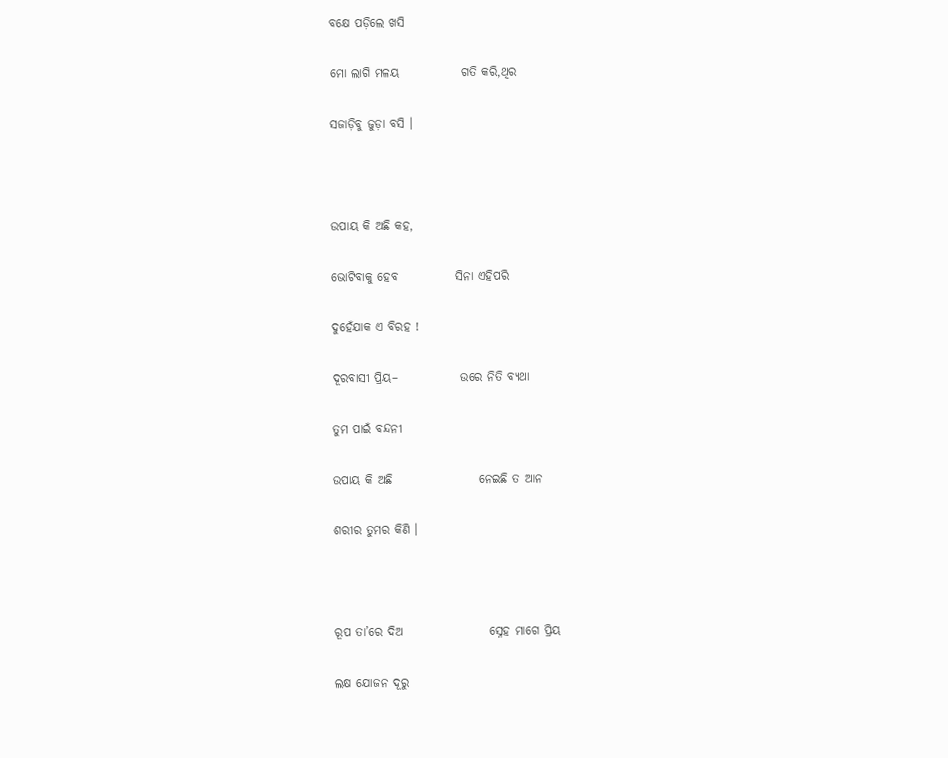ବକ୍ଷେ ପଡ଼ିଲେ ଖସି

ମୋ ଲାଗି ମଳୟ             ଗତି କରି,ଥିର

ସଜାଡ଼ିବୁ ଜୁଡ଼ା ବସି ।



ଉପାୟ କି ଅଛି କହ,

ଭୋଟିବାକୁ ହେବ            ସିନା ଏହିପରି

ଦୁହେଁଯାକ ଏ ବିରହ !

ଦୂରବାସୀ ପ୍ରିୟ–             ଉରେ ନିତି ବ୍ୟଥା

ତୁମ ପାଇଁ ବନ୍ଦନୀ

ଉପାୟ କି ଅଛି                  ନେଇଛି ତ ଆନ

ଶରୀର ତୁମର କିଣି ।



ରୂପ ତା’ରେ ଦିଅ                  ସ୍ନେହ ମାଗେ ପ୍ରିୟ

ଲକ୍ଷ ଯୋଜନ ଦୂରୁ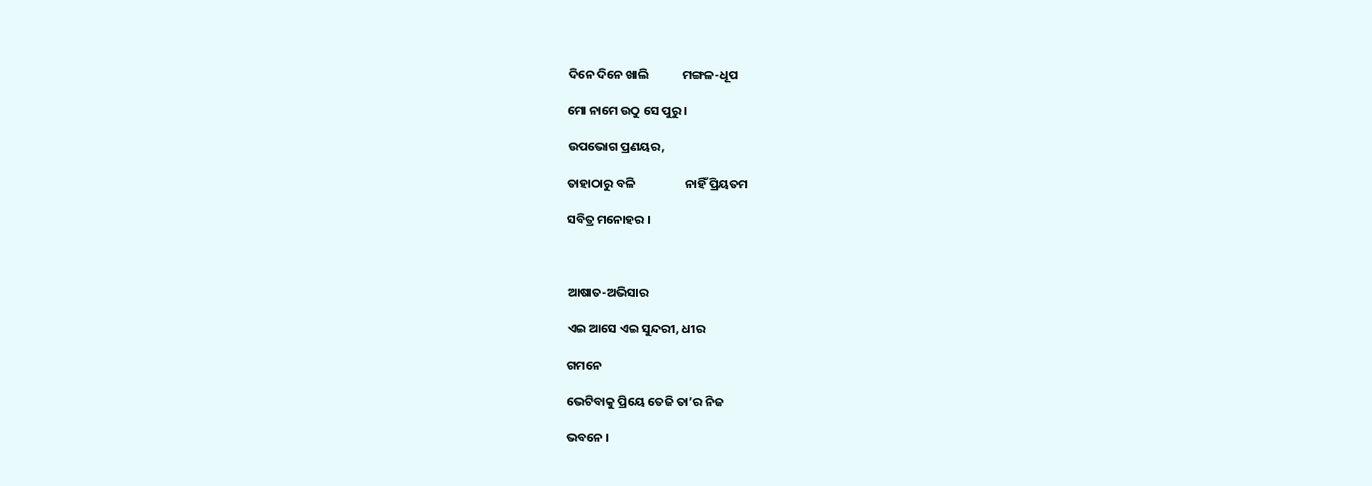ଦିନେ ଦିନେ ଖାଲି            ମଙ୍ଗଳ-ଧୂପ

ମୋ ନାମେ ଉଠୁ ସେ ପୁରୁ ।

ଉପଭୋଗ ପ୍ରଣୟର,

ତାହାଠାରୁ ବଳି                  ନାହିଁ ପ୍ରିୟତମ

ସବିତ୍ର ମନୋହର ।



ଆଷାତ-ଅଭିସାର

ଏଇ ଆସେ ଏଇ ସୁନ୍ଦରୀ, ଧୀର

ଗମନେ

ଭେଟିବାକୁ ପ୍ରିୟେ ତେଜି ତା’ର ନିଜ

ଭବନେ ।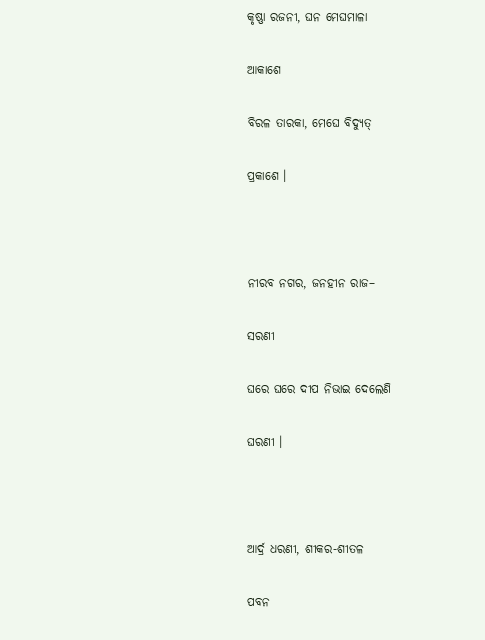କୃଷ୍ଣା ରଜନୀ, ଘନ ମେଘମାଳା

ଆକାଶେ

ବିରଳ ତାରକା, ମେଘେ ବିଦ୍ୟୁତ୍

ପ୍ରକାଶେ ।



ନୀରବ ନଗର, ଜନହୀନ ରାଜ–

ସରଣୀ

ଘରେ ଘରେ ଦୀପ ନିଭାଇ ଦେଲେଣି

ଘରଣୀ ।



ଆର୍ଦ୍ର ଧରଣୀ, ଶୀକର-ଶୀତଳ

ପବନ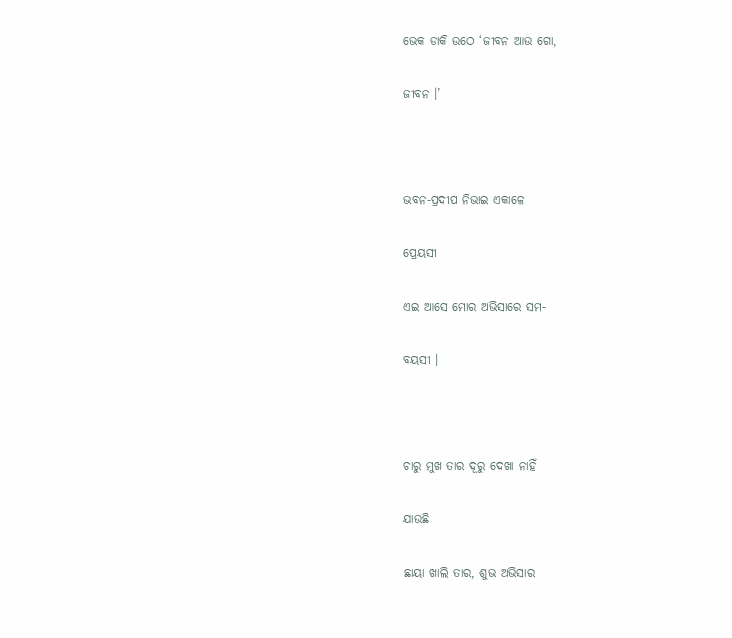ଭେକ ଡାକି ଉଠେ ‘ଜୀବନ ଆଉ ଗୋ,

ଜୀବନ ।’



ଭବନ-ପ୍ରଦୀପ ନିଭାଇ ଏକାଳେ

ପ୍ରେୟସୀ

ଏଇ ଆସେ ମୋର ଅଭିସାରେ ସମ-

ବୟସୀ ।



ଚାରୁ ମୁଖ ତାର ଦୂରୁ ଦେଖା ନାହିଁ

ଯାଉଛି

ଛାୟା ଖାଲି ତାର, ଶୁଭ ଅଭିସାର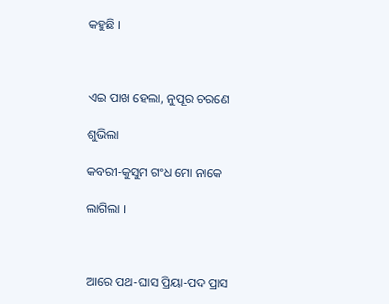କହୁଛି ।



ଏଇ ପାଖ ହେଲା, ନୁପୂର ଚରଣେ

ଶୁଭିଲା

କବରୀ-କୁସୁମ ଗଂଧ ମୋ ନାକେ

ଲାଗିଲା ।



ଆରେ ପଥ-ଘାସ ପ୍ରିୟା-ପଦ ପ୍ରାସ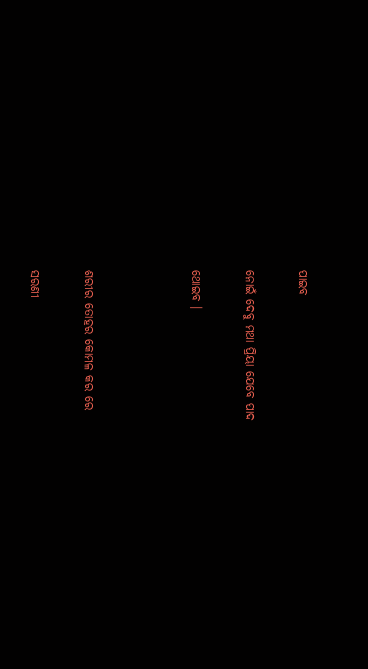ପାଇବ

ନୋଇଁ ଦେବୁ ମଥା ପ୍ରିୟା ଯେବେ ପାଦ

ଥୋଇବ ।



ଶରୀର ତୋହର କୋମଳ କର ରେ

ସରଣୀ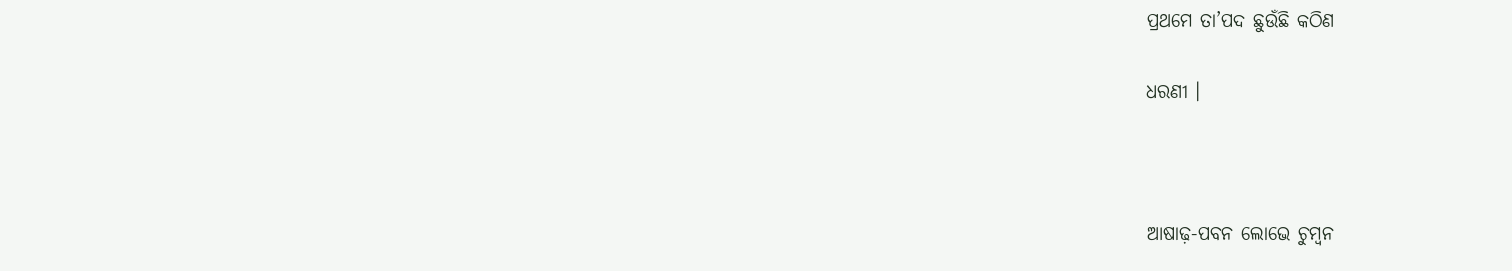ପ୍ରଥମେ ତା’ପଦ ଛୁଉଁଛି କଠିଣ

ଧରଣୀ ।



ଆଷାଢ଼-ପବନ ଲୋଭେ ଚୁମ୍ବନ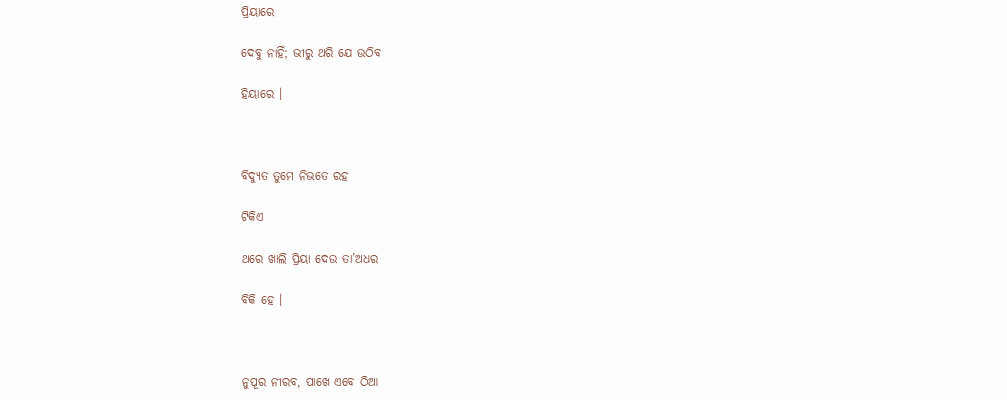ପ୍ରିୟାରେ

ଦେବୁ ନାହିଁ; ଭୀରୁ ଥରି ଯେ ଉଠିବ

ହିୟାରେ ।



ବିଦ୍ୟୁତ ତୁମେ ନିଭତେ ରହ

ଟିକିଏ

ଥରେ ଖାଲି ପ୍ରିୟା ଦେଉ ତା’ଅଧର

ବିକି ହେ ।



ନୁପୂର ନୀରବ, ପାଖେ ଏବେ ଠିଆ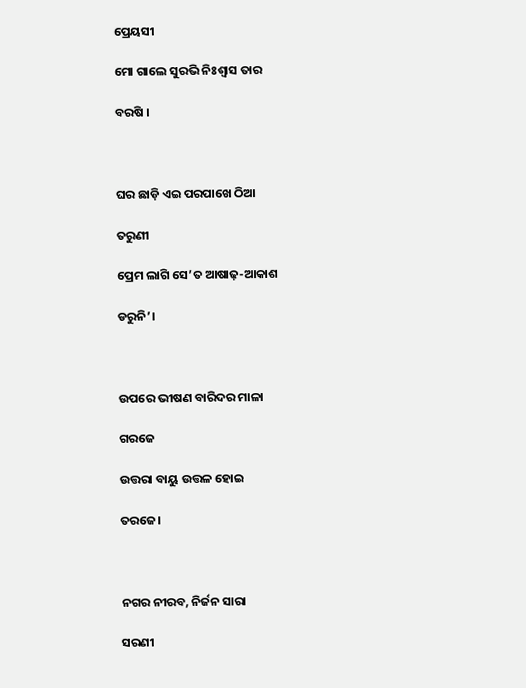ପ୍ରେୟସୀ

ମୋ ଗାଲେ ସୁରଭି ନିଃଶ୍ୱାସ ତାର

ବରଷି ।



ଘର ଛାଡ଼ି ଏଇ ପରପାଖେ ଠିଆ

ତରୁଣୀ

ପ୍ରେମ ଲାଗି ସେ’ତ ଆଷାଢ଼-ଆକାଶ

ଡରୁନି’।



ଉପରେ ଭୀଷଣ ବାରିଦର ମାଳା

ଗରଜେ

ଉତ୍ତରା ବାୟୁ ଉତ୍ତଳ ହୋଇ

ତରଜେ।



ନଗର ନୀରବ, ନିର୍ଜନ ସାରା

ସରଣୀ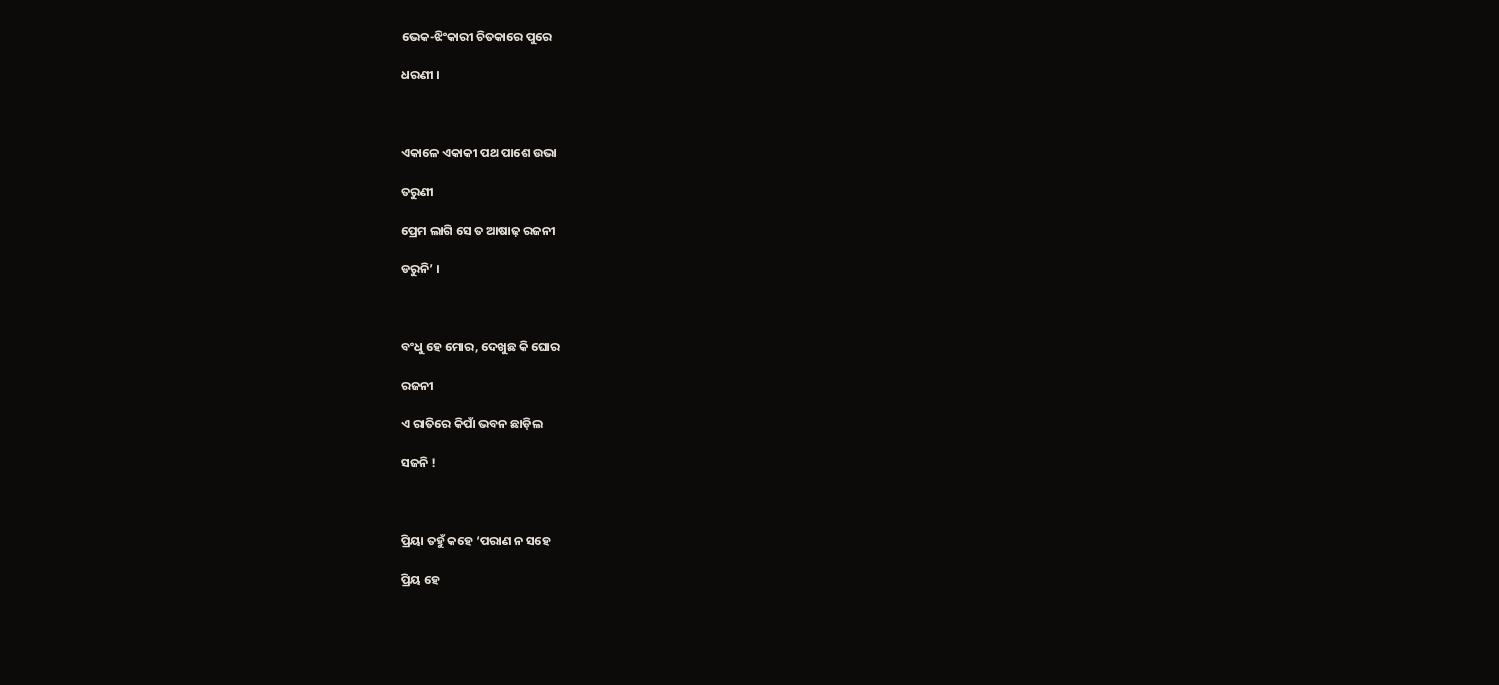ଭେକ-ଝିଂକାରୀ ଚିତକାରେ ପୁରେ

ଧରଣୀ ।



ଏକାଳେ ଏକାକୀ ପଥ ପାଶେ ଉଭା

ତରୁଣୀ

ପ୍ରେମ ଲାଗି ସେ ତ ଆଷାଢ଼ ରଜନୀ

ଡରୁନି’ ।



ବଂଧୁ ହେ ମୋର, ଦେଖୁଛ କି ଘୋର

ରଜନୀ

ଏ ରାତିରେ କିପାଁ ଭବନ ଛାଡ଼ିଲ

ସଜନି !



ପ୍ରିୟା ତହୁଁ କହେ ‘ପରାଣ ନ ସହେ

ପ୍ରିୟ ହେ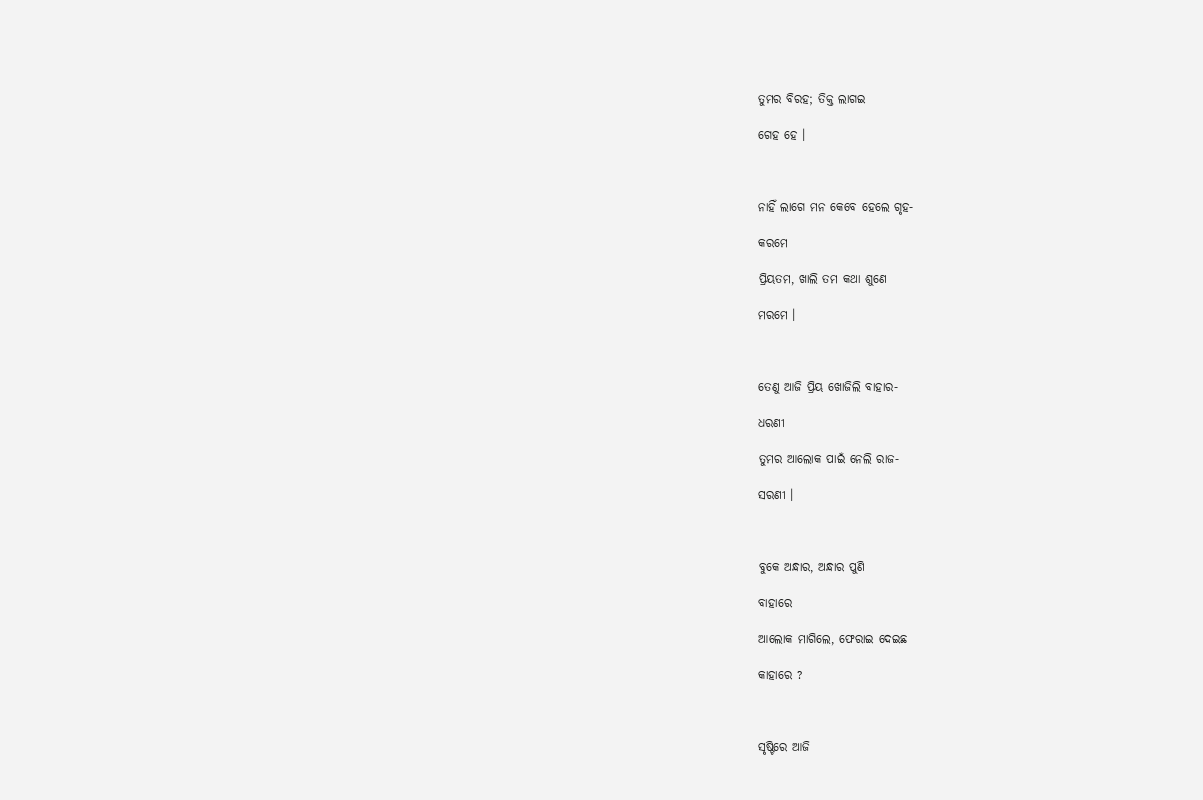ତୁମର ବିରହ; ତିକ୍ତ ଲାଗଇ

ଗେହ ହେ ।



ନାହିଁ ଲାଗେ ମନ କେବେ ହେଲେ ଗୃହ-

କରମେ

ପ୍ରିୟତମ, ଖାଲି ତମ କଥା ଶୁଣେ

ମରମେ ।



ତେଣୁ ଆଜି ପ୍ରିୟ ଖୋଜିଲି ବାହାର-

ଧରଣୀ

ତୁମର ଆଲୋକ ପାଇଁ ନେଲି ରାଜ-

ସରଣୀ ।



ବୁକେ ଅନ୍ଧାର, ଅନ୍ଧାର ପୁଣି

ବାହାରେ

ଆଲୋକ ମାଗିଲେ, ଫେରାଇ ଦେଇଛ

କାହାରେ ?



ସୃଷ୍ଟିରେ ଆଜି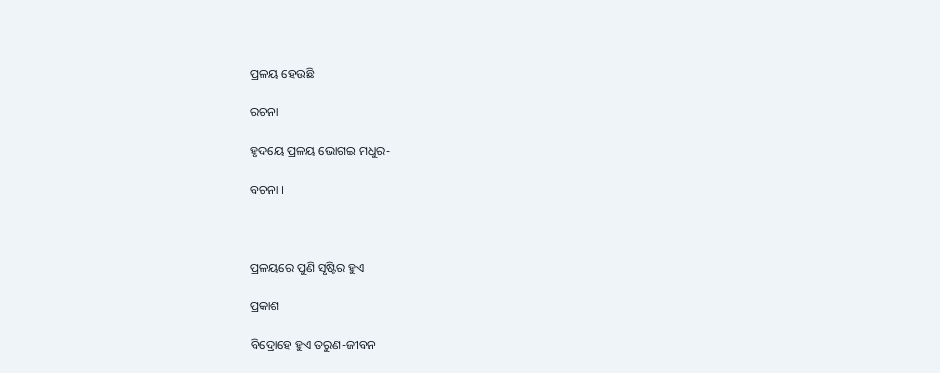ପ୍ରଳୟ ହେଉଛି

ରଚନା

ହୃଦୟେ ପ୍ରଳୟ ଭୋଗଇ ମଧୁର-

ବଚନା ।



ପ୍ରଳୟରେ ପୁଣି ସୃଷ୍ଟିର ହୁଏ

ପ୍ରକାଶ

ବିଦ୍ରୋହେ ହୁଏ ତରୁଣ-ଜୀବନ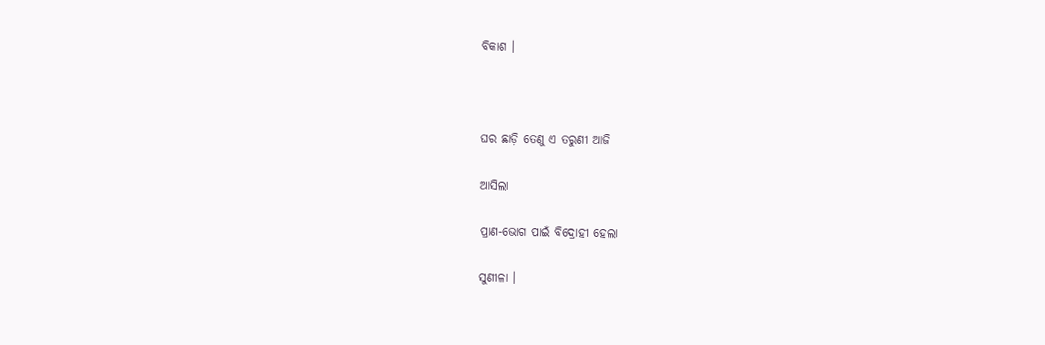ବିକାଶ ।



ଘର ଛାଡ଼ି ତେଣୁ ଏ ତରୁଣୀ ଆଜି

ଆସିଲା

ପ୍ରାଣ-ଭୋଗ ପାଇଁ ବିଦ୍ରୋହୀ ହେଲା

ସୁଣୀଳା ।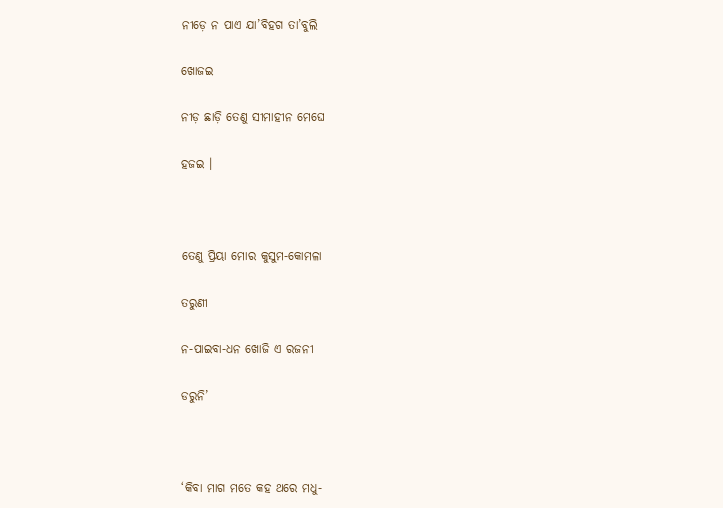ନୀଡ଼େ ନ ପାଏ ଯା’ବିହଗ ତା’ବୁଲି

ଖୋଜଇ

ନୀଡ଼ ଛାଡ଼ି ତେଣୁ ସୀମାହୀନ ମେଘେ

ହଜଇ ।



ତେଣୁ ପ୍ରିୟା ମୋର କୁସୁମ-କୋମଳା

ତରୁଣୀ

ନ-ପାଇବା-ଧନ ଖୋଜି ଏ ରଜନୀ

ଡରୁନି’



‘କିବା ମାଗ ମତେ କହ ଥରେ ମଧୁ-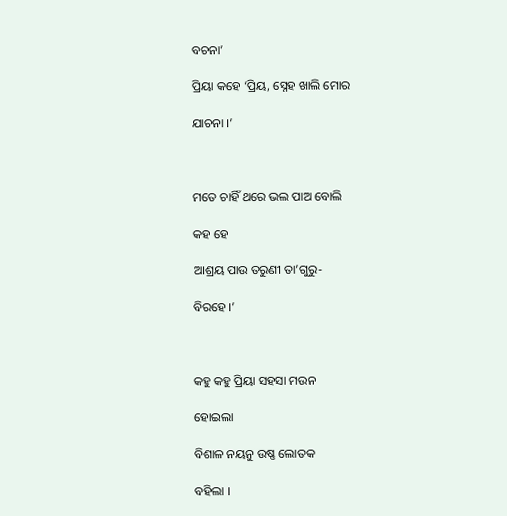ବଚନା’

ପ୍ରିୟା କହେ ‘ପ୍ରିୟ, ସ୍ନେହ ଖାଲି ମୋର

ଯାଚନା ।’



ମତେ ଚାହିଁ ଥରେ ଭଲ ପାଅ ବୋଲି

କହ ହେ

ଆଶ୍ରୟ ପାଉ ତରୁଣୀ ତା’ଗୁରୁ-

ବିରହେ ।’



କହୁ କହୁ ପ୍ରିୟା ସହସା ମଉନ

ହୋଇଲା

ବିଶାଳ ନୟନୁ ଉଷ୍ଣ ଲୋତକ

ବହିଲା ।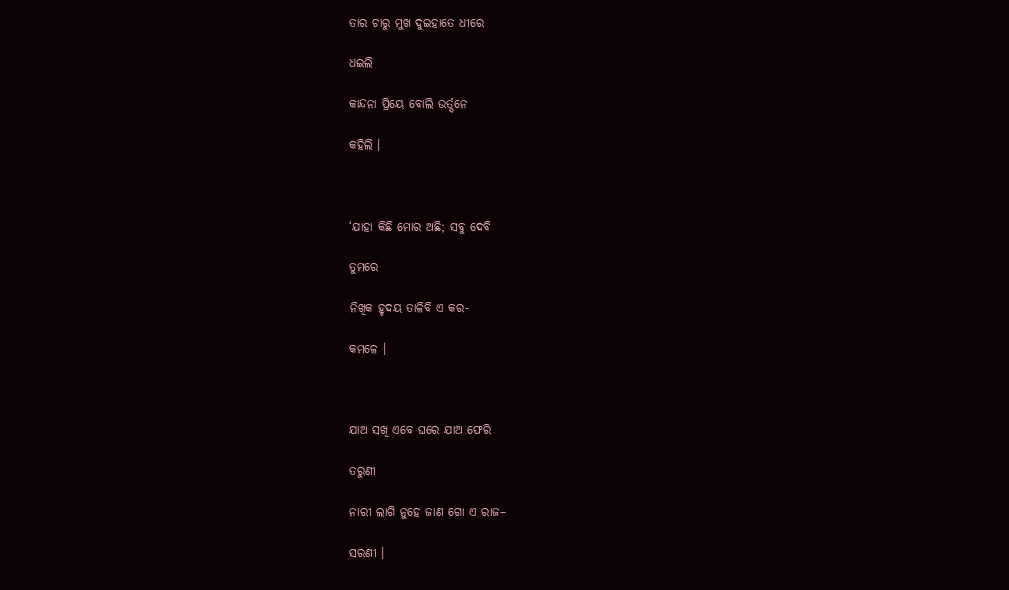ତାର ଚାରୁ ମୁଖ ଦୁଇହାତେ ଧୀରେ

ଧଇଲି

କାନ୍ଦନା ପ୍ରିୟେ ବୋଲି ଉର୍ତ୍ସନେ

କହିଲି ।



‘ଯାହା କିଛି ମୋର ଅଛି; ସବୁ ଦେବି

ତୁମରେ

ନିଖିକ ହୃଦୟ ତାଳିବି ଏ କର-

କମଳେ ।



ଯାଅ ସଖି ଏବେ ଘରେ ଯାଅ ଫେରି

ତରୁଣୀ

ନାରୀ ଲାଗି ନୁହେ ଜାଣ ଗୋ ଏ ରାଜ–

ସରଣୀ ।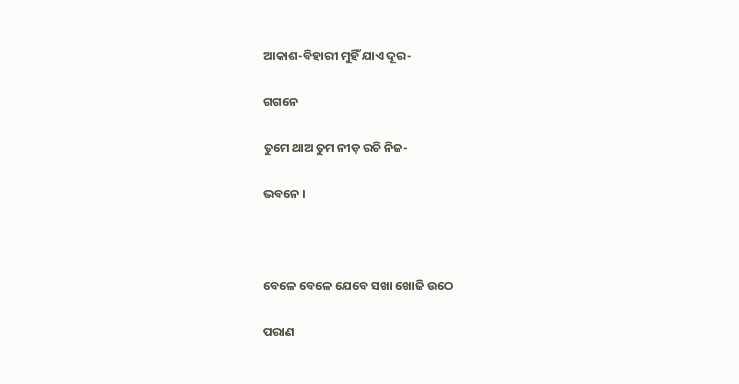ଆକାଶ-ବିହାରୀ ମୁହିଁ ଯାଏ ଦୂର-

ଗଗନେ

ତୁମେ ଥାଅ ତୁମ ନୀଡ଼ ରଚି ନିଜ-

ଭବନେ ।



ବେଳେ ବେଳେ ଯେବେ ସଖା ଖୋଜି ଉଠେ

ପରାଣ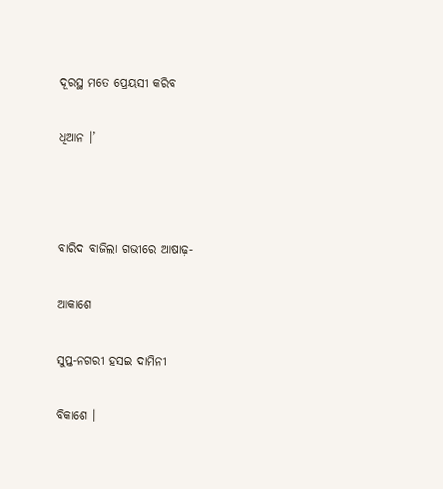ଦୂରସ୍ଥ ମତେ ପ୍ରେୟସୀ କରିବ

ଧିଆନ ।’



ବାରିଦ ବାଜିଲା ଗଭୀରେ ଆଷାଢ଼-

ଆକାଶେ

ସୁପ୍ତ-ନଗରୀ ହସଇ ଦାମିନୀ

ବିକାଶେ ।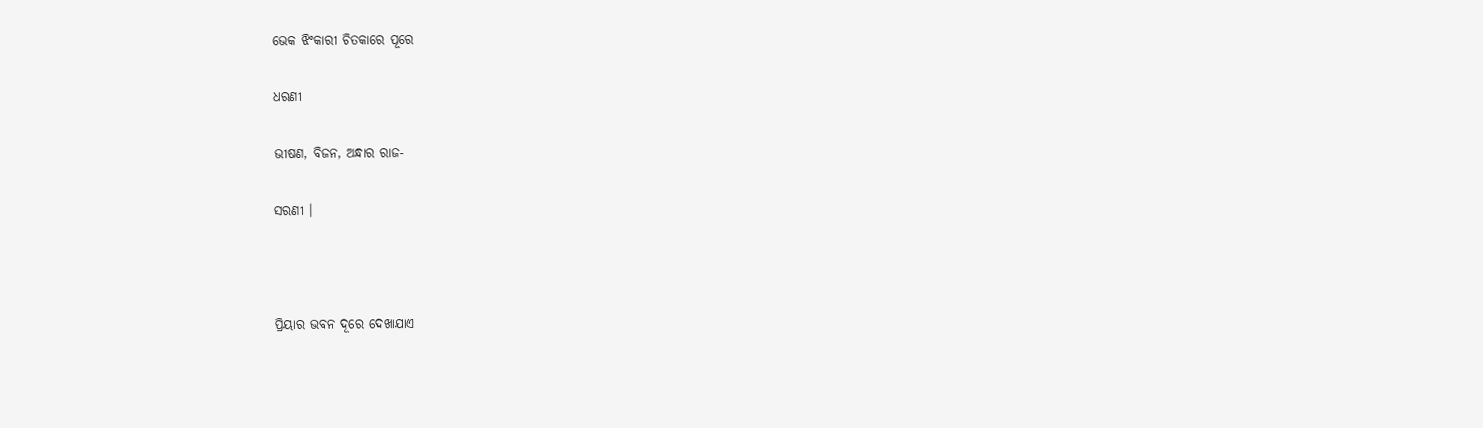ଭେକ ଝିଂକାରୀ ଚିତକାରେ ପୂରେ

ଧରଣୀ

ଭୀଷଣ, ବିଜନ, ଅନ୍ଧାର ରାଜ-

ସରଣୀ ।



ପ୍ରିୟାର ଭବନ ଦୂରେ ଦେଖାଯାଏ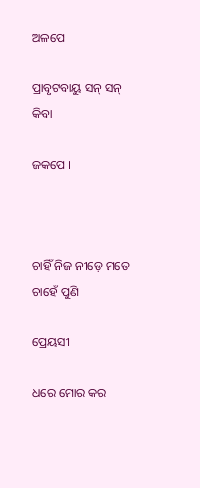ଅଳପେ

ପ୍ରାବୃଟବାୟୁ ସନ୍ ସନ୍ କିବା

ଜକପେ ।



ଚାହିଁ ନିଜ ନୀଡ଼େ ମତେ ଚାହେଁ ପୁଣି

ପ୍ରେୟସୀ

ଧରେ ମୋର କର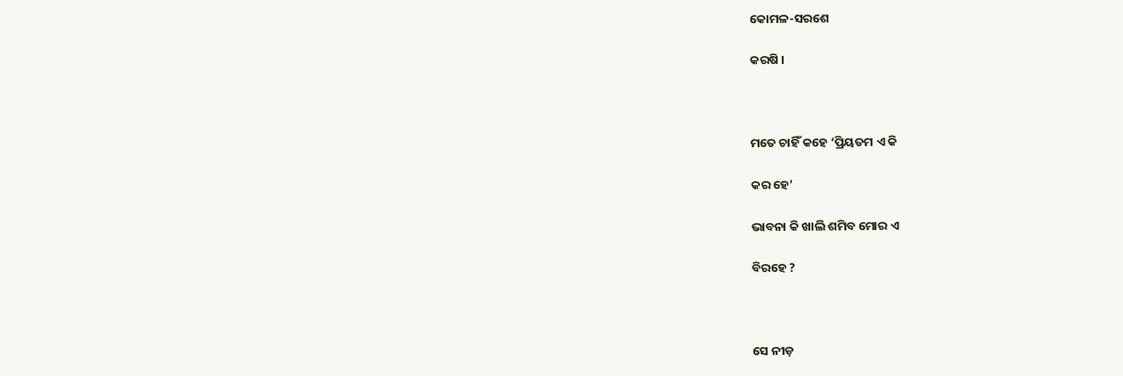କୋମଳ-ସରଶେ

କରଷି ।



ମତେ ଚାହିଁ କହେ ‘ପ୍ରିୟତମ ଏ କି

କର ହେ’

ଭାବନା କି ଖାଲି ଶମିବ ମୋର ଏ

ବିରହେ ?



ସେ ନୀଡ଼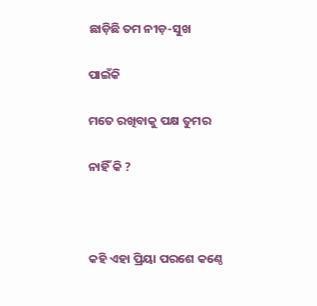ଛାଡ଼ିଛି ତମ ନୀଡ଼-ସୁଖ

ପାଇଁକି

ମତେ ରଖିବାକୁ ପକ୍ଷ ତୁମର

ନାହିଁ କି ?



କହି ଏହା ପ୍ରିୟା ପରଶେ କଣ୍ଠେ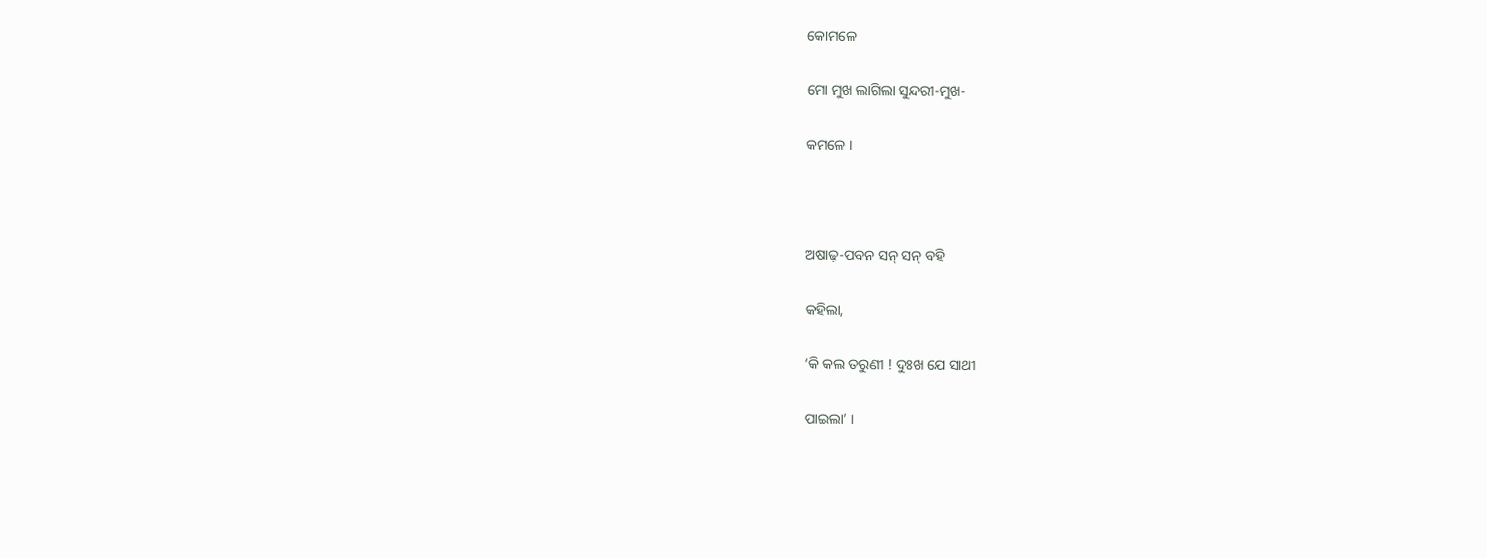କୋମଳେ

ମୋ ମୁଖ ଲାଗିଲା ସୁନ୍ଦରୀ-ମୁଖ-

କମଳେ ।



ଅଷାଢ଼-ପବନ ସନ୍ ସନ୍ ବହି

କହିଲା,

‘କି କଲ ତରୁଣୀ ! ଦୁଃଖ ଯେ ସାଥୀ

ପାଇଲା’ ।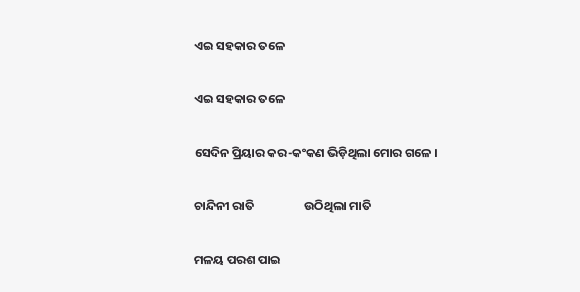ଏଇ ସହକାର ତଳେ

ଏଇ ସହକାର ତଳେ

ସେଦିନ ପ୍ରିୟାର କର-କଂକଣ ଭିଡ଼ିଥିଲା ମୋର ଗଳେ ।

ଚାନ୍ଦିନୀ ରାତି                  ଉଠିଥିଲା ମାତି

ମଳୟ ପରଶ ପାଇ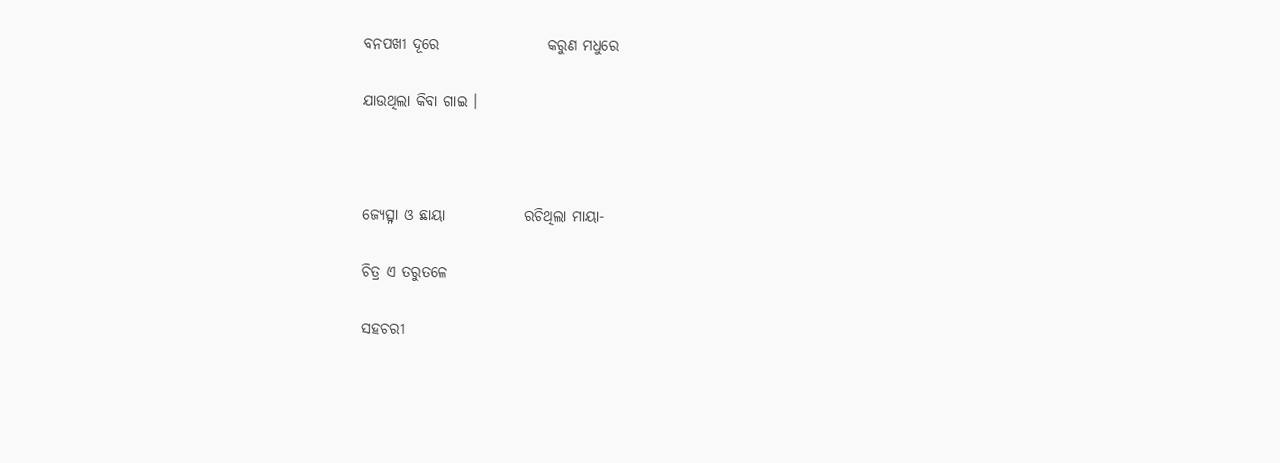ବନପଖୀ ଦୂରେ                  କରୁଣ ମଧୁରେ

ଯାଉଥିଲା କିବା ଗାଇ ।



ଜ୍ୟେତ୍ସ୍ନା ଓ ଛାୟା             ରଚିଥିଲା ମାୟା-

ଚିତ୍ର ଏ ତରୁତଳେ

ସହଚରୀ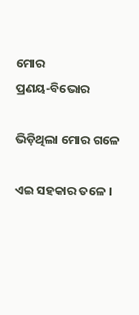ମୋର                  ପ୍ରଣୟ-ବିଭୋର

ଭିଡ଼ିଥିଲା ମୋର ଗଳେ

ଏଇ ସହକାର ତଳେ ।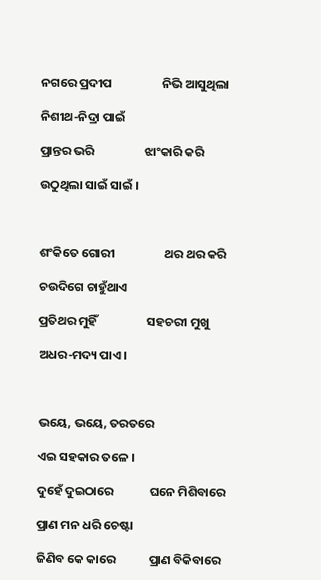ନଗରେ ପ୍ରଦୀପ                  ନିଭି ଆସୁଥିଲା

ନିଶୀଥ-ନିଦ୍ରା ପାଇଁ

ପ୍ରାନ୍ତର ଭରି                  ଝାଂକାରି କରି

ଉଠୁଥିଲା ସାଇଁ ସାଇଁ ।



ଶଂକିତେ ଗୋରୀ                  ଥର ଥର କରି

ଚଉଦିଗେ ଚାହୁଁଥାଏ

ପ୍ରତିଥର ମୁହିଁ                  ସହଚରୀ ମୁଖୁ

ଅଧର-ମଦ୍ୟ ପାଏ ।



ଭୟେ, ଭୟେ, ତରତରେ

ଏଇ ସହକାର ତଳେ ।

ଦୁହେଁ ଦୁଇଠାରେ             ଘନେ ମିଶିବାରେ

ପ୍ରାଣ ମନ ଧରି ଚେଷ୍ଟା

ଜିଣିବ କେ କାରେ            ପ୍ରାଣ ବିକିବାରେ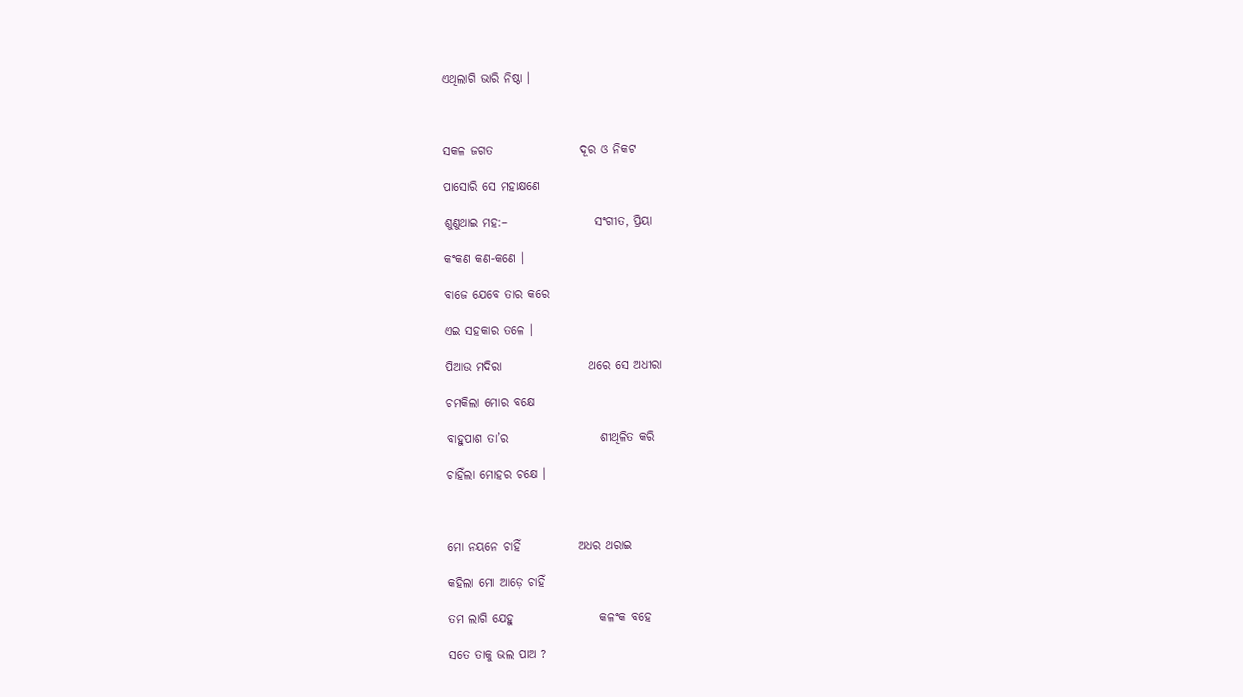ଏଥିଲାଗି ଭାରି ନିଷ୍ଠା ।



ସକଳ ଜଗତ                  ଦୂର ଓ ନିକଟ

ପାସୋରି ସେ ମହାକ୍ଷଣେ

ଶୁଣୁଥାଇ ମହ:–                  ସଂଗୀତ, ପ୍ରିୟା

କଂକଣ କଣ-କଣେ ।

ବାଜେ ଯେବେ ତାର କରେ

ଏଇ ସହକାର ତଳେ ।

ପିଆଉ ମଦିରା                  ଥରେ ସେ ଅଧୀରା

ଚମକିଲା ମୋର ବକ୍ଷେ

ବାହୁପାଶ ତା’ର                   ଶୀଥିଳିତ କରି

ଚାହିଁଲା ମୋହର ଚକ୍ଷେ ।



ମୋ ନୟନେ ଚାହିଁ            ଅଧର ଥରାଇ

କହିଲା ମୋ ଆଡ଼େ ଚାହିଁ

ତମ ଲାଗି ଯେହୁ                  କଳଂକ ବହେ

ସତେ ତାକୁ ଭଲ ପାଅ ?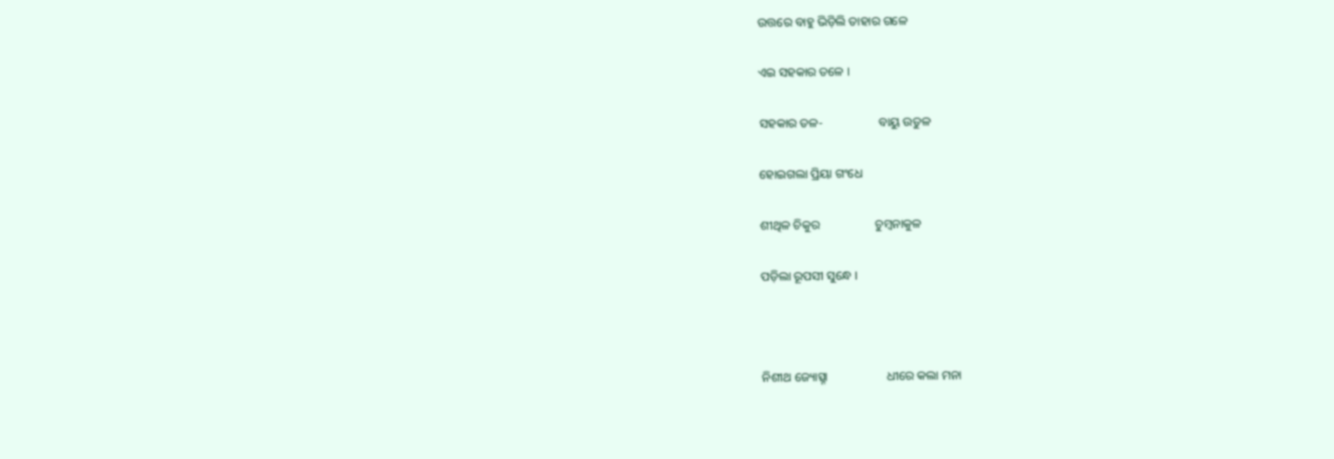ଉତ୍ତରେ ବାହୁ ଭିଡ଼ିଲି ତାହାର ଗଳେ

ଏଇ ସହକାର ତଳେ ।

ସହକାର ତଳ-                  ବାୟୁ ଉତୁଳ

ହୋଇଗଲା ପ୍ରିୟା ଗଂଧେ

ଶୀଥିଳ ଚିକୁର                  ଚୁମ୍ବନାକୁଳ

ପଡ଼ିଲା ରୂପସୀ ସୁନ୍ଧେ ।



ନିଶୀଥ ଜ୍ୟୋତ୍ସ୍ନା                   ଧୀରେ କଲା ମନା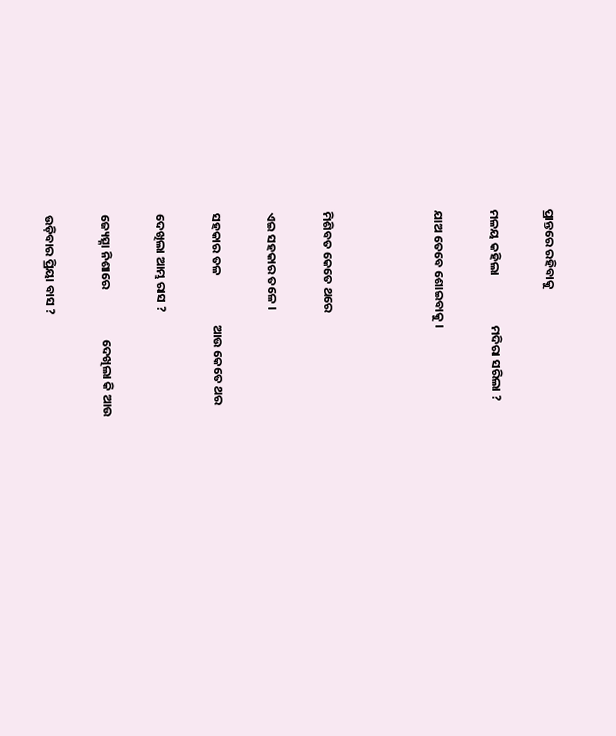ପ୍ରାନ୍ତରେ ରହିବାକୁ

ମଳୟ କହିଲା                  ମଦିରା ସରିଲା ?

ଯାଅ ତେବେ ଶୋଇବାକୁ ।



ମିଶିବତ କେତେ ଥରେ

ଏଇ ସହକାର ତଳେ ।

ସହକାର ତଳ                  ଆଉ କେତେ ଥର

ଦେଖିଲା ଆମ୍ଭ ରାସ ?

ଜ୍ୟେତ୍ସ୍ନା ନିଶାରେ                  ଦେଖିଲା କି ଆଉ

ଉଡ଼ିବାର ପ୍ରିୟା ବାସ ?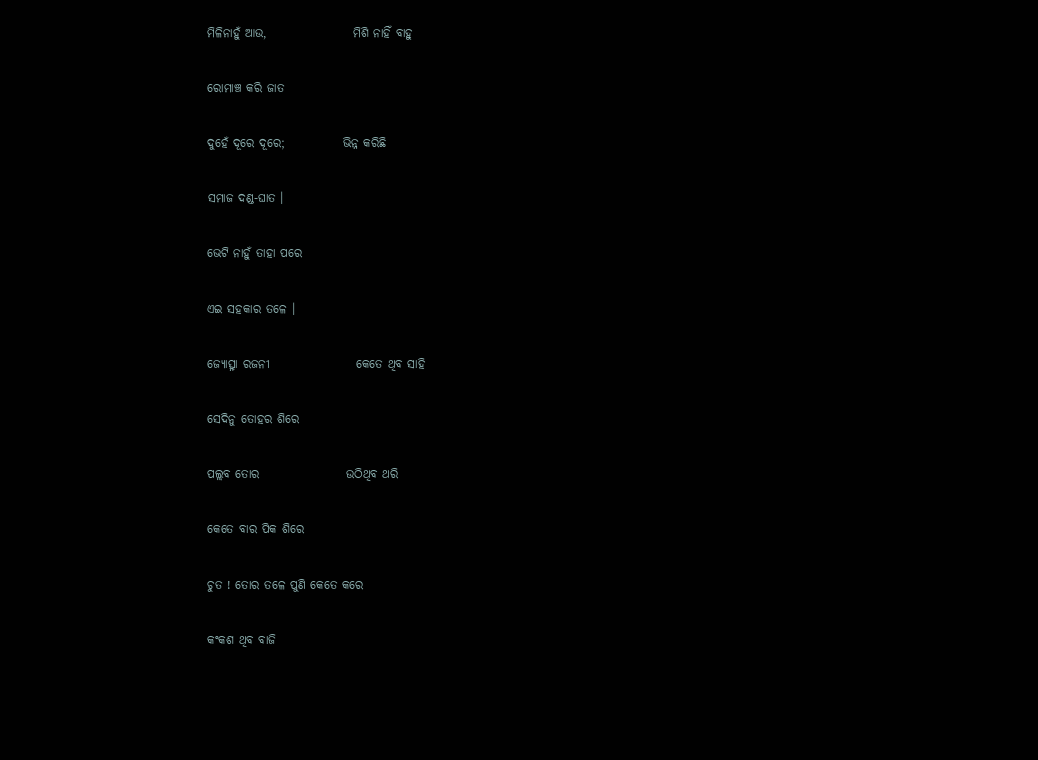ମିଳିନାହୁଁ ଆଉ,                  ମିଶି ନାହିଁ ବାହୁ

ରୋମାଞ୍ଚ କରି ଜାତ

ଦୁହେଁ ଦୂରେ ଦୂରେ;            ଭିନ୍ନ କରିଛି

ସମାଜ ଦଣ୍ଡ-ଘାତ ।

ଭେଟି ନାହୁଁ ତାହା ପରେ

ଏଇ ସହକାର ତଳେ ।

ଜ୍ୟୋତ୍ସ୍ନା ରଜନୀ                  କେତେ ଥିବ ସାହି

ସେଦିନୁ ତୋହର ଶିରେ

ପଲ୍ଲବ ତୋର                  ଉଠିଥିବ ଥରି

କେତେ ବାର ପିକ ଶିରେ

ଚୁତ ! ତୋର ତଳେ ପୁଣି କେତେ କରେ

କଂକଶ ଥିବ ବାଜି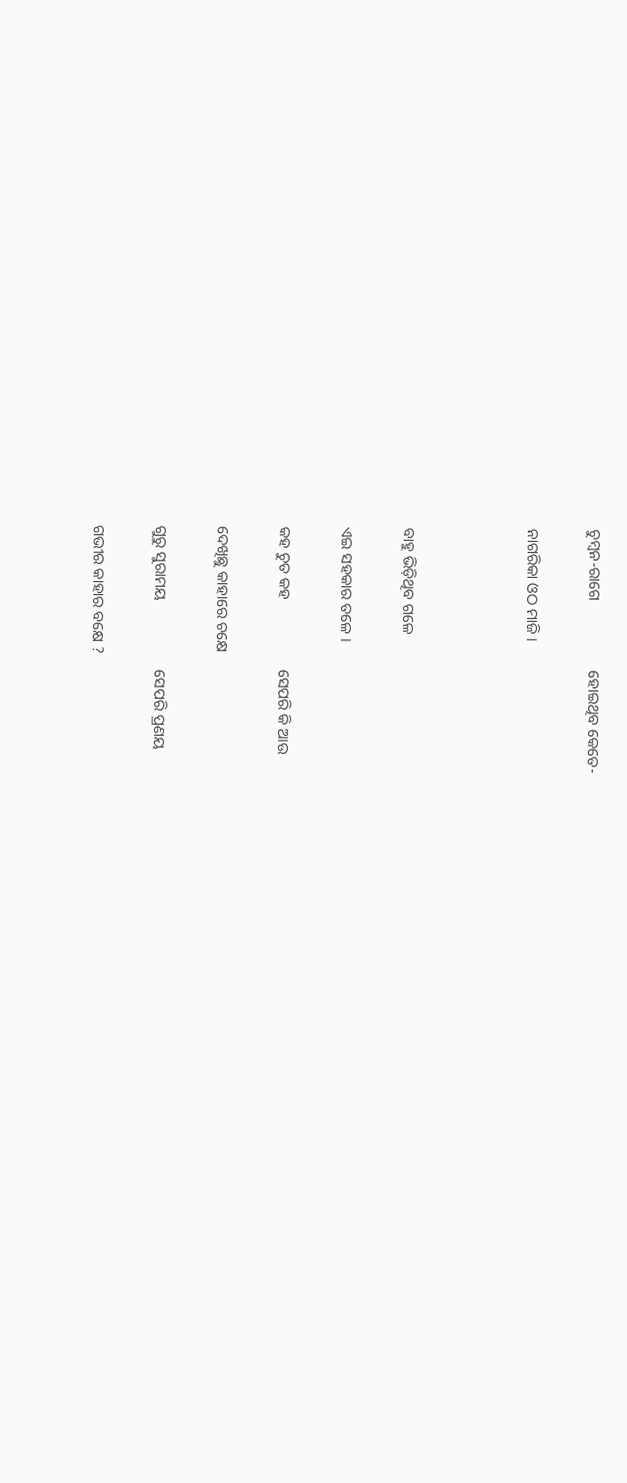ଚୁମ୍ବନ-ରାଗେ                  ହୋଇଥିବ କେତେ-

ନାଗରିକା ଓଠ ମାଜି ।



ବାହୁ ଭିଡ଼ିଥିବ ଗଳେ

ଏଇ ସହକାର ତଳେ ।

କହ ଚୁତ କହ                  ସେପରି କି ଆଉ

ଦେଖିଛୁ କାହାରେ ଚକ୍ଷେ

ଗୁରୁ ସୁରାମୟ                  ସେପରି ପ୍ରଣୟ

ଗଭୀର କାହାର ବକ୍ଷେ ?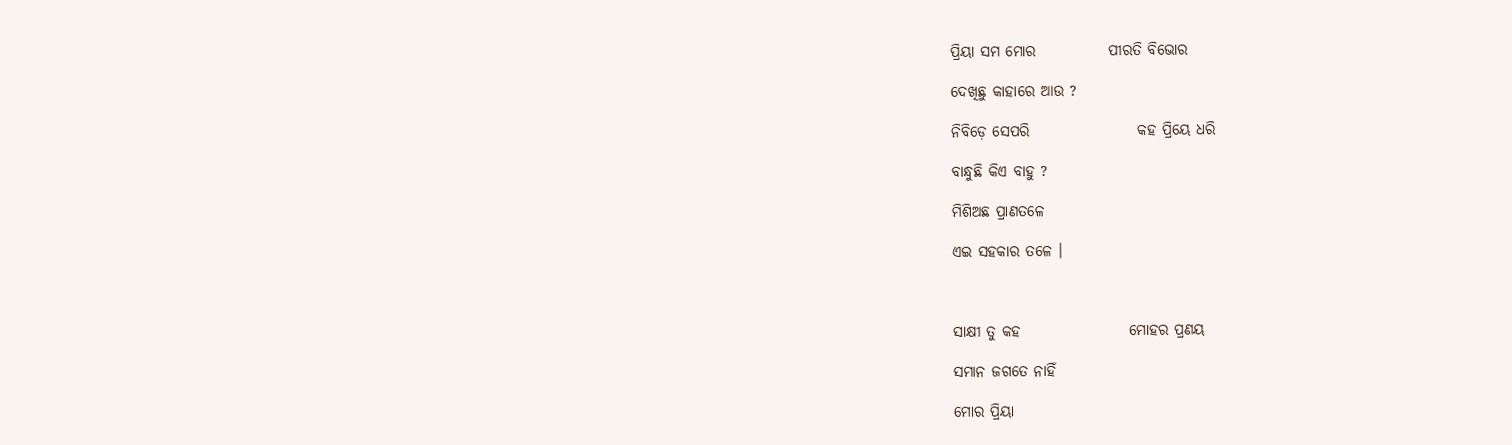ପ୍ରିୟା ସମ ମୋର            ପୀରତି ବିଭୋର

ଦେଖିଛୁ କାହାରେ ଆଉ ?

ନିବିଡ଼େ ସେପରି                  କହ ପ୍ରିୟେ ଧରି

ବାନ୍ଧୁଛି କିଏ ବାହୁ ?

ମିଶିଅଛ ପ୍ରାଣତଳେ

ଏଇ ସହକାର ତଳେ ।



ସାକ୍ଷୀ ତୁ କହ                  ମୋହର ପ୍ରଣୟ

ସମାନ ଜଗତେ ନାହିଁ

ମୋର ପ୍ରିୟା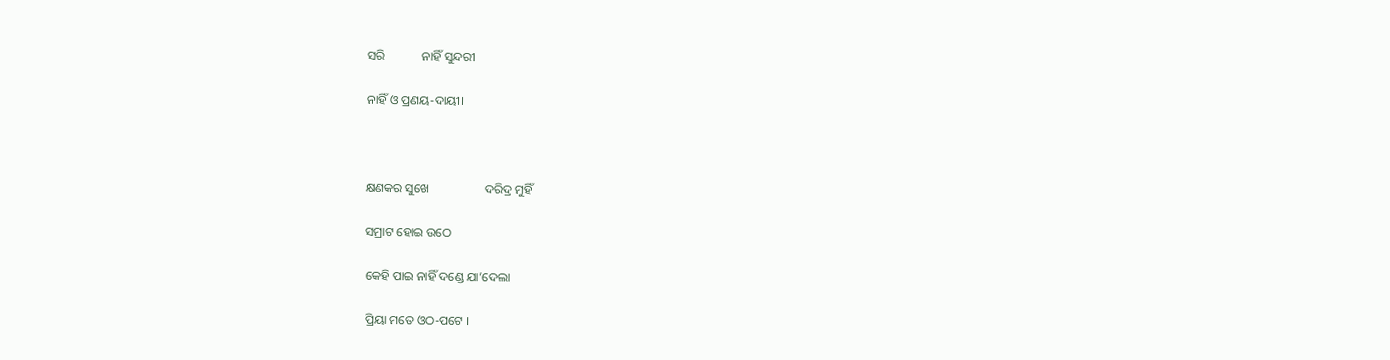ସରି            ନାହିଁ ସୁନ୍ଦରୀ

ନାହିଁ ଓ ପ୍ରଣୟ-ଦାୟୀ।



କ୍ଷଣକର ସୁଖେ                  ଦରିଦ୍ର ମୁହିଁ

ସମ୍ରାଟ ହୋଇ ଉଠେ

କେହି ପାଇ ନାହିଁ ଦଣ୍ଡେ ଯା’ଦେଲା

ପ୍ରିୟା ମତେ ଓଠ-ପଟେ ।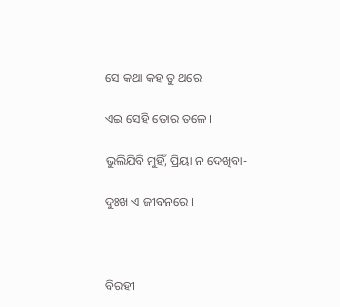ସେ କଥା କହ ତୁ ଥରେ

ଏଇ ସେହି ତୋର ତଳେ ।

ଭୁଲିଯିବି ମୁହିଁ, ପ୍ରିୟା ନ ଦେଖିବା-

ଦୁଃଖ ଏ ଜୀବନରେ ।



ବିରହୀ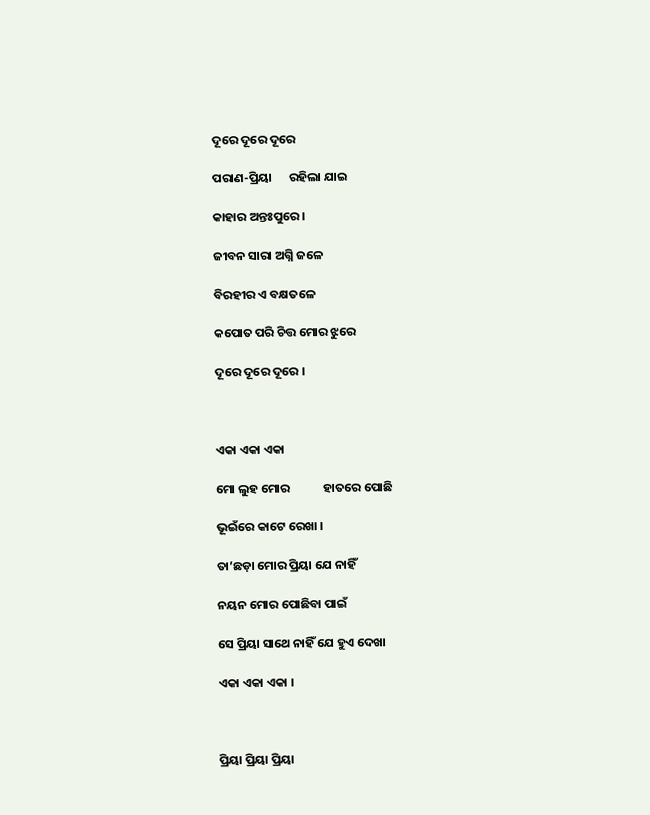ଦୂରେ ଦୂରେ ଦୂରେ

ପରାଣ-ପ୍ରିୟା      ରହିଲା ଯାଇ

କାହାର ଅନ୍ତଃପୁରେ ।

ଜୀବନ ସାରା ଅଗ୍ନି ଜଳେ

ବିରହୀର ଏ ବକ୍ଷତଳେ

କପୋତ ପରି ଚିତ୍ତ ମୋର ଝୁରେ

ଦୂରେ ଦୂରେ ଦୂରେ ।



ଏକା ଏକା ଏକା

ମୋ ଲୁହ ମୋର            ହାତରେ ପୋଛି

ଭୂଇଁରେ କାଟେ ରେଖା ।

ତା’ଛଡ଼ା ମୋର ପ୍ରିୟା ଯେ ନାହିଁ

ନୟନ ମୋର ପୋଛିବା ପାଇଁ

ସେ ପ୍ରିୟା ସାଥେ ନାହିଁ ଯେ ହୁଏ ଦେଖା

ଏକା ଏକା ଏକା ।



ପ୍ରିୟା ପ୍ରିୟା ପ୍ରିୟା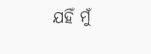ଯହିଁ ମୁଁ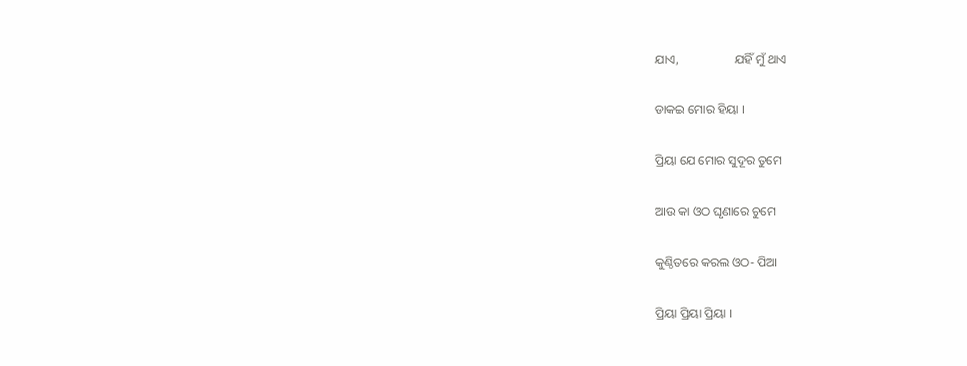ଯାଏ,                  ଯହିଁ ମୁଁ ଥାଏ

ଡାକଇ ମୋର ହିୟା ।

ପ୍ରିୟା ଯେ ମୋର ସୁଦୂର ତୁମେ

ଆଉ କା ଓଠ ଘୃଣାରେ ଚୁମେ

କୁଣ୍ଠିତରେ କରଲ ଓଠ- ପିଆ

ପ୍ରିୟା ପ୍ରିୟା ପ୍ରିୟା ।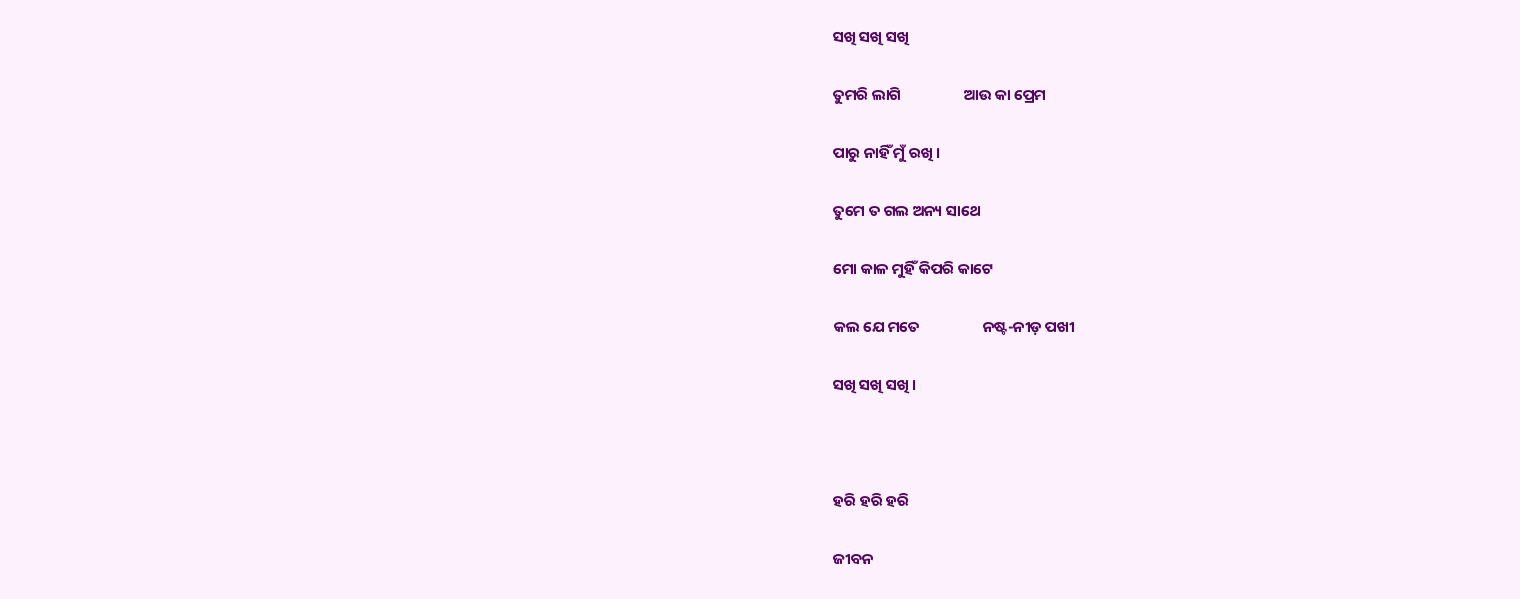ସଖି ସଖି ସଖି

ତୁମରି ଲାଗି                  ଆଉ କା ପ୍ରେମ

ପାରୁ ନାହିଁ ମୁଁ ରଖି ।

ତୁମେ ତ ଗଲ ଅନ୍ୟ ସାଥେ

ମୋ କାଳ ମୁହିଁ କିପରି କାଟେ

କଲ ଯେ ମତେ                  ନଷ୍ଟ-ନୀଡ଼ ପଖୀ

ସଖି ସଖି ସଖି ।



ହରି ହରି ହରି

ଜୀବନ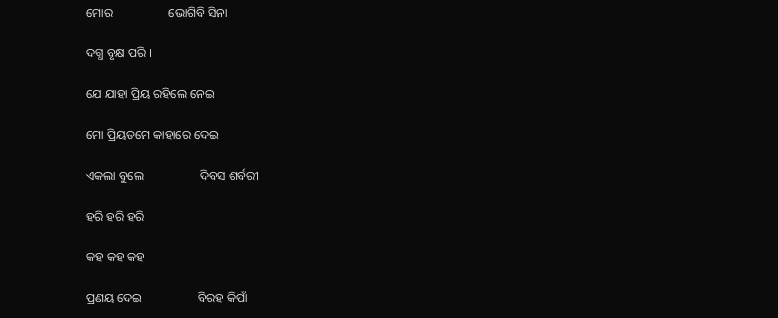ମୋର                  ଭୋଗିବି ସିନା

ଦଗ୍ଧ ବୃକ୍ଷ ପରି ।

ଯେ ଯାହା ପ୍ରିୟ ରହିଲେ ନେଇ

ମୋ ପ୍ରିୟତମେ କାହାରେ ଦେଇ

ଏକଲା ବୁଲେ                  ଦିବସ ଶର୍ବରୀ

ହରି ହରି ହରି

କହ କହ କହ

ପ୍ରଣୟ ଦେଇ                  ବିରହ କିପାଁ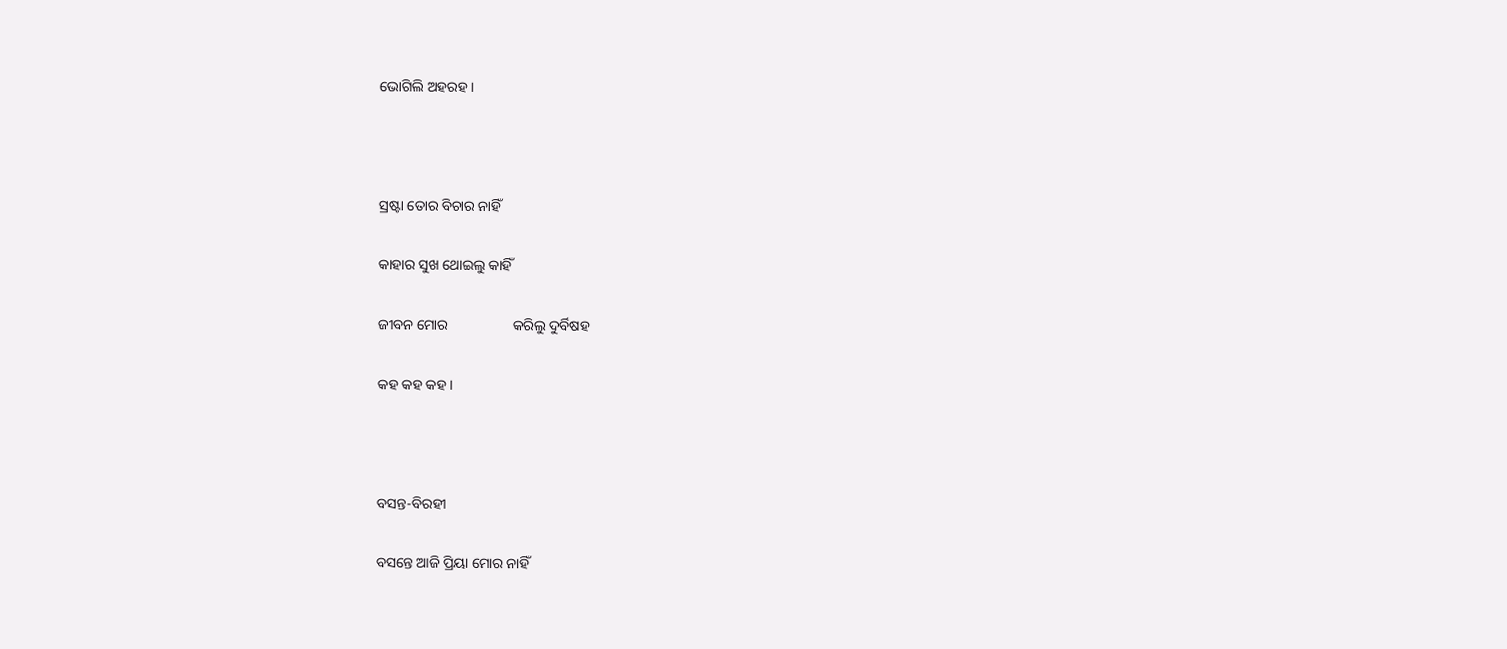ଭୋଗିଲି ଅହରହ ।



ସ୍ରଷ୍ଟା ତୋର ବିଚାର ନାହିଁ

କାହାର ସୁଖ ଥୋଇଲୁ କାହିଁ

ଜୀବନ ମୋର                  କରିଲୁ ଦୁର୍ବିଷହ

କହ କହ କହ ।



ବସନ୍ତ-ବିରହୀ

ବସନ୍ତେ ଆଜି ପ୍ରିୟା ମୋର ନାହିଁ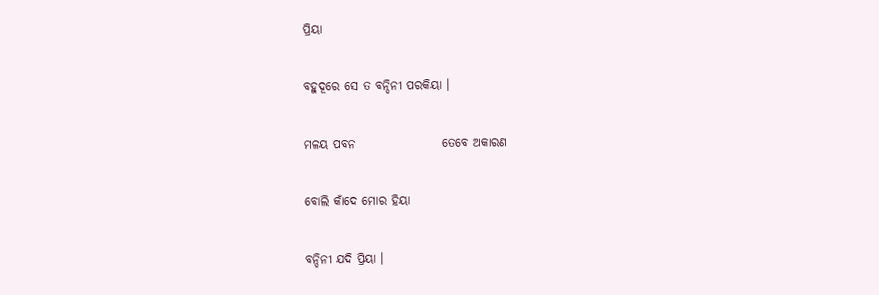ପ୍ରିୟା

ବହୁଦୂରେ ସେ ତ ବନ୍ଦିନୀ ପରକିୟା ।

ମଳୟ ପବନ                  ତେବେ ଅକାରଣ

ବୋଲି କାଁଦେ ମୋର ହିୟା

ବନ୍ଦିନୀ ଯଦି ପ୍ରିୟା ।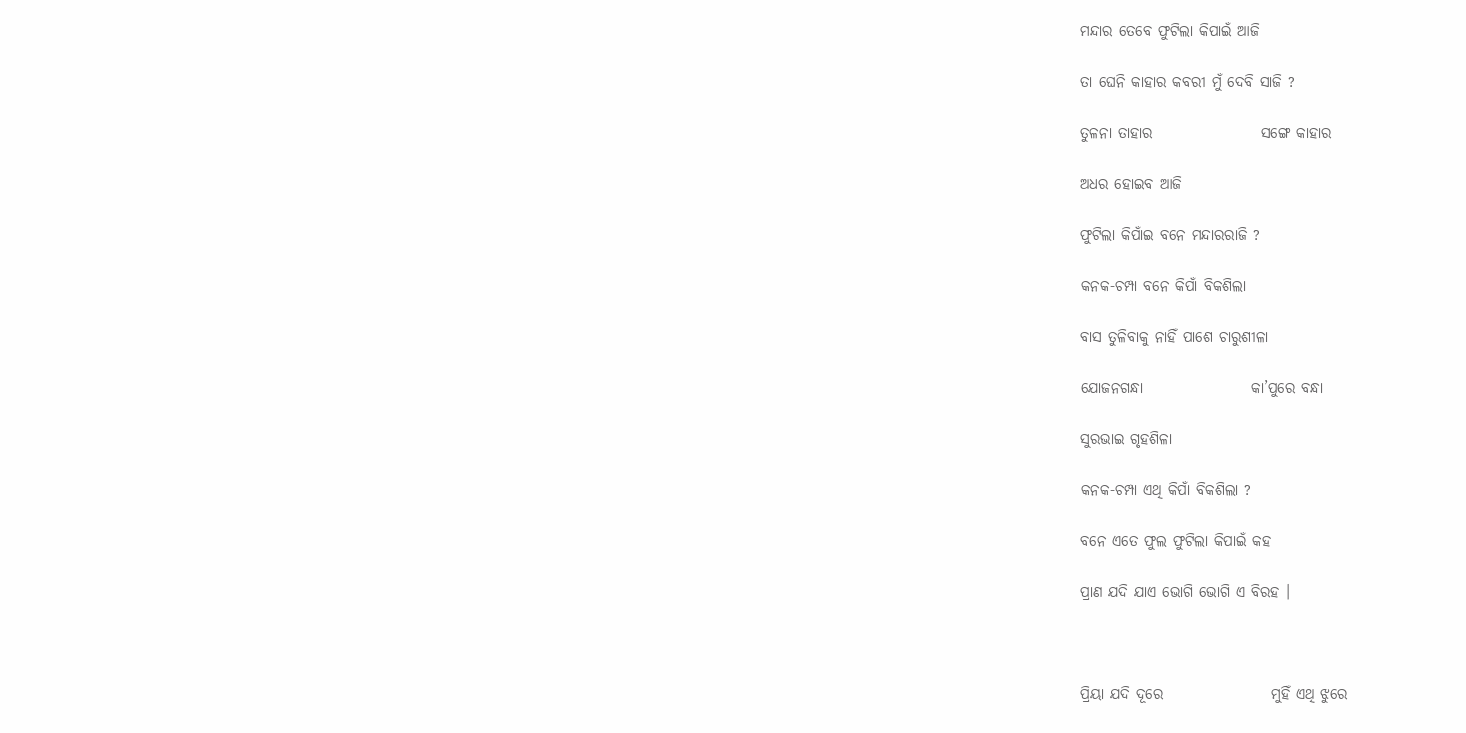ମନ୍ଦାର ତେବେ ଫୁଟିଲା କିପାଇଁ ଆଜି

ତା ଘେନି କାହାର କବରୀ ମୁଁ ଦେବି ସାଜି ?

ତୁଳନା ତାହାର                  ସଙ୍ଗେ କାହାର

ଅଧର ହୋଇବ ଆଜି

ଫୁଟିଲା କିପାଁଇ ବନେ ମନ୍ଦାରରାଜି ?

କନକ-ଚମ୍ପା ବନେ କିପାଁ ବିକଶିଲା

ବାସ ତୁଳିବାକୁ ନାହିଁ ପାଶେ ଚାରୁଶୀଳା

ଯୋଜନଗନ୍ଧା                  କା’ପୁରେ ବନ୍ଧା

ସୁରଭାଇ ଗୃହଶିଳା

କନକ-ଚମ୍ପା ଏଥି କିପାଁ ବିକଶିଲା ?

ବନେ ଏତେ ଫୁଲ ଫୁଟିଲା କିପାଇଁ କହ

ପ୍ରାଣ ଯଦି ଯାଏ ଭୋଗି ଭୋଗି ଏ ବିରହ ।



ପ୍ରିୟା ଯଦି ଦୂରେ                  ମୁହିଁ ଏଥି ଝୁରେ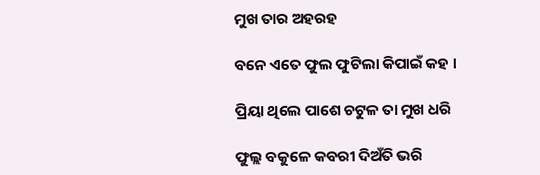ମୁଖ ତାର ଅହରହ

ବନେ ଏତେ ଫୁଲ ଫୁଟିଲା କିପାଇଁ କହ ।

ପ୍ରିୟା ଥିଲେ ପାଶେ ଚଟୁଳ ତା ମୁଖ ଧରି

ଫୁଲ୍ଲ ବକୁଳେ କବରୀ ଦିଅଁତି ଭରି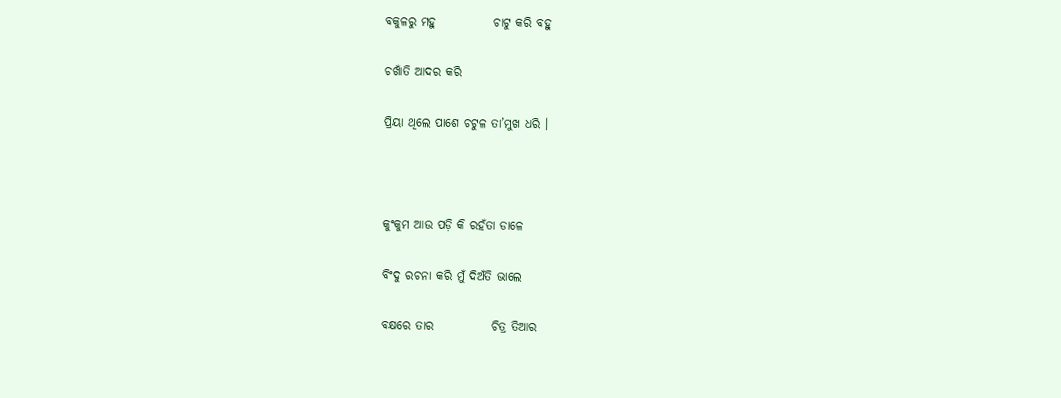ବକୁଳରୁ ମହୁ            ଚାଟୁ କରି ବହୁ

ଚଖାଁତି ଆଦର କରି

ପ୍ରିୟା ଥିଲେ ପାଶେ ଚଟୁଳ ତା’ମୁଖ ଧରି ।



କୁଂକୁମ ଆଉ ପଡ଼ି କି ରହଁତା ଡାଳେ

ବିଂଦୁ ରଚନା କରି ମୁଁ ଦିଅଁତି ଭାଲେ

ବକ୍ଷରେ ତାର            ଚିତ୍ର ତିଆର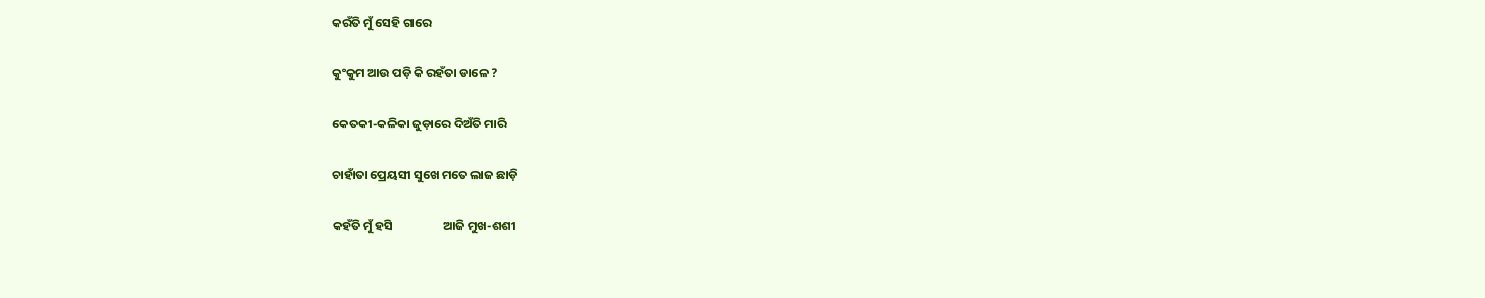କରଁତି ମୁଁ ସେହି ଗାରେ

କୁଂକୁମ ଆଉ ପଡ଼ି କି ରହଁତା ଡାଳେ ?

କେତକୀ-କଳିକା ଜୁଡ଼ାରେ ଦିଅଁତି ମାରି

ଚାହାଁତା ପ୍ରେୟସୀ ସୁଖେ ମତେ ଲାଜ ଛାଡ଼ି

କହଁତି ମୁଁ ହସି                  ଆଜି ମୁଖ-ଶଶୀ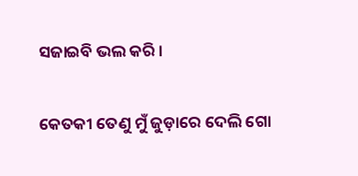ସଜାଇବି ଭଲ କରି ।

କେତକୀ ତେଣୁ ମୁଁ ଜୁଡ଼ାରେ ଦେଲି ଗୋ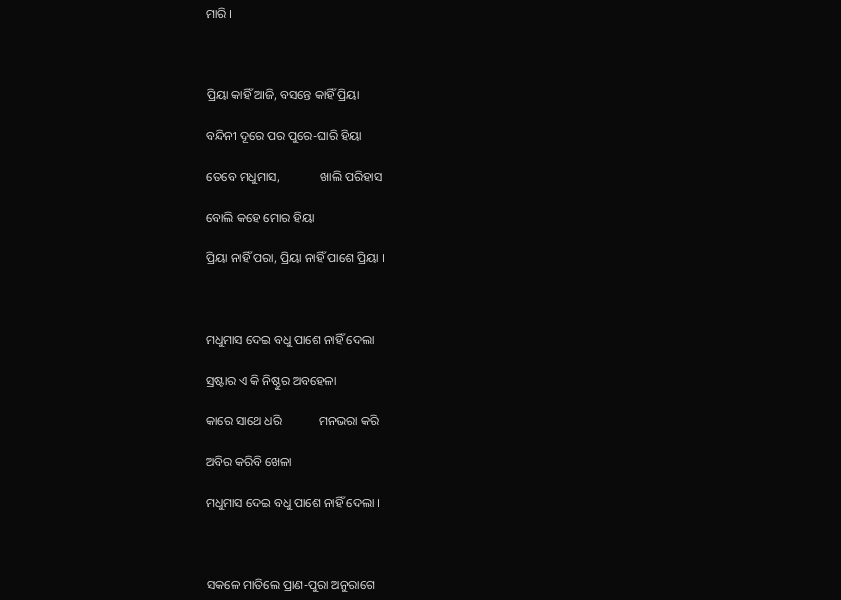ମାରି ।



ପ୍ରିୟା କାହିଁ ଆଜି, ବସନ୍ତେ କାହିଁ ପ୍ରିୟା

ବନ୍ଦିନୀ ଦୂରେ ପର ପୁରେ-ଘାରି ହିୟା

ତେବେ ମଧୁମାସ,             ଖାଲି ପରିହାସ

ବୋଲି କହେ ମୋର ହିୟା

ପ୍ରିୟା ନାହିଁ ପରା, ପ୍ରିୟା ନାହିଁ ପାଶେ ପ୍ରିୟା ।



ମଧୁମାସ ଦେଇ ବଧୁ ପାଶେ ନାହିଁ ଦେଲା

ସ୍ରଷ୍ଟାର ଏ କି ନିଷ୍ଠୁର ଅବହେଳା

କାରେ ସାଥେ ଧରି            ମନଭରା କରି

ଅବିର କରିବି ଖେଳା

ମଧୁମାସ ଦେଇ ବଧୁ ପାଶେ ନାହିଁ ଦେଲା ।



ସକଳେ ମାତିଲେ ପ୍ରାଣ-ପୁରା ଅନୁରାଗେ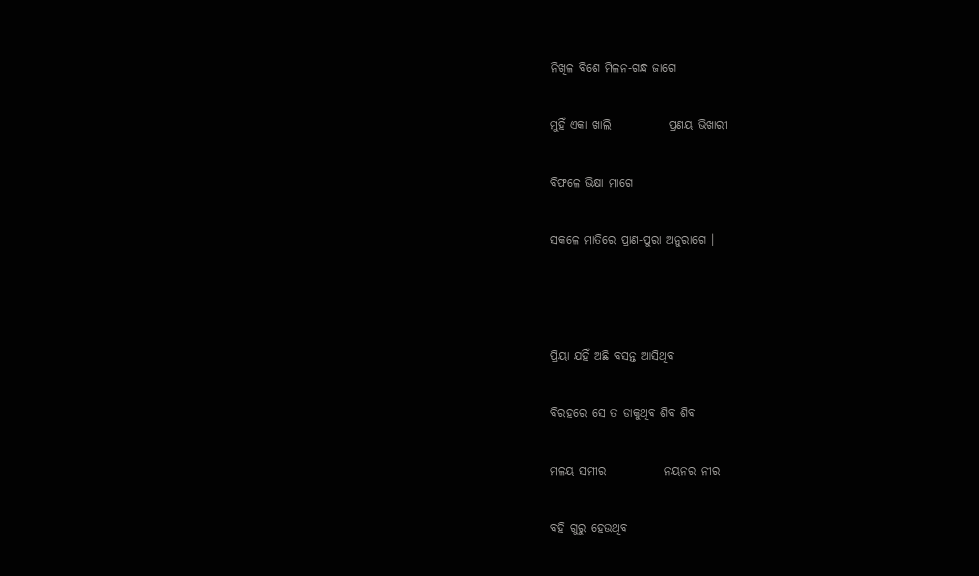ନିଖିଳ ବିଶେ ମିଳନ-ଗନ୍ଧ ଜାଗେ

ମୁହିଁ ଏକା ଖାଲି            ପ୍ରଣୟ ଭିଖାରୀ

ବିଫଳେ ଭିକ୍ଷା ମାଗେ

ସକଳେ ମାତିରେ ପ୍ରାଣ-ପୁରା ଅନୁରାଗେ ।



ପ୍ରିୟା ଯହିଁ ଅଛି ବସନ୍ତ ଆସିଥିବ

ବିରହରେ ସେ ତ ଡାକୁଥିବ ଶିବ ଶିବ

ମଳୟ ସମୀର            ନୟନର ନୀର

ବହି ଗୁରୁ ହେଉଥିବ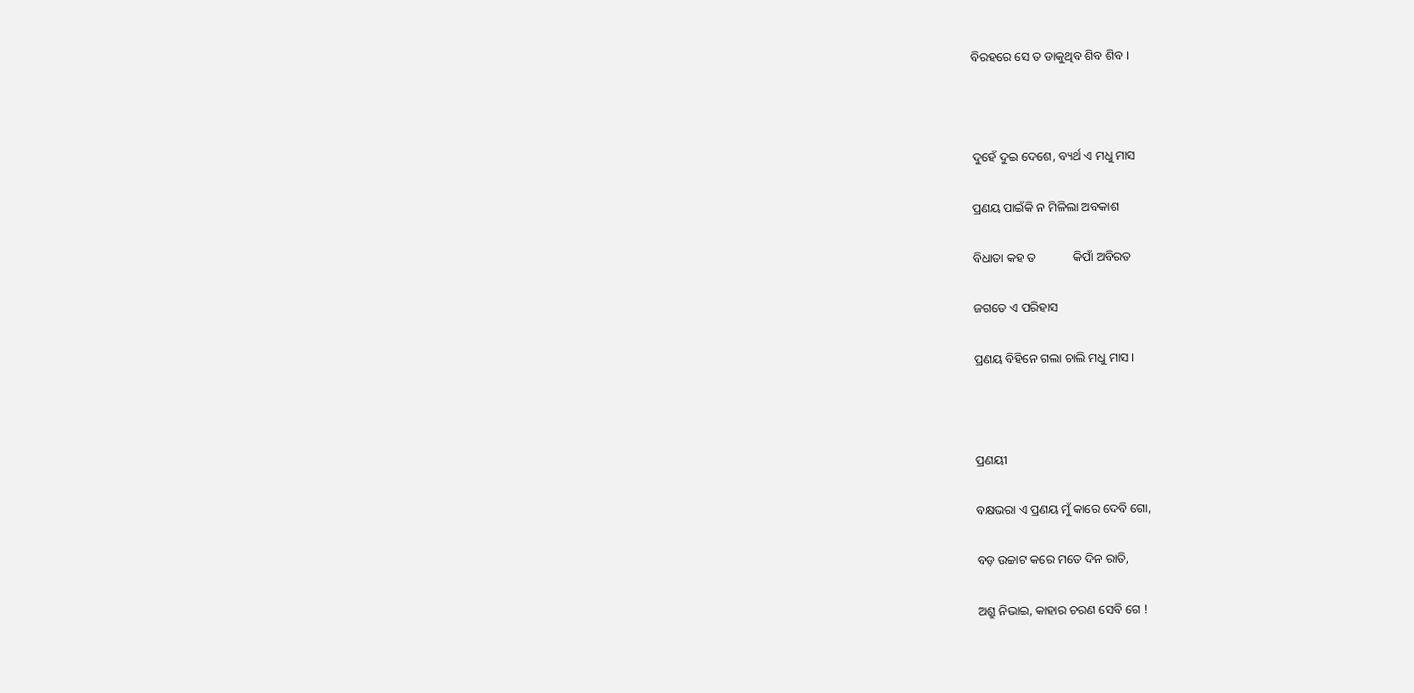ବିରହରେ ସେ ତ ଡାକୁଥିବ ଶିବ ଶିବ ।



ଦୁହେଁ ଦୁଇ ଦେଶେ, ବ୍ୟର୍ଥ ଏ ମଧୁ ମାସ

ପ୍ରଣୟ ପାଇଁକି ନ ମିଳିଲା ଅବକାଶ

ବିଧାତା କହ ତ            କିପାଁ ଅବିରତ

ଜଗତେ ଏ ପରିହାସ

ପ୍ରଣୟ ବିହିନେ ଗଲା ଚାଲି ମଧୁ ମାସ ।



ପ୍ରଣୟୀ

ବକ୍ଷଭରା ଏ ପ୍ରଣୟ ମୁଁ କାରେ ଦେବି ଗୋ,

ବଡ଼ ଉଚ୍ଚାଟ କରେ ମତେ ଦିନ ରାତି,

ଅଶ୍ରୁ ନିଭାଇ, କାହାର ଚରଣ ସେବି ଗେ !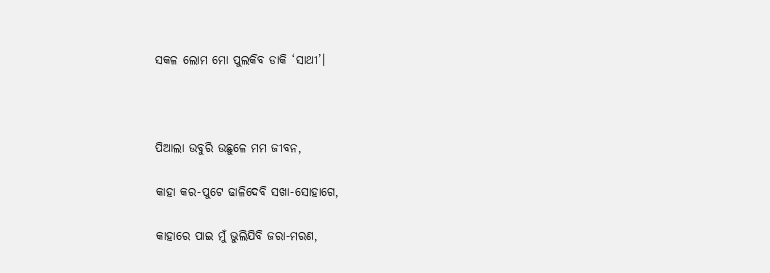ସକଳ ଲୋମ ମୋ ପୁଲକିବ ଡାକି ‘ସାଥୀ’।



ପିଆଲା ଉବୁରି ଉଛୁଳେ ମମ ଜୀବନ,

କାହା କର-ପୁଟେ ଢାଳିଦେବି ସଖା-ସୋହାଗେ,

କାହାରେ ପାଇ ମୁଁ ଭୁଲିଯିବି ଜରା-ମରଣ,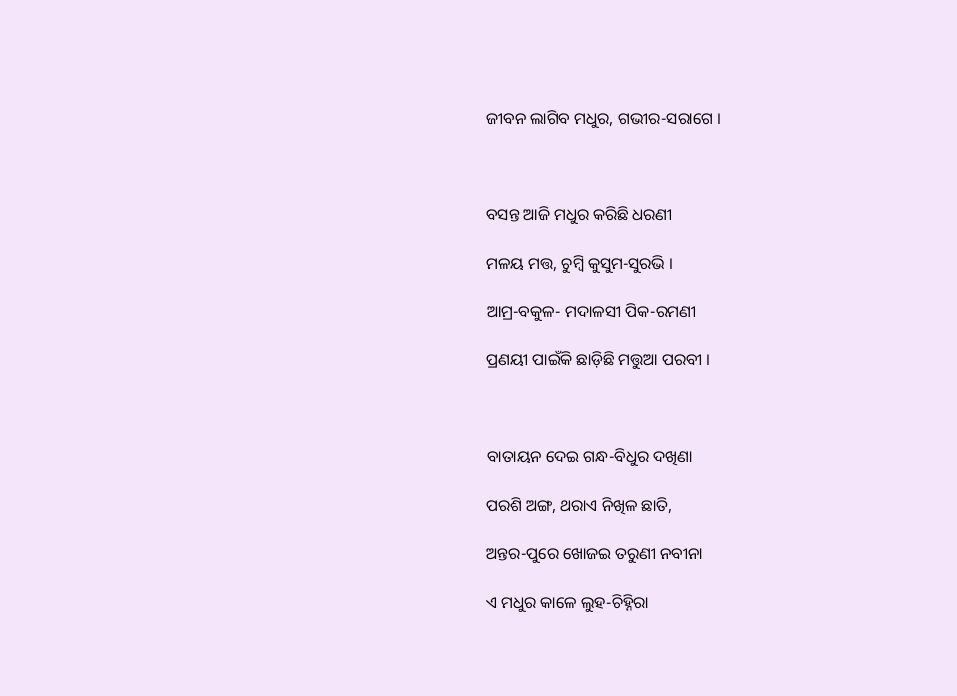ଜୀବନ ଲାଗିବ ମଧୁର, ଗଭୀର-ସରାଗେ ।



ବସନ୍ତ ଆଜି ମଧୁର କରିଛି ଧରଣୀ

ମଳୟ ମତ୍ତ, ଚୁମ୍ବି କୁସୁମ-ସୁରଭି ।

ଆମ୍ର-ବକୁଳ- ମଦାଳସୀ ପିକ-ରମଣୀ

ପ୍ରଣୟୀ ପାଇଁକି ଛାଡ଼ିଛି ମତ୍ତୁଆ ପରବୀ ।



ବାତାୟନ ଦେଇ ଗନ୍ଧ-ବିଧୁର ଦଖିଣା

ପରଶି ଅଙ୍ଗ, ଥରାଏ ନିଖିଳ ଛାତି,

ଅନ୍ତର-ପୁରେ ଖୋଜଇ ତରୁଣୀ ନବୀନା

ଏ ମଧୁର କାଳେ ଲୁହ-ଚିହ୍ନିରା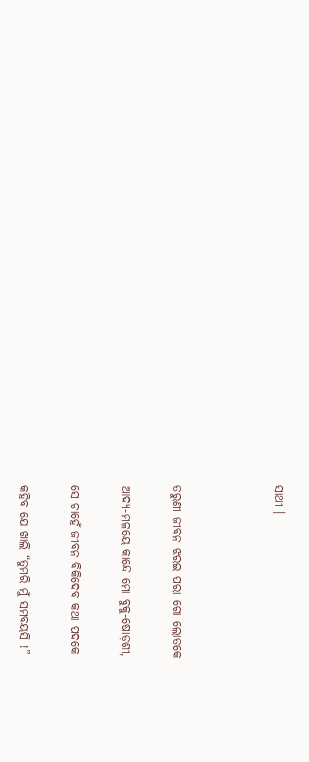ସାଥୀ ।



ତରୁଣୀ ଜୀବନ ଝରଇ ପରା ଗୋ ଲୋତକେ

ଆଦ୍ୟ-ମଳୟେ କାନ୍ଦେ ମୋ ବୁକୁ-ଷୋଡ଼ଶୀ,

ସେ ଚାହେଁ ଜୀବନ ବିକିଦେବ କଥା ପଦକେ

କହିବ ଯେ ଖାଲି “ତୁମରି ମୁଁ ସମବୟସି !”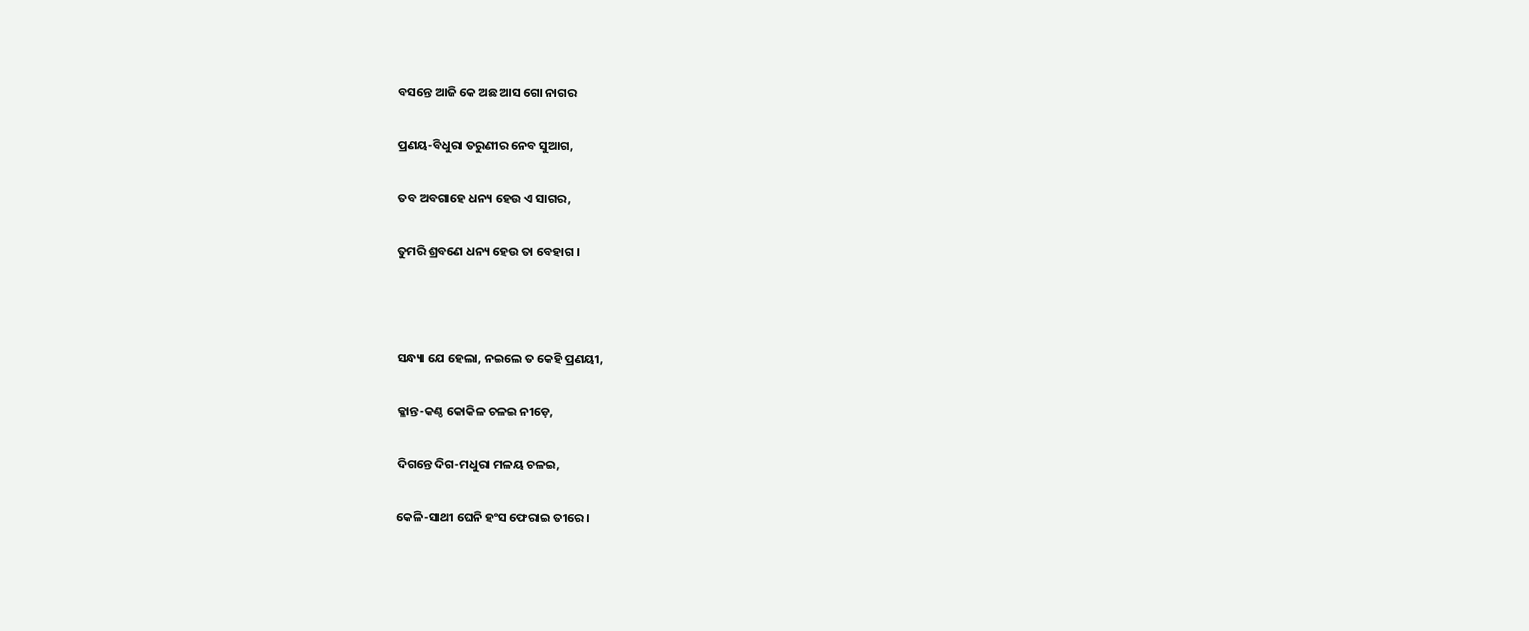ବସନ୍ତେ ଆଜି କେ ଅଛ ଆସ ଗୋ ନାଗର

ପ୍ରଣୟ-ବିଧୁରା ତରୁଣୀର ନେବ ସୁଆଗ,

ତବ ଅବଗାହେ ଧନ୍ୟ ହେଉ ଏ ସାଗର,

ତୁମରି ଶ୍ରବଣେ ଧନ୍ୟ ହେଉ ତା ବେହାଗ ।



ସନ୍ଧ୍ୟା ଯେ ହେଲା, ନଇଲେ ତ କେହି ପ୍ରଣୟୀ,

କ୍ଳାନ୍ତ-କଣ୍ଠ କୋକିଳ ଚଳଇ ନୀଡ଼େ,

ଦିଗନ୍ତେ ଦିଗ-ମଧୁରା ମଳୟ ଚଳଇ,

କେଳି-ସାଥୀ ଘେନି ହଂସ ଫେରାଇ ତୀରେ ।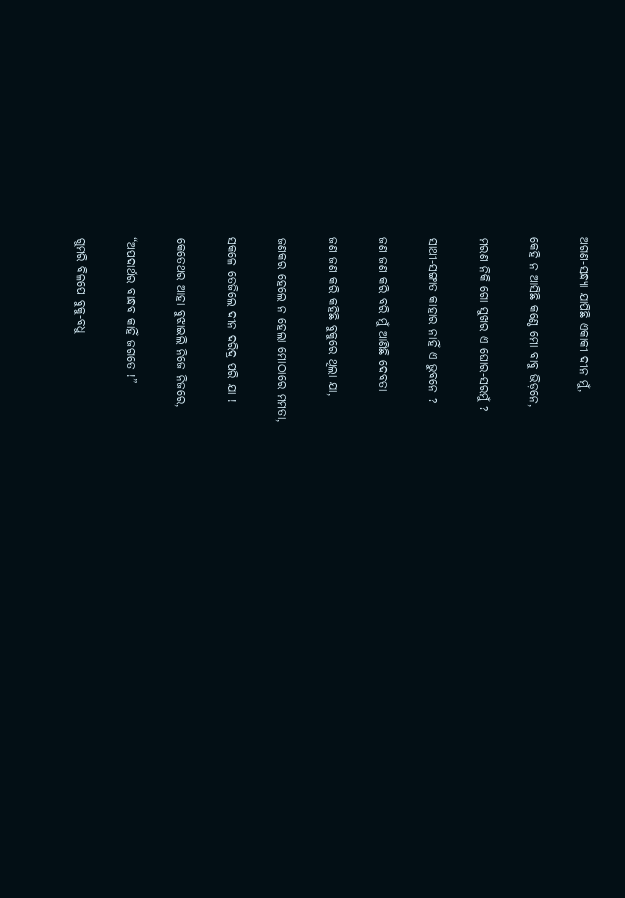ଅଗଣ-ସନ୍ଧ୍ୟା ଯାପିଛି ଏକାକୀ ଦୀନ ମୁଁ,

କେହି ନ ଆସିଛି କଣ୍ଠେ ମୋ ବାବୁ ଭିଡ଼ନେ,

ମରଣ ନିକି ଗୋ ସୁଖର ଏ ଘୋର-ସରମୁଁ ?

ସାଥୀ-ସଙ୍ଗାତ କାହାର ନାହିଁ ଏ ଭୁବନେ ?

ଜଣ ଜଣ କରି ବରି ମୁଁ ଆଣିଛି ଦେବତା

ଜଣ ଜଣ କରି କହିଛି ବୁକୁରେ ଥିଲା ଯା,

ଜଣକର ହେଲେ ନ ହେଲା ମୋଠାରେ ମମତା,

ସକଳେ ତେଜିଲେ ଦୀନ ଦରିଦ୍ର ପରି ଯା !

କେତେଥର ଆହା ବୁଝାଇଲି ନିଜେ ନିଜରେ,

“ଅପଦାର୍ଥର ବାନ୍ଧବ କାହିଁ ଜଗତେ !”

ଗୁମରି ବିଳପେ ବୁକୁ-ବଧୁ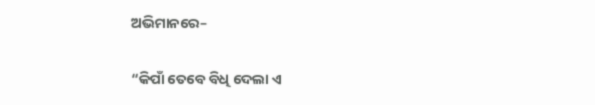ଅଭିମାନରେ–

“କିପାଁ ତେବେ ବିଧି ଦେଲା ଏ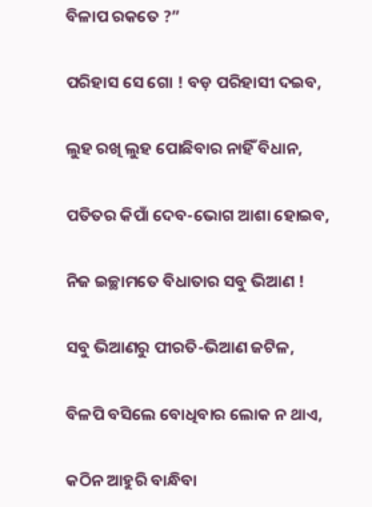ବିଳାପ ରକତେ ?”

ପରିହାସ ସେ ଗୋ ! ବଡ଼ ପରିହାସୀ ଦଇବ,

ଲୁହ ରଖି ଲୁହ ପୋଛିବାର ନାହିଁ ବିଧାନ,

ପତିତର କିପାଁ ଦେବ-ଭୋଗ ଆଶା ହୋଇବ,

ନିଜ ଇଚ୍ଛାମତେ ବିଧାତାର ସବୁ ଭିଆଣ !

ସବୁ ଭିଆଣରୁ ପୀରତି-ଭିଆଣ ଜଟିଳ,

ବିଳପି ବସିଲେ ବୋଧିବାର ଲୋକ ନ ଥାଏ,

କଠିନ ଆହୁରି ବାନ୍ଧିବା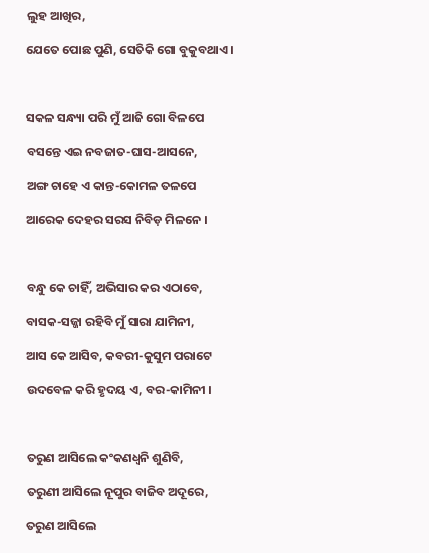ଲୁହ ଆଖିର,

ଯେତେ ପୋଛ ପୁଣି, ସେତିକି ଗୋ ବୁକୁବଥାଏ ।



ସକଳ ସନ୍ଧ୍ୟା ପରି ମୁଁ ଆଜି ଗୋ ବିଳପେ

ବସନ୍ତେ ଏଇ ନବଜାତ-ଘାସ-ଆସନେ,

ଅଙ୍ଗ ଚାହେ ଏ କାନ୍ତ-କୋମଳ ତଳପେ

ଆରେକ ଦେହର ସରସ ନିବିଡ଼ ମିଳନେ ।



ବନ୍ଧୁ କେ ଚାହିଁ, ଅଭିସାର କର ଏଠାବେ,

ବାସକ-ସଜ୍ଜା ରହିବି ମୁଁ ସାରା ଯାମିନୀ,

ଆସ କେ ଆସିବ, କବରୀ-କୁସୁମ ପରାଟେ

ଉଦବେଳ କରି ହୃଦୟ ଏ, ବର-କାମିନୀ ।



ତରୁଣ ଆସିଲେ କଂକଣଧ୍ୱନି ଶୁଣିବି,

ତରୁଣୀ ଆସିଲେ ନୂପୁର ବାଜିବ ଅଦୂରେ,

ତରୁଣ ଆସିଲେ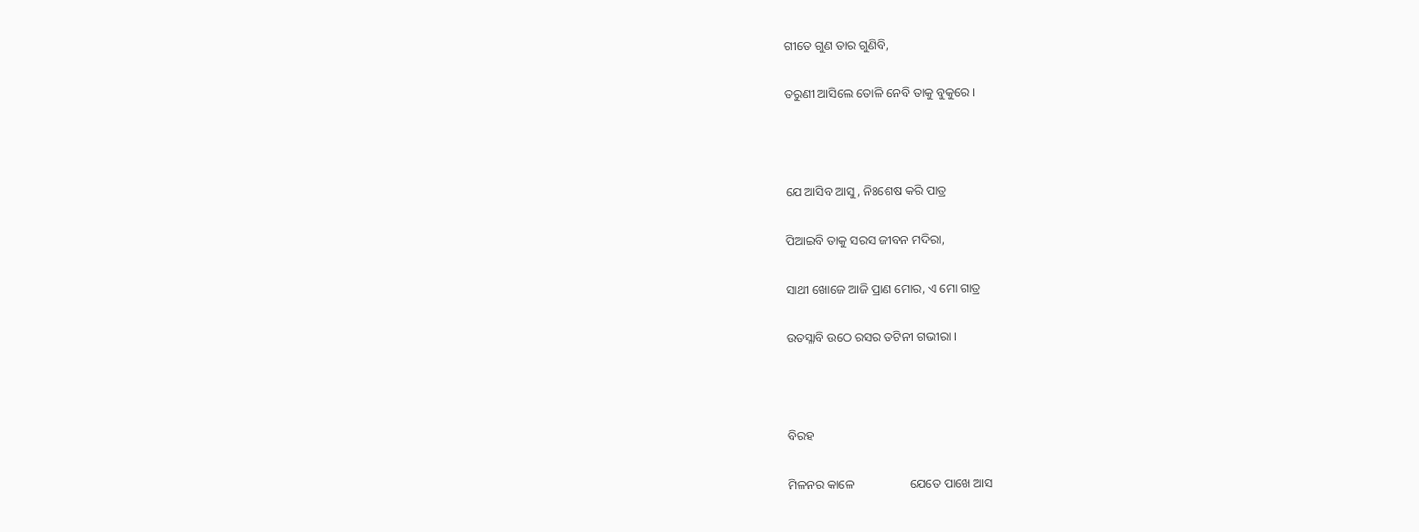ଗୀତେ ଗୁଣ ତାର ଗୁଣିବି,

ତରୁଣୀ ଆସିଲେ ତୋଳି ନେବି ତାକୁ ବୁକୁରେ ।



ଯେ ଆସିବ ଆସୁ, ନିଃଶେଷ କରି ପାତ୍ର

ପିଆଇବି ତାକୁ ସରସ ଜୀବନ ମଦିରା,

ସାଥୀ ଖୋଜେ ଆଜି ପ୍ରାଣ ମୋର, ଏ ମୋ ଗାତ୍ର

ଉତସ୍ଳାବି ଉଠେ ରସର ତଟିନୀ ଗଭୀରା ।



ବିରହ

ମିଳନର କାଳେ                  ଯେତେ ପାଖେ ଆସ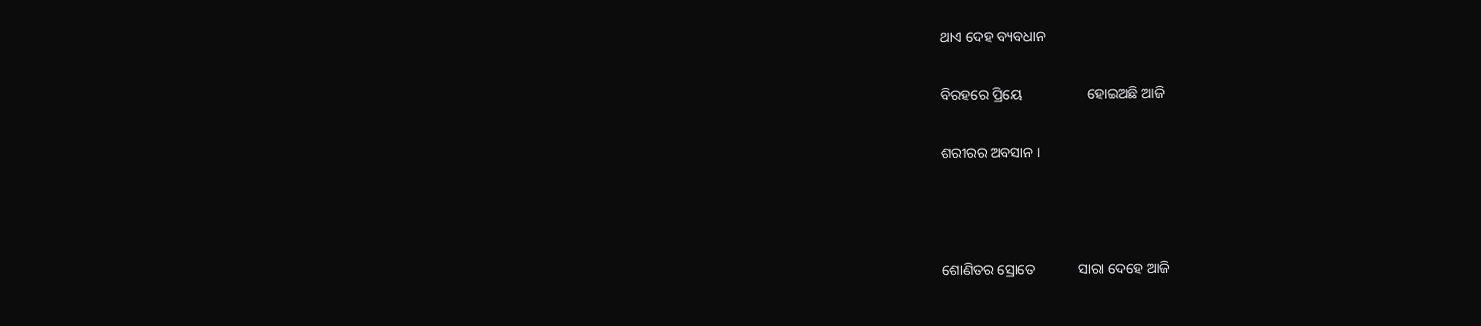ଥାଏ ଦେହ ବ୍ୟବଧାନ

ବିରହରେ ପ୍ରିୟେ                  ହୋଇଅଛି ଆଜି

ଶରୀରର ଅବସାନ ।



ଶୋଣିତର ସ୍ରୋତେ            ସାରା ଦେହେ ଆଜି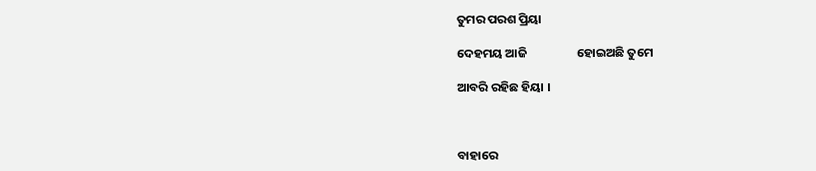ତୁମର ପରଶ ପ୍ରିୟା

ଦେହମୟ ଆଜି                  ହୋଇଅଛି ତୁମେ

ଆବରି ରହିଛ ହିୟା ।



ବାହାରେ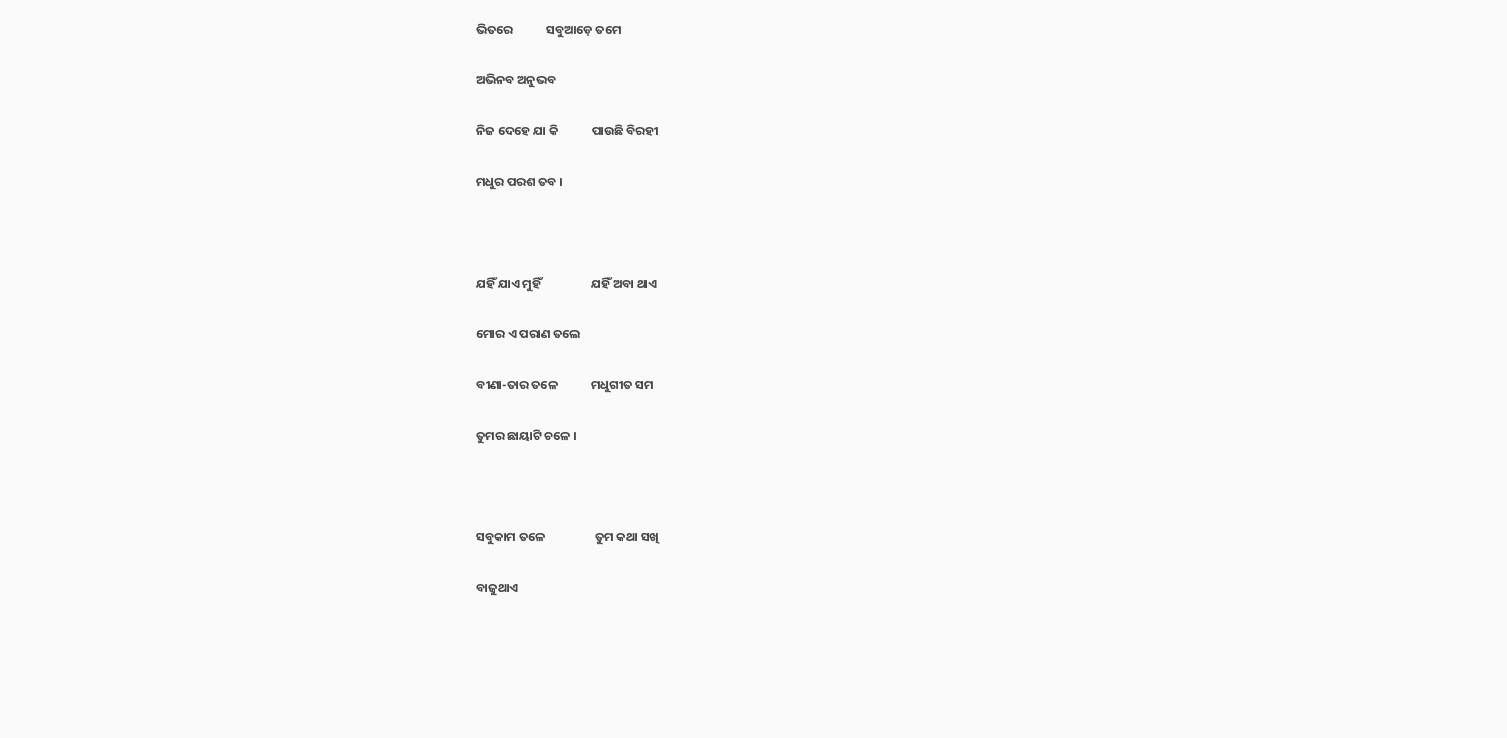ଭିତରେ            ସବୁଆଡ଼େ ତମେ

ଅଭିନବ ଅନୁଭବ

ନିଜ ଦେହେ ଯା କି            ପାଉଛି ବିରହୀ

ମଧୁର ପରଶ ତବ ।



ଯହିଁ ଯାଏ ମୁହିଁ                  ଯହିଁ ଅବା ଥାଏ

ମୋର ଏ ପରାଣ ତଲେ

ବୀଣା-ତାର ତଳେ            ମଧୁଗୀତ ସମ

ତୁମର ଛାୟାଟି ଚଳେ ।



ସବୁକାମ ତଳେ                  ତୁମ କଥା ସଖି

ବାଜୁଥାଏ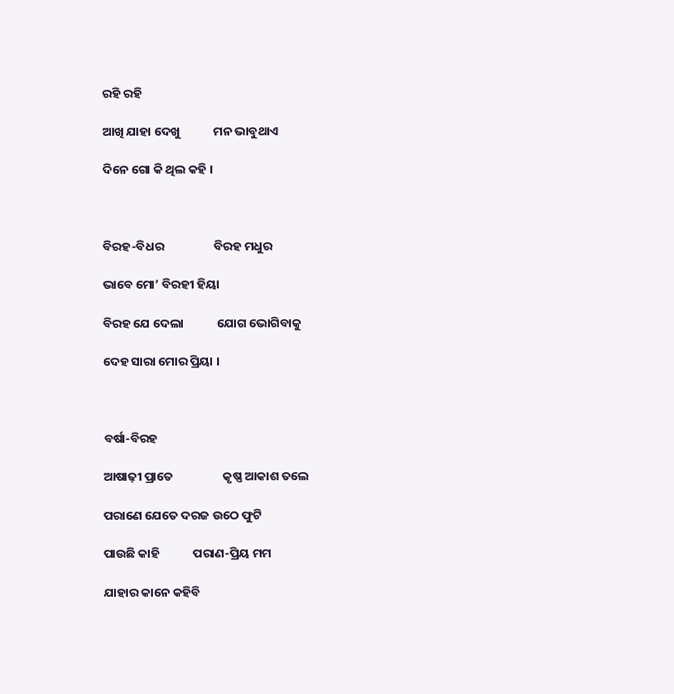ରହି ରହି

ଆଖି ଯାହା ଦେଖୁ            ମନ ଭାବୁଥାଏ

ଦିନେ ଗୋ କି ଥିଲ କହି ।



ବିରହ-ବିଧର                  ବିରହ ମଧୁର

ଭାବେ ମୋ’ ବିରହୀ ହିୟା

ବିରହ ଯେ ଦେଲା            ଯୋଗ ଭୋଗିବାକୁ

ଦେହ ସାରା ମୋର ପ୍ରିୟା ।



ବର୍ଷା-ବିରହ

ଆଷାଢ଼ୀ ପ୍ରାତେ                  କୃଷ୍ଣ ଆକାଶ ତଲେ

ପରାଣେ ଯେତେ ଦରଜ ଉଠେ ଫୁଟି

ପାଉଛି କାହି            ପରାଣ-ପ୍ରିୟ ମମ

ଯାହାର କାନେ କହିବି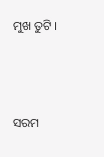ମୁଖ ତୁଟି ।



ସରମ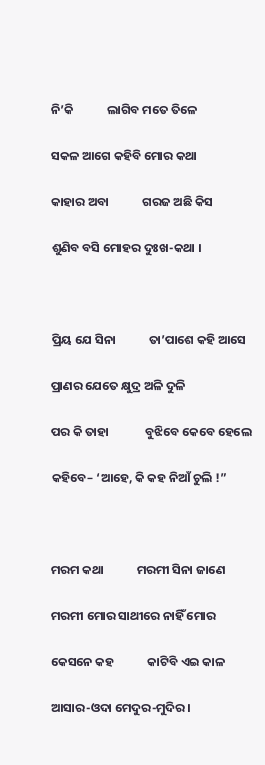ନି’କି            ଲାଗିବ ମତେ ତିଳେ

ସକଳ ଆଗେ କହିବି ମୋର କଥା

କାହାର ଅବା            ଗରଜ ଅଛି କିସ

ଶୁଣିବ ବସି ମୋହର ଦୁଃଖ-କଥା ।



ପ୍ରିୟ ଯେ ସିନା            ତା’ପାଶେ କହି ଆସେ

ପ୍ରାଣର ଯେତେ କ୍ଷୁଦ୍ର ଅଳି ଦୁଳି

ପର କି ତାହା             ବୁଝିବେ କେବେ ହେଲେ

କହିବେ– ‘ଆହେ, କି କହ ନିଆଁ ଚୁଲି !”



ମରମ କଥା            ମରମୀ ସିନା ଜାଣେ

ମରମୀ ମୋର ସାଥୀରେ ନାହିଁ ମୋର

କେସନେ କହ            କାଟିବି ଏଇ କାଳ

ଆସାର-ଓଦା ମେଦୁର-ମୁଦିର ।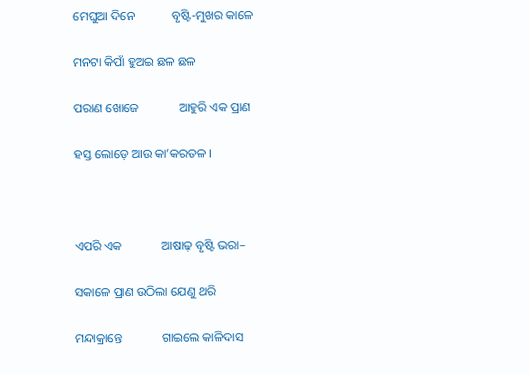ମେଘୁଆ ଦିନେ            ବୃଷ୍ଟି-ମୁଖର କାଳେ

ମନଟା କିପାଁ ହୁଅଇ ଛଳ ଛଳ

ପରାଣ ଖୋଜେ             ଆହୁରି ଏକ ପ୍ରାଣ

ହସ୍ତ ଲୋଡ଼େ ଆଉ କା’କରତଳ ।



ଏପରି ଏକ             ଆଷାଢ଼ ବୃଷ୍ଟି ଭରା–

ସକାଳେ ପ୍ରାଣ ଉଠିଲା ଯେଣୁ ଥରି

ମନ୍ଦାକ୍ରାନ୍ତେ             ଗାଇଲେ କାଳିଦାସ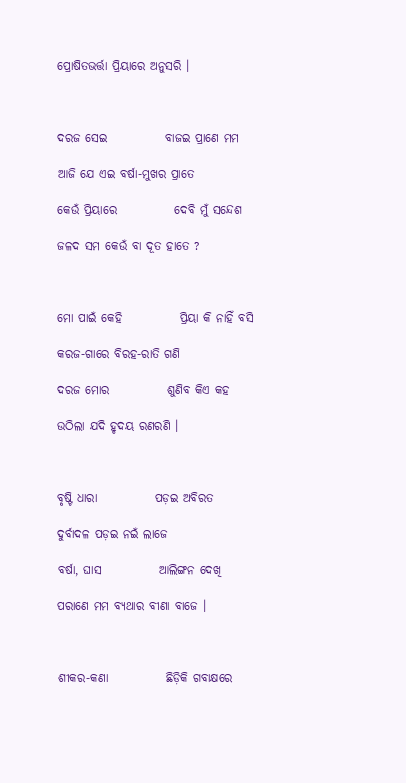ପ୍ରୋଷିତଭର୍ତ୍ତା ପ୍ରିୟାରେ ଅନୁସରି ।



ଦରଜ ସେଇ            ବାଜଇ ପ୍ରାଣେ ମମ

ଆଜି ଯେ ଏଇ ବର୍ଷା-ମୁଖର ପ୍ରାତେ

କେଉଁ ପ୍ରିୟାରେ            ଦେବି ମୁଁ ସନ୍ଦେଶ

ଜଳଦ ସମ କେଉଁ ବା ଦୂତ ହାତେ ?



ମୋ ପାଇଁ କେହି            ପ୍ରିୟା କି ନାହିଁ ବସି

କରଜ-ଗାରେ ବିରହ-ରାତି ଗଣି

ଦରଜ ମୋର            ଶୁଣିବ କିଏ କହ

ଉଠିଲା ଯଦି ହୃଦୟ ରଣରଣି ।



ବୃଷ୍ଟି ଧାରା            ପଡ଼ଇ ଅବିରତ

ଦୁର୍ବାଦଳ ପଡ଼ଇ ନଇଁ ଲାଜେ

ବର୍ଷା, ଘାସ            ଆଲିଙ୍ଗନ ଦେଖି

ପରାଣେ ମମ ବ୍ୟଥାର ବୀଣା ବାଜେ ।



ଶୀକର-କଣା            ଛିଡ଼ିକି ଗବାକ୍ଷରେ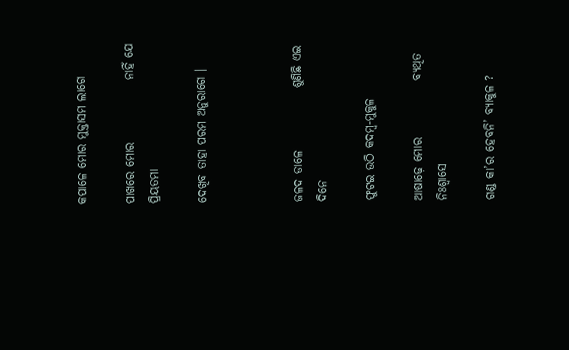କପାଳେ ମୋର ମୁକ୍ତାସମ ଲାଗେ

ପାଖରେ ମୋର             ନାହିଁ ଯେ ପ୍ରିୟତମା

ଦେଖିବ ତାହା ପରମ ଅନୁରାଗେ ।



ଜଳଦ ଡାଳେ             ଶୁଣିଛି ଏଇ ଦିନେ

ଫୁଟଇ ଉଠି କଦମ୍ବ-ମୁକୁଳ

ଆଷାଢ଼େ ମୋର            ବ୍ୟଥିତ ନିଃଶ୍ୱାସେ

ଗଣ୍ଡ କା’ର ହେବନି’ ବ୍ୟାକୁଳ ?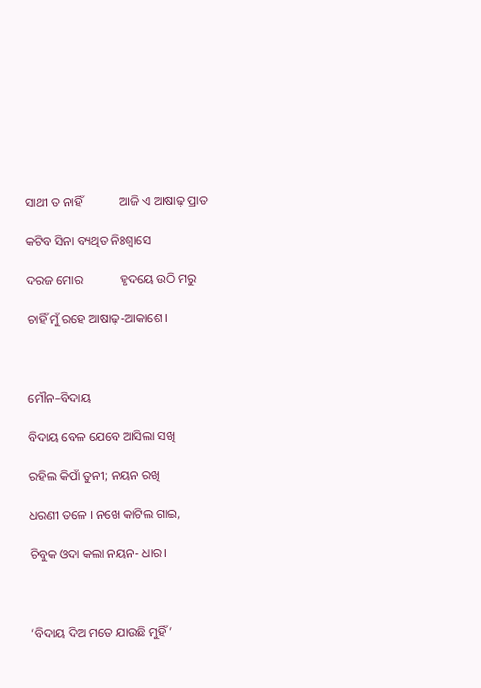ସାଥୀ ତ ନାହିଁ            ଆଜି ଏ ଆଷାଢ଼ ପ୍ରାତ

କଟିବ ସିନା ବ୍ୟଥିତ ନିଃଶ୍ୱାସେ

ଦରଜ ମୋର            ହୃଦୟେ ଉଠି ମରୁ

ଚାହିଁ ମୁଁ ରହେ ଆଷାଢ଼-ଆକାଶେ ।



ମୌନ–ବିଦାୟ

ବିଦାୟ ବେଳ ଯେବେ ଆସିଲା ସଖି

ରହିଲ କିପାଁ ତୁନୀ; ନୟନ ରଖି

ଧରଣୀ ତଳେ । ନଖେ କାଟିଲ ଗାଇ,

ଚିବୁକ ଓଦା କଲା ନୟନ- ଧାର।



‘ବିଦାୟ ଦିଅ ମତେ ଯାଉଛି ମୁହିଁ’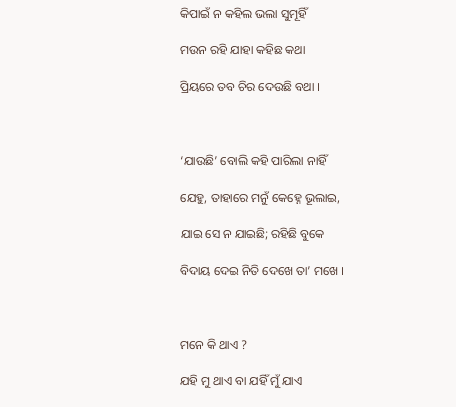କିପାଇଁ ନ କହିଲ ଭଲା ସୁମୂହିଁ

ମଉନ ରହି ଯାହା କହିଛ କଥା

ପ୍ରିୟରେ ତବ ଚିର ଦେଉଛି ବଥା ।



‘ଯାଉଛି’ ବୋଲି କହି ପାରିଲା ନାହିଁ

ଯେହୁ, ତାହାରେ ମନୁଁ କେହ୍ନେ ଭୂଲାଇ,

ଯାଇ ସେ ନ ଯାଇଛି; ରହିଛି ବୁକେ

ବିଦାୟ ଦେଇ ନିତି ଦେଖେ ତା’ ମଖେ ।



ମନେ କି ଥାଏ ?

ଯହି ମୁ ଥାଏ ବା ଯହିଁ ମୁଁ ଯାଏ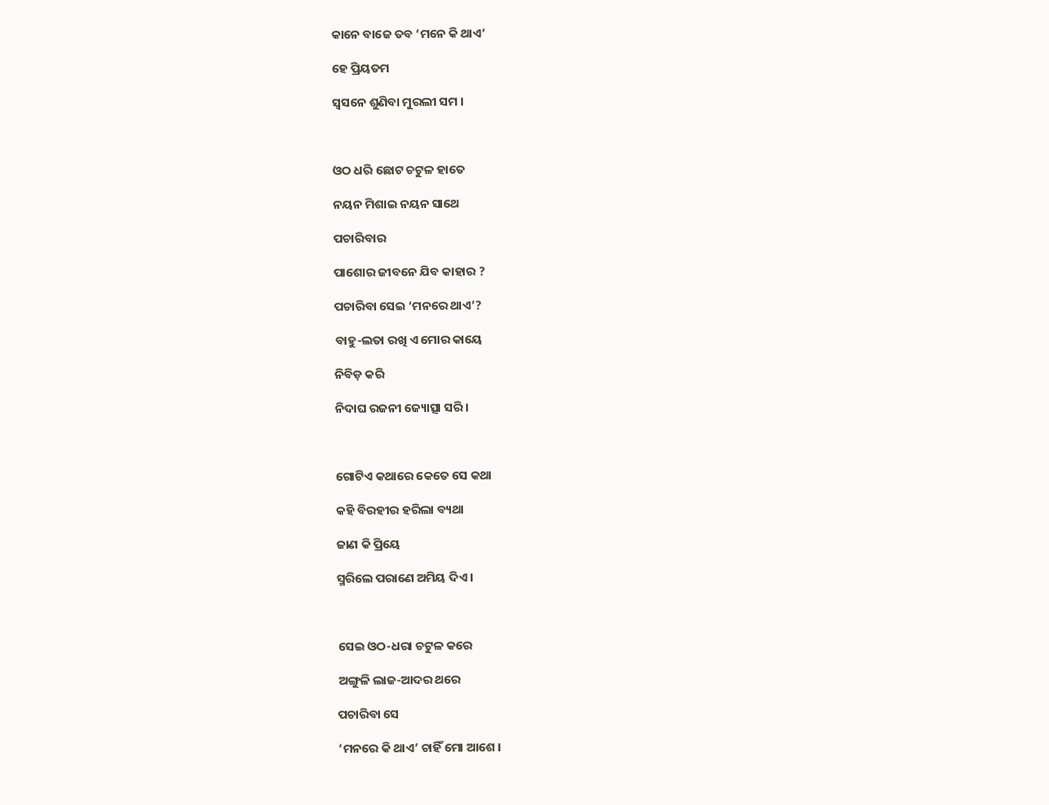କାନେ ବାଜେ ତବ ‘ମନେ କି ଥାଏ’

ହେ ପ୍ରିୟତମ

ସ୍ୱସନେ ଶୁଣିବା ମୁରଲୀ ସମ ।



ଓଠ ଧରି ଛୋଟ ଚଟୁଳ ହାତେ

ନୟନ ମିଶାଇ ନୟନ ସାଥେ

ପଚାରିବାର

ପାଶୋର ଜୀବନେ ଯିବ କାହାର ?

ପଚାରିବା ସେଇ ‘ମନରେ ଥାଏ’?

ବାହୁ-ଲତା ରଖି ଏ ମୋର କାୟେ

ନିବିଡ଼ କରି

ନିଦାଘ ରଜନୀ ଜ୍ୟୋତ୍ସା ସରି ।



ଗୋଟିଏ କଥାରେ କେତେ ସେ କଥା

କହି ବିରହୀର ହରିଲା ବ୍ୟଥା

ଜାଣ କି ପ୍ରିୟେ

ସ୍ମରିଲେ ପରାଣେ ଅମିୟ ଦିଏ ।



ସେଇ ଓଠ-ଧରା ଚଟୁଳ କରେ

ଅଙ୍ଗୁଳି ଲାଜ-ଆଦର ଥରେ

ପଚାରିବା ସେ

‘ମନରେ କି ଥାଏ’ ଚାହିଁ ମୋ ଆଶେ ।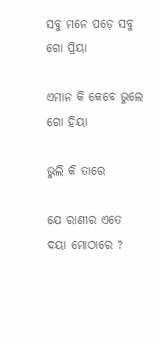ସବୁ ମନେ ପଡ଼େ ସବୁ ଗୋ ପ୍ରିୟା

ଏମାନ କି କେବେ ଭୁଲେ ଗୋ ହିୟା

ଭୁଲି କି ତାରେ

ଯେ ରାଣୀର ଏତେ ଦୟା ମୋଠାରେ ?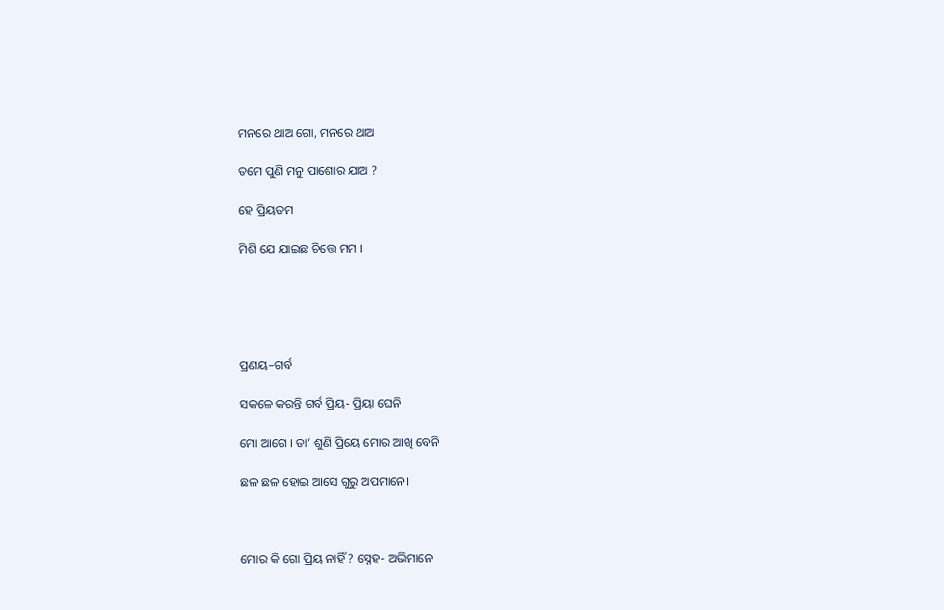ମନରେ ଥାଅ ଗୋ, ମନରେ ଥାଅ

ତମେ ପୁଣି ମନୁ ପାଶୋର ଯାଅ ?

ହେ ପ୍ରିୟତମ

ମିଶି ଯେ ଯାଇଛ ଚିତ୍ତେ ମମ ।





ପ୍ରଣୟ–ଗର୍ବ

ସକଳେ କରନ୍ତି ଗର୍ବ ପ୍ରିୟ- ପ୍ରିୟା ଘେନି

ମୋ ଆଗେ । ତା’ ଶୁଣି ପ୍ରିୟେ ମୋର ଆଖି ବେନି

ଛଳ ଛଳ ହୋଇ ଆସେ ଗୁରୁ ଅପମାନେ।



ମୋର କି ଗୋ ପ୍ରିୟ ନାହିଁ ? ସ୍ନେହ- ଅଭିମାନେ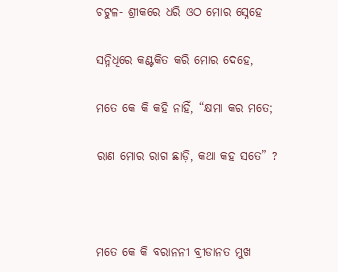ଚଟୁଳ- ଶ୍ରୀକରେ ଧରି ଓଠ ମୋର ସ୍ନେହେ

ସନ୍ନିଧିରେ କଣ୍ଟକିତ କରି ମୋର ଦେହେ,

ମତେ କେ କି କହି ନାହିଁ, “କ୍ଷମା କର ମତେ;

ରାଣ ମୋର ରାଗ ଛାଡ଼ି, କଥା କହ ସତେ” ?



ମତେ କେ କି ବରାନନୀ ବ୍ରୀଡାନତ ମୁଖ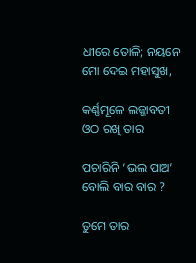ଧୀରେ ତୋଳି; ନୟନେ ମୋ ଦେଇ ମହାସୁଖ,

କର୍ଣ୍ଣମୂଳେ ଲଜ୍ଜାବତୀ ଓଠ ରଖି ତାର

ପଚାରିନି ‘ଭଲ ପାଅ’ ବୋଲି ବାର ବାର ?

ତୁମେ ତାର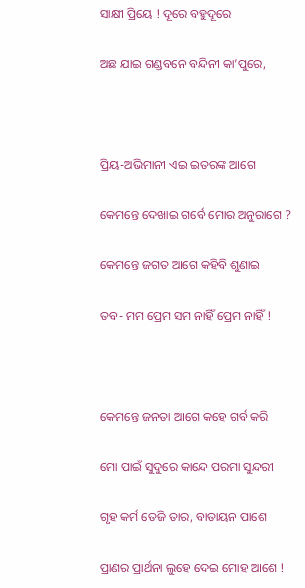ସାକ୍ଷୀ ପ୍ରିୟେ ! ଦୂରେ ବହୁଦୂରେ

ଅଛ ଯାଇ ଗଣ୍ଡବନେ ବନ୍ଦିନୀ କା’ପୁରେ,



ପ୍ରିୟ-ଅଭିମାନୀ ଏଇ ଇତରଙ୍କ ଆଗେ

କେମନ୍ତେ ଦେଖାଇ ଗର୍ବେ ମୋର ଅନୁରାଗେ ?

କେମନ୍ତେ ଜଗତ ଆଗେ କହିବି ଶୁଣାଇ

ତବ- ମମ ପ୍ରେମ ସମ ନାହିଁ ପ୍ରେମ ନାହିଁ !



କେମନ୍ତେ ଜନତା ଆଗେ କହେ ଗର୍ବ କରି

ମୋ ପାଇଁ ସୁଦୁରେ କାନ୍ଦେ ପରମା ସୁନ୍ଦରୀ

ଗୃହ କର୍ମ ତେଜି ତାର, ବାତାୟନ ପାଶେ

ପ୍ରାଣର ପ୍ରାର୍ଥନା ଲୁହେ ଦେଇ ମୋହ ଆଶେ !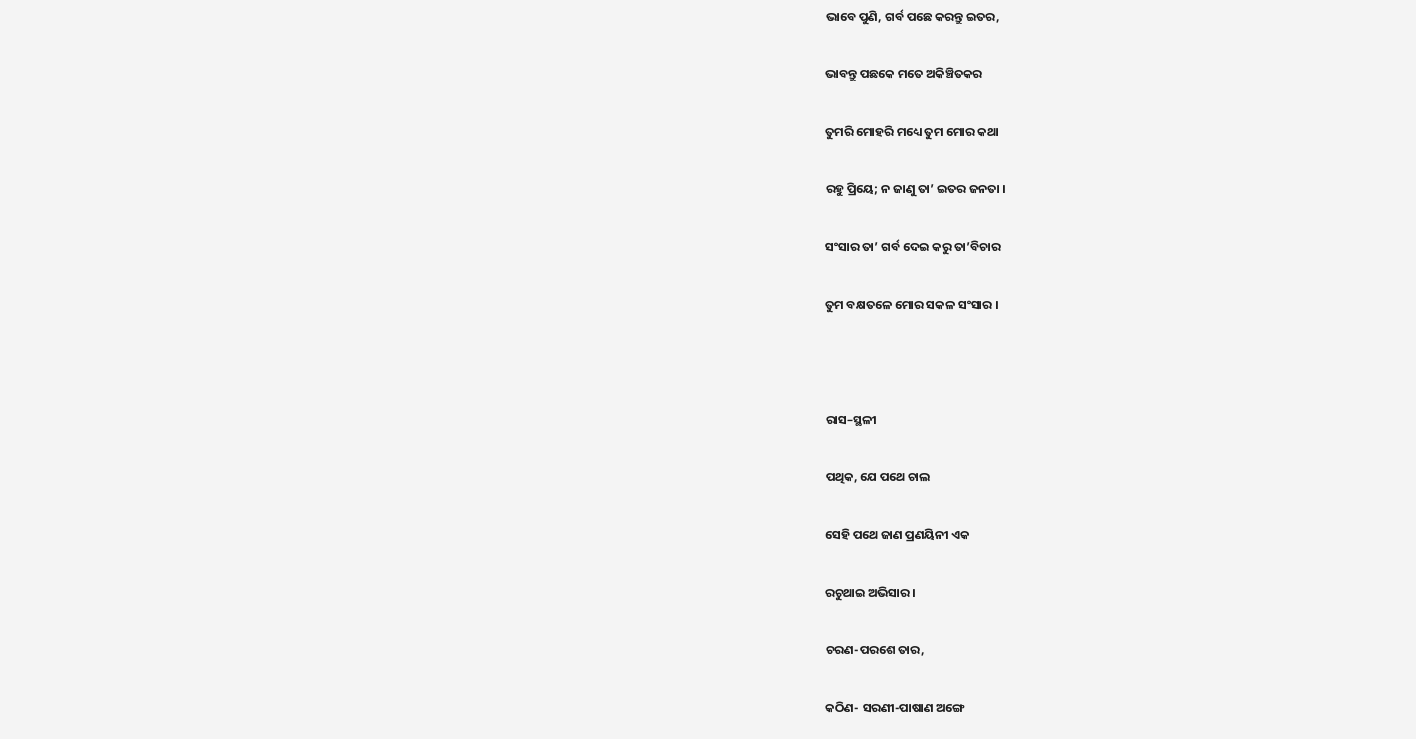ଭାବେ ପୁଣି, ଗର୍ବ ପଛେ କରନ୍ତୁ ଇତର,

ଭାବନ୍ତୁ ପଛକେ ମତେ ଅକିଞ୍ଚିତକର

ତୁମରି ମୋହରି ମଧ୍ୟେ ତୁମ ମୋର କଥା

ରହୁ ପ୍ରିୟେ; ନ ଜାଣୁ ତା’ ଇତର ଜନତା ।

ସଂସାର ତା’ ଗର୍ବ ଦେଇ କରୁ ତା’ବିଚାର

ତୁମ ବକ୍ଷତଳେ ମୋର ସକଳ ସଂସାର ।



ରାସ–ସ୍ଥଳୀ

ପଥିକ, ଯେ ପଥେ ଚାଲ

ସେହି ପଥେ ଜାଣ ପ୍ରଣୟିନୀ ଏକ

ରଚୁଥାଇ ଅଭିସାର ।

ଚରଣ-ପରଶେ ତାର,

କଠିଣ- ସରଣୀ-ପାଷାଣ ଅଙ୍ଗେ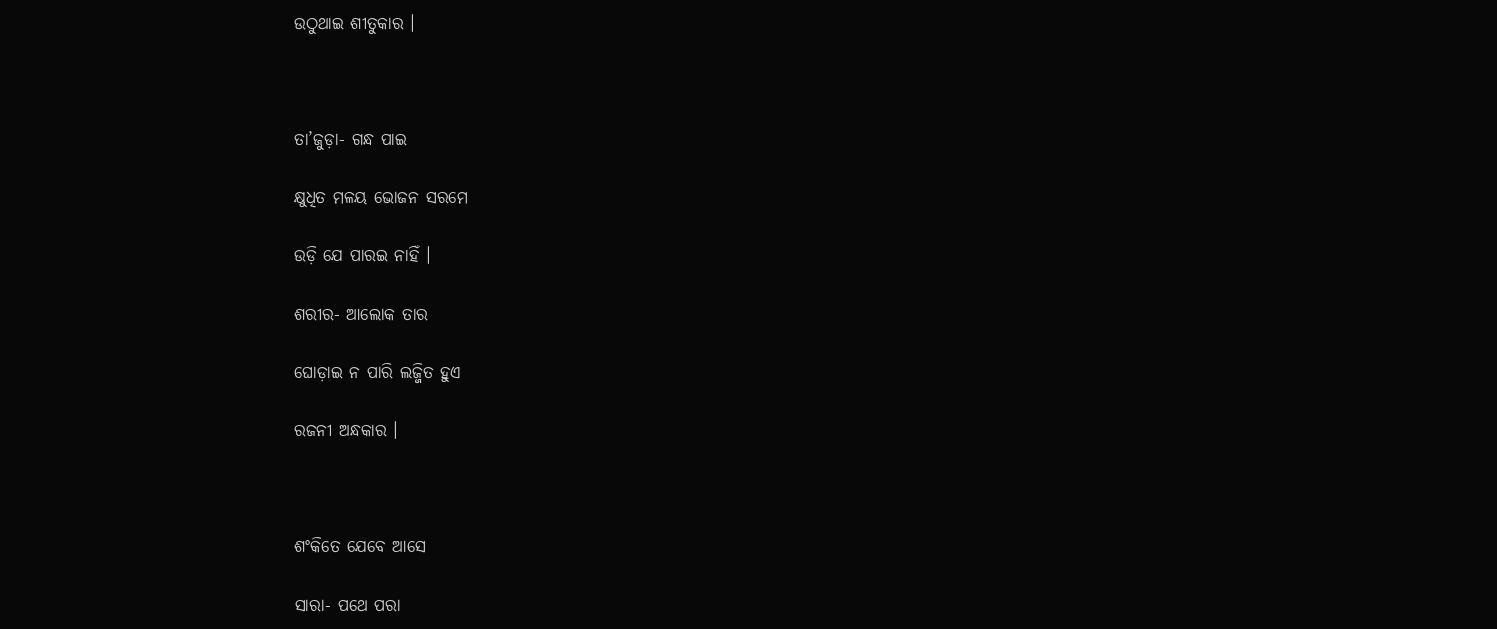ଉଠୁଥାଇ ଶୀତୁକାର ।



ତା’ଜୁଡ଼ା- ଗନ୍ଧ ପାଇ

କ୍ଷୁଧିତ ମଳୟ ଭୋଜନ ସରମେ

ଉଡ଼ି ଯେ ପାରଇ ନାହିଁ ।

ଶରୀର- ଆଲୋକ ତାର

ଘୋଡ଼ାଇ ନ ପାରି ଲଜ୍ଜିତ ହୁଏ

ରଜନୀ ଅନ୍ଧକାର ।



ଶଂକିତେ ଯେବେ ଆସେ

ସାରା- ପଥେ ପରା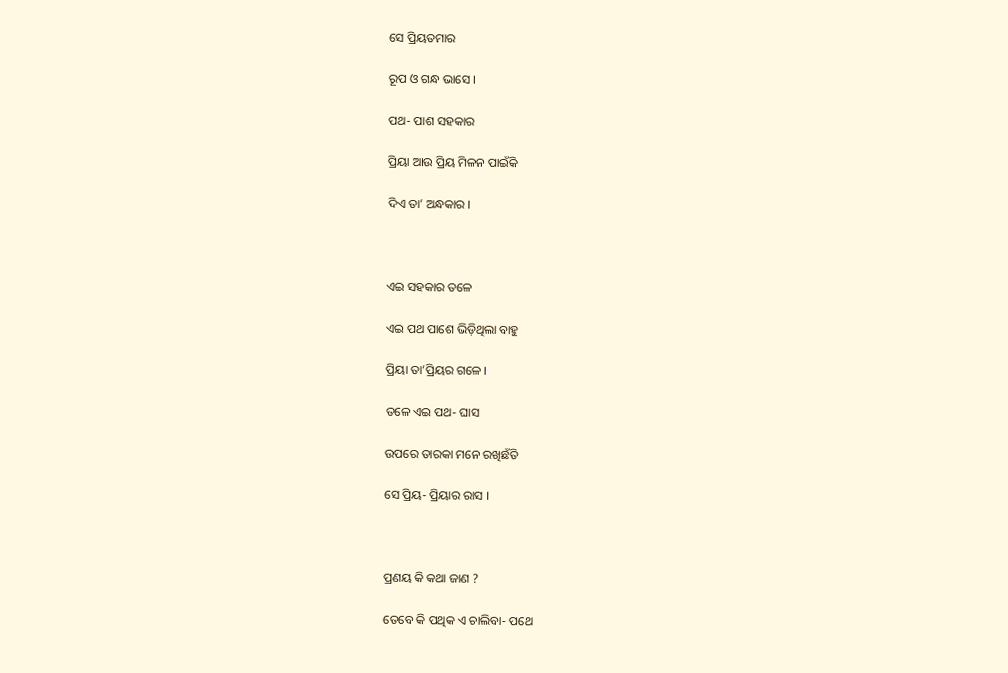ସେ ପ୍ରିୟତମାର

ରୂପ ଓ ଗନ୍ଧ ଭାସେ ।

ପଥ- ପାଶ ସହକାର

ପ୍ରିୟା ଆଉ ପ୍ରିୟ ମିଳନ ପାଇଁକି

ଦିଏ ତା’ ଅନ୍ଧକାର ।



ଏଇ ସହକାର ତଳେ

ଏଇ ପଥ ପାଶେ ଭିଡ଼ିଥିଲା ବାହୁ

ପ୍ରିୟା ତା’ପ୍ରିୟର ଗଳେ ।

ତଳେ ଏଇ ପଥ- ଘାସ

ଉପରେ ତାରକା ମନେ ରଖିଛଁତି

ସେ ପ୍ରିୟ- ପ୍ରିୟାର ରାସ ।



ପ୍ରଣୟ କି କଥା ଜାଣ ?

ତେବେ କି ପଥିକ ଏ ଚାଲିବା- ପଥେ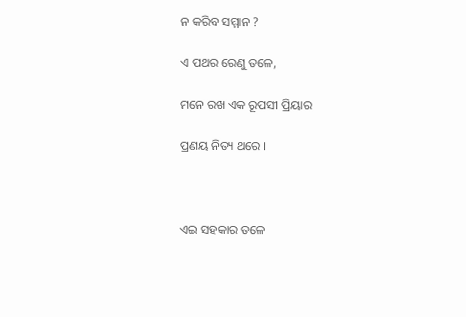ନ କରିବ ସମ୍ମାନ ?

ଏ ପଥର ରେଣୁ ତଳେ,

ମନେ ରଖ ଏକ ରୂପସୀ ପ୍ରିୟାର

ପ୍ରଣୟ ନିତ୍ୟ ଥରେ ।



ଏଇ ସହକାର ତଳେ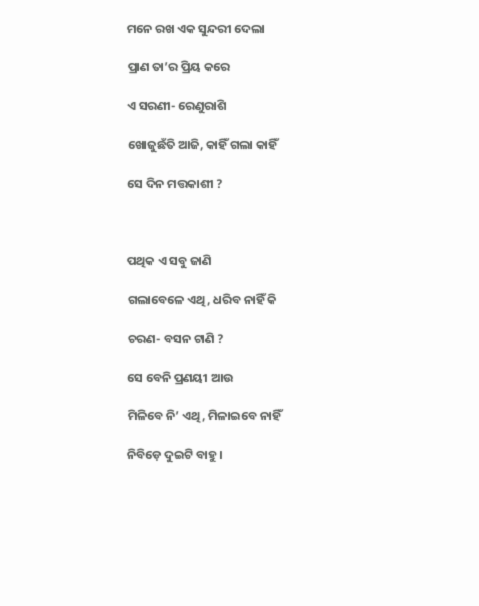ମନେ ରଖ ଏକ ସୁନ୍ଦରୀ ଦେଲା

ପ୍ରାଣ ତା’ର ପ୍ରିୟ କରେ

ଏ ସରଣୀ- ରେଣୁରାଶି

ଖୋଜୁଛଁତି ଆଜି, କାହିଁ ଗଲା କାହିଁ

ସେ ଦିନ ମତ୍ତକାଶୀ ?



ପଥିକ ଏ ସବୁ ଜାଣି

ଗଲାବେଳେ ଏଥି, ଧରିବ ନାହିଁ କି

ଚରଣ- ବସନ ଟାଣି ?

ସେ ବେନି ପ୍ରଣୟୀ ଆଉ

ମିଳିବେ ନି’ ଏଥି, ମିଳାଇବେ ନାହିଁ

ନିବିଡ଼େ ଦୁଇଟି ବାହୁ ।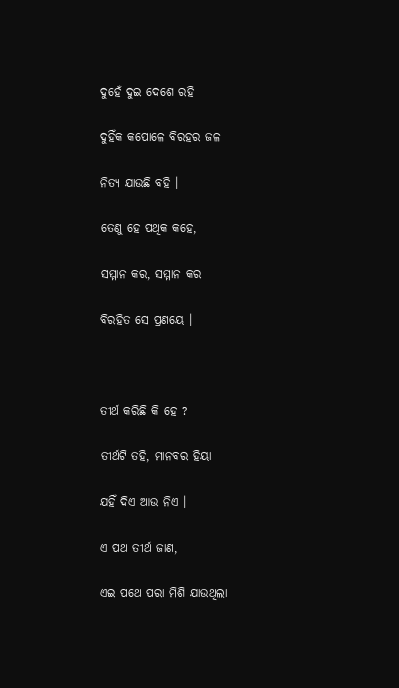ଦୁହେଁ ଦୁଇ ଦେଶେ ରହି

ଦୁହିଁକ କପୋଳେ ବିରହର ଜଳ

ନିତ୍ୟ ଯାଉଛି ବହି ।

ତେଣୁ ହେ ପଥିକ କହେ,

ସମ୍ମାନ କର, ସମ୍ମାନ କର

ବିରହିତ ସେ ପ୍ରଣୟେ ।



ତୀର୍ଥ କରିଛି କି ହେ ?

ତୀର୍ଥଟି ତହି, ମାନବର ହିୟା

ଯହିଁ ଦିଏ ଆଉ ନିଏ ।

ଏ ପଥ ତୀର୍ଥ ଜାଣ,

ଏଇ ପଥେ ପରା ମିଶି ଯାଉଥିଲା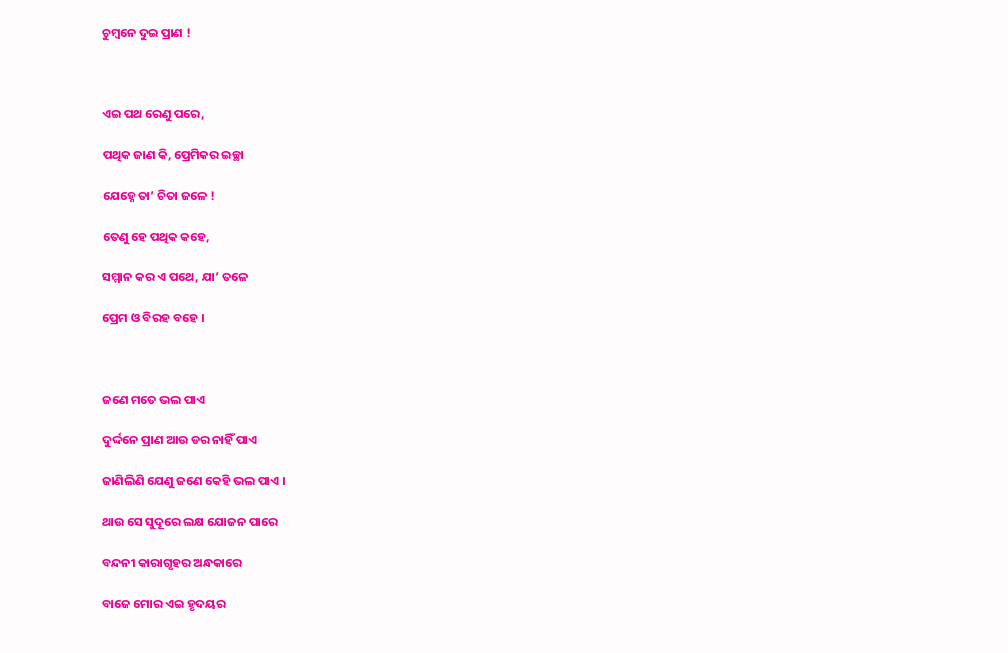ଚୁମ୍ବନେ ଦୁଇ ପ୍ରାଣ !



ଏଇ ପଥ ରେଣୁ ପରେ,

ପଥିକ ଜାଣ କି, ପ୍ରେମିକର ଇଚ୍ଛା

ଯେହ୍ନେ ତା’ ଚିତା ଜଳେ !

ତେଣୁ ହେ ପଥିକ କହେ,

ସମ୍ମାନ କର ଏ ପଥେ, ଯା’ ତଳେ

ପ୍ରେମ ଓ ବିରହ ବହେ ।



ଜଣେ ମତେ ଭଲ ପାଏ

ଦୁର୍ଦ୍ଦନେ ପ୍ରାଣ ଆଉ ଡର ନାହିଁ ପାଏ

ଜାଣିଲିଣି ଯେଣୁ ଜଣେ କେହି ଭଲ ପାଏ ।

ଥାଉ ସେ ସୁଦୂରେ ଲକ୍ଷ ଯୋଜନ ପାରେ

ବନ୍ଦନୀ କାରାଗୃହର ଅନ୍ଧକାରେ

ବାଜେ ମୋର ଏଇ ହୃଦୟର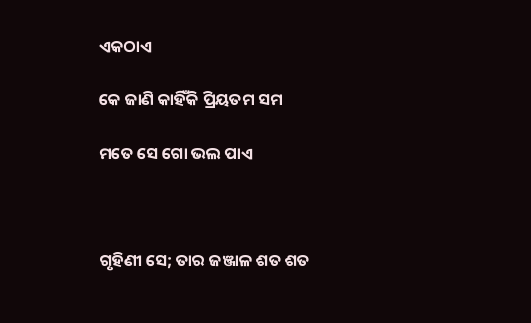ଏକଠାଏ

କେ ଜାଣି କାହିଁକି ପ୍ରିୟତମ ସମ

ମତେ ସେ ଗୋ ଭଲ ପାଏ



ଗୃହିଣୀ ସେ; ତାର ଜଞ୍ଜାଳ ଶତ ଶତ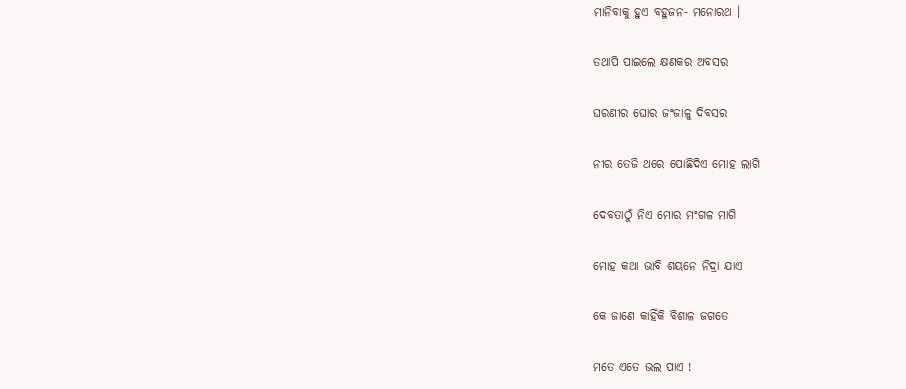ମାନିବାକୁ ହୁଏ ବହୁଜନ- ମନୋରଥ ।

ତଥାପି ପାଇଲେ କ୍ଷଣକର ଅବସର

ଘରଣୀର ଘୋର ଜଂଜାଳୁ ଦିବସର

ନୀର ତେଜି ଥରେ ପୋଛିଦିଏ ମୋହ ଲାଗି

ଦେବତାଠୁଁ ନିଏ ମୋର ମଂଗଳ ମାଗି

ମୋହ କଥା ଭାବି ଶୟନେ ନିଦ୍ରା ଯାଏ

କେ ଜାଣେ କାହିଁକି ବିଶାଳ ଜଗତେ

ମତେ ଏତେ ଭଲ ପାଏ !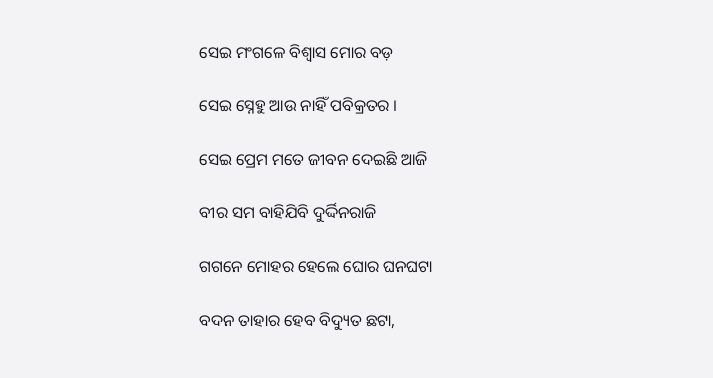ସେଇ ମଂଗଳେ ବିଶ୍ୱାସ ମୋର ବଡ଼

ସେଇ ସ୍ନେହୁ ଆଉ ନାହିଁ ପବିକ୍ରତର ।

ସେଇ ପ୍ରେମ ମତେ ଜୀବନ ଦେଇଛି ଆଜି

ବୀର ସମ ବାହିଯିବି ଦୁର୍ଦ୍ଦିନରାଜି

ଗଗନେ ମୋହର ହେଲେ ଘୋର ଘନଘଟା

ବଦନ ତାହାର ହେବ ବିଦ୍ୟୁତ ଛଟା,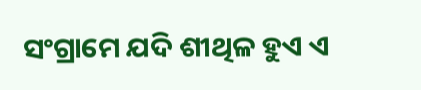ସଂଗ୍ରାମେ ଯଦି ଶୀଥିଳ ହୁଏ ଏ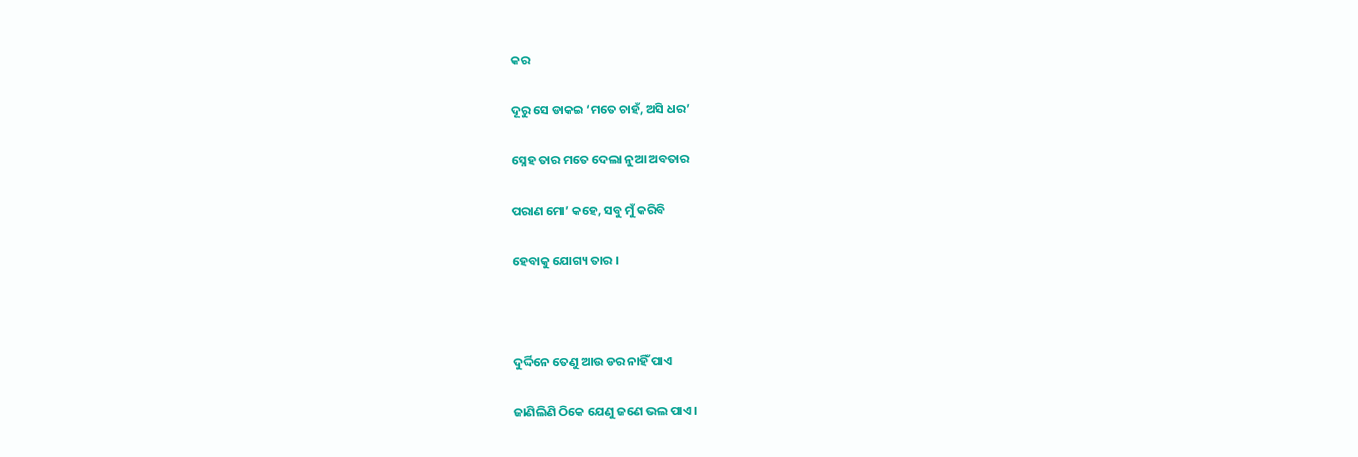କର

ଦୂରୁ ସେ ଡାକଇ ‘ମତେ ଚାହଁ, ଅସି ଧର’

ସ୍ନେହ ତାର ମତେ ଦେଲା ନୁଆ ଅବତାର

ପରାଣ ମୋ’ କହେ, ସବୁ ମୁଁ କରିବି

ହେବାକୁ ଯୋଗ୍ୟ ତାର ।



ଦୁର୍ଦ୍ଦିନେ ତେଣୁ ଆଉ ଡର ନାହିଁ ପାଏ

ଜାଣିଲିଣି ଠିକେ ଯେଣୁ ଜଣେ ଭଲ ପାଏ ।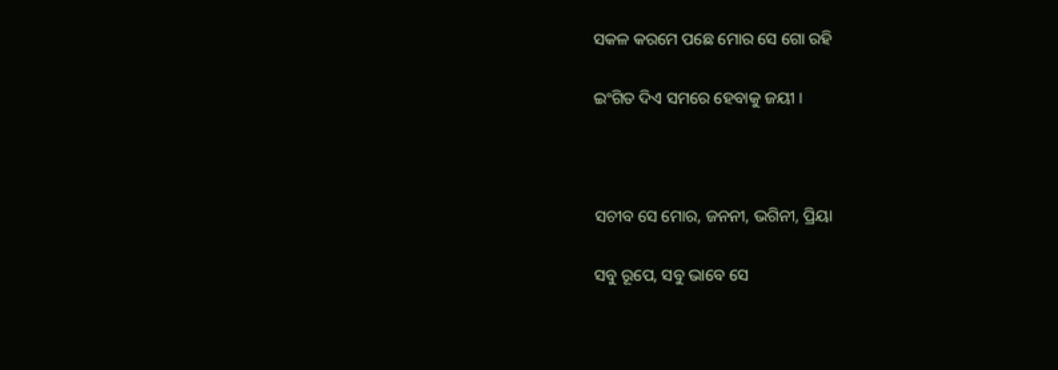ସକଳ କରମେ ପଛେ ମୋର ସେ ଗୋ ରହି

ଇଂଗିତ ଦିଏ ସମରେ ହେବାକୁ ଜୟୀ ।



ସଚୀବ ସେ ମୋର, ଜନନୀ, ଭଗିନୀ, ପ୍ରିୟା

ସବୁ ରୂପେ, ସବୁ ଭାବେ ସେ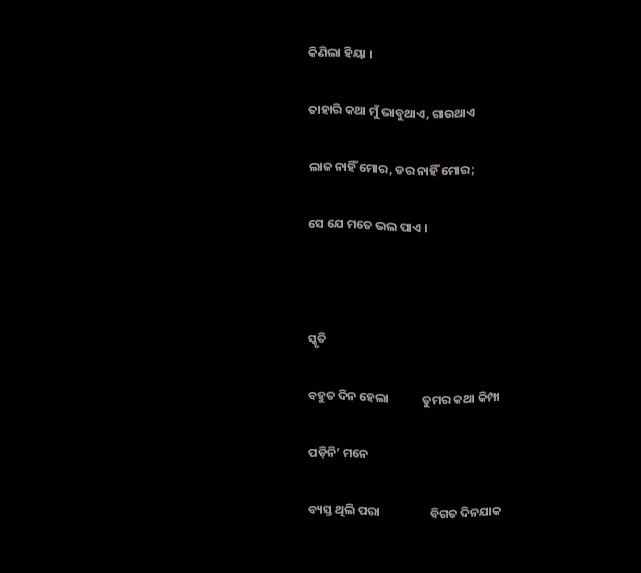କିଣିଲା ହିୟା ।

ତାହାରି କଥା ମୁଁ ଭାବୁଥାଏ, ଗାଉଥାଏ

ଲାଜ ନାହିଁ ମୋର, ଡର ନାହିଁ ମୋର;

ସେ ଯେ ମତେ ଭଲ ପାଏ ।



ସ୍କୃତି

ବହୁତ ଦିନ ହେଲା            ତୁମର କଥା କିମ୍ପା

ପଡ଼ିନି’ ମନେ

ବ୍ୟସ୍ତ ଥିଲି ପରା                  ବିଗତ ଦିନଯାକ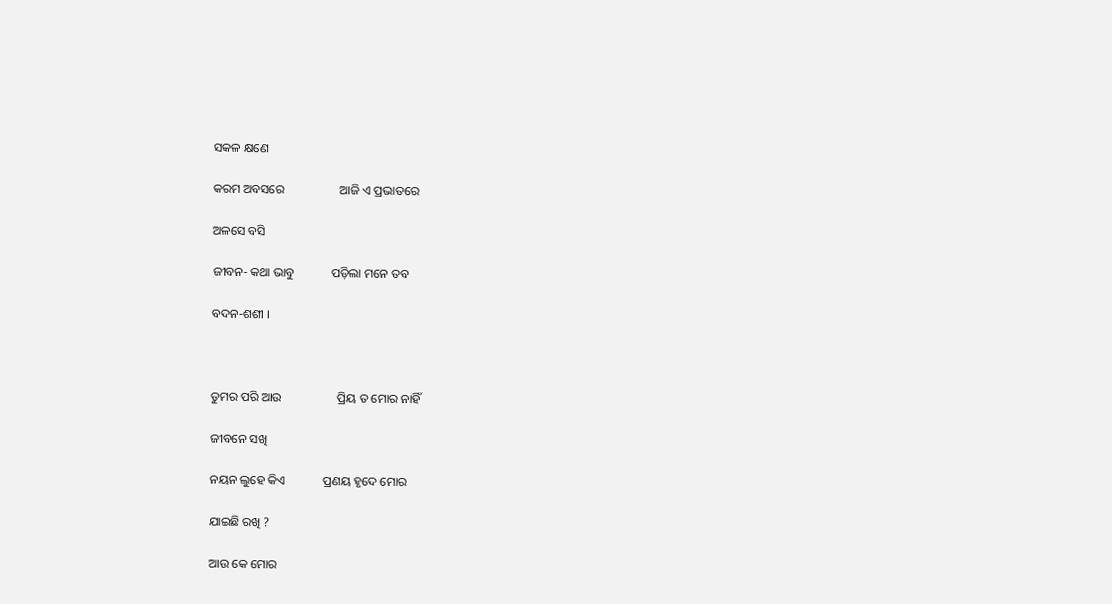ସକଳ କ୍ଷଣେ

କରମ ଅବସରେ                  ଆଜି ଏ ପ୍ରଭାତରେ

ଅଳସେ ବସି

ଜୀବନ- କଥା ଭାବୁ            ପଡ଼ିଲା ମନେ ତବ

ବଦନ-ଶଶୀ ।



ତୁମର ପରି ଆଉ                  ପ୍ରିୟ ତ ମୋର ନାହିଁ

ଜୀବନେ ସଖି

ନୟନ ଲୁହେ କିଏ            ପ୍ରଣୟ ହୃଦେ ମୋର

ଯାଇଛି ରଖି ?

ଆଉ କେ ମୋର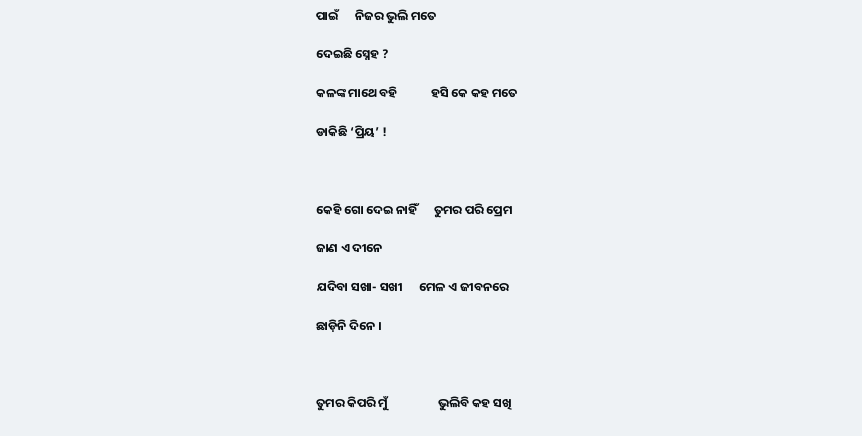ପାଇଁ      ନିଜର ଭୁଲି ମତେ

ଦେଇଛି ସ୍ନେହ ?

କଳଙ୍କ ମାଥେ ବହି            ହସି କେ କହ ମତେ

ଡାକିଛି ‘ପ୍ରିୟ’ !



କେହି ଗୋ ଦେଇ ନାହିଁ      ତୁମର ପରି ପ୍ରେମ

ଜାଣ ଏ ଦୀନେ

ଯଦିବା ସଖା- ସଖୀ      ମେଳ ଏ ଜୀବନରେ

ଛାଡ଼ିନି ଦିନେ ।



ତୁମର କିପରି ମୁଁ                  ଭୁଲିବି କହ ସଖି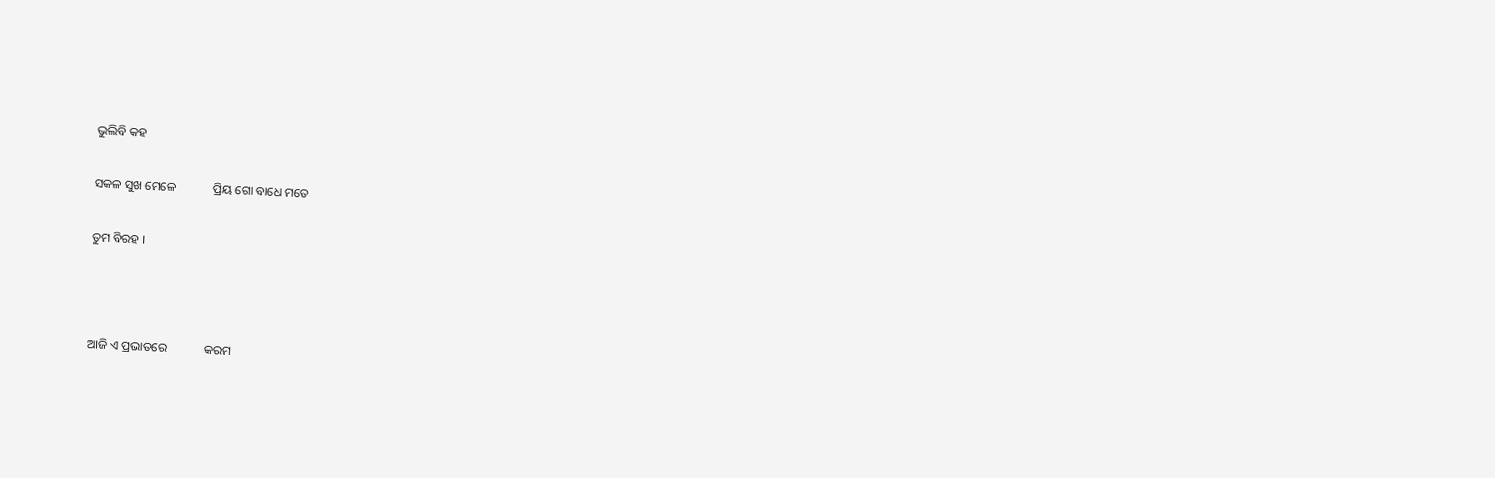ଭୁଲିବି କହ

ସକଳ ସୁଖ ମେଳେ            ପ୍ରିୟ ଗୋ ବାଧେ ମତେ

ତୁମ ବିରହ ।



ଆଜି ଏ ପ୍ରଭାତରେ            କରମ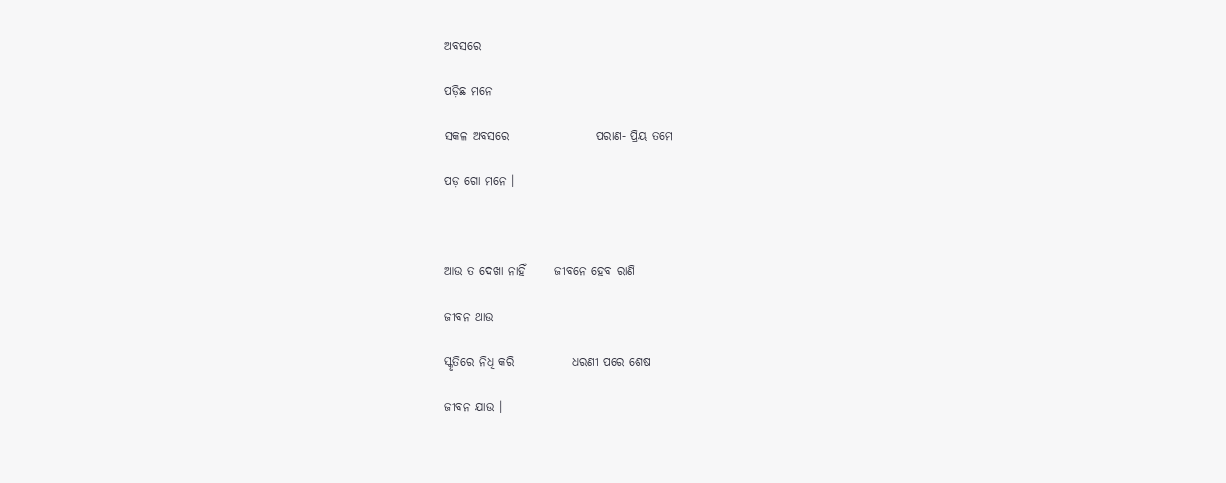ଅବସରେ

ପଡ଼ିଛ ମନେ

ସକଳ ଅବସରେ                  ପରାଣ- ପ୍ରିୟ ତମେ

ପଡ଼ ଗୋ ମନେ ।



ଆଉ ତ ଦେଖା ନାହିଁ      ଜୀବନେ ହେବ ରାଣି

ଜୀବନ ଥାଉ

ସ୍କୃତିରେ ନିଧି କରି            ଧରଣୀ ପରେ ଶେଷ

ଜୀବନ ଯାଉ ।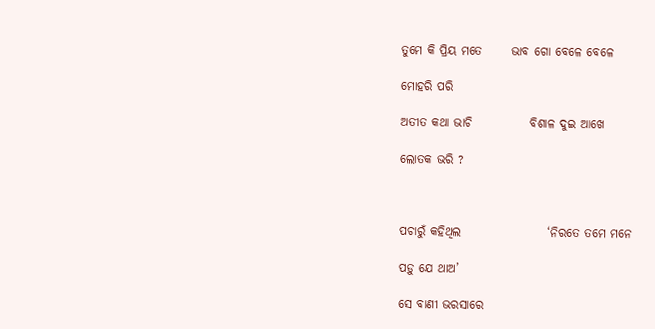ତୁମେ କି ପ୍ରିୟ ମତେ      ଭାବ ଗୋ ବେଳେ ବେଳେ

ମୋହରି ପରି

ଅତୀତ କଥା ଭାଚି            ବିଶାଳ ଦୁଇ ଆଖେ

ଲୋତକ ଭରି ?



ପଚାରୁଁ କହିଥିଲ                  ‘ନିରତେ ତମେ ମନେ

ପଡ଼ୁ ଯେ ଥାଅ’

ସେ ବାଣୀ ଭରସାରେ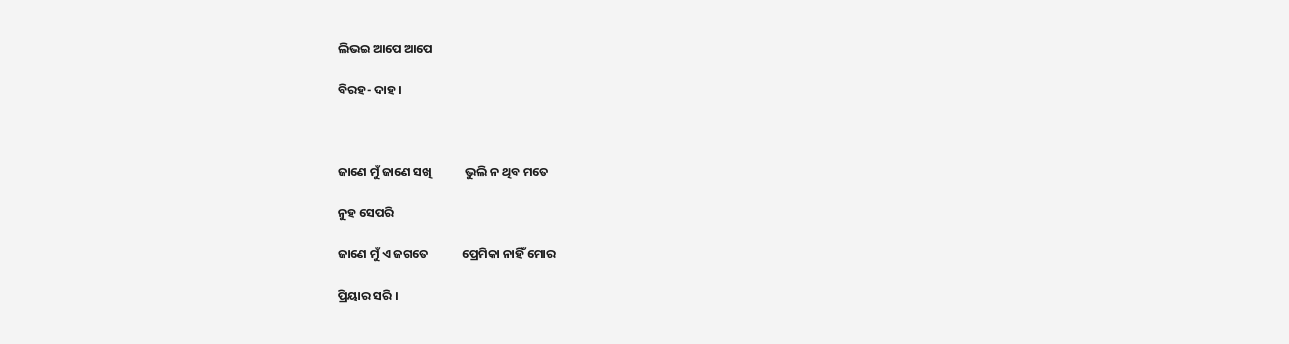ଲିଭଇ ଆପେ ଆପେ

ବିରହ- ଦାହ ।



ଜାଣେ ମୁଁ ଜାଣେ ସଖି            ଭୁଲି ନ ଥିବ ମତେ

ନୁହ ସେପରି

ଜାଣେ ମୁଁ ଏ ଜଗତେ            ପ୍ରେମିକା ନାହିଁ ମୋର

ପ୍ରିୟାର ସରି ।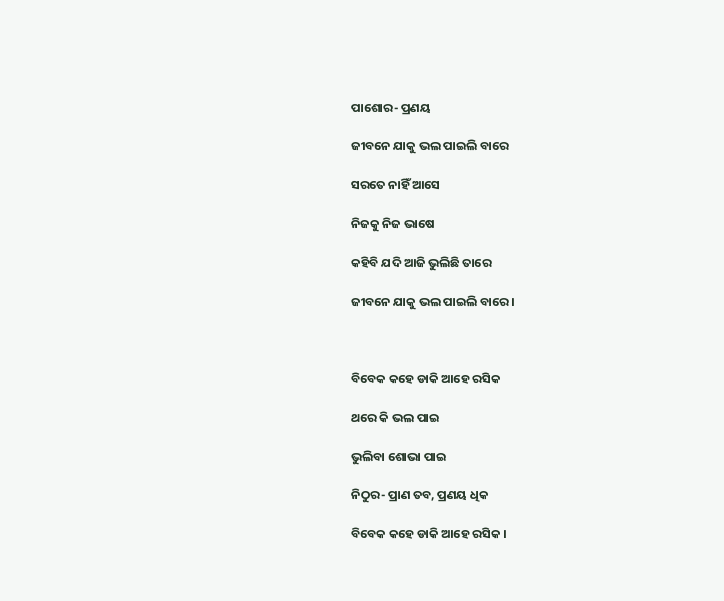ପାଶୋର- ପ୍ରଣୟ

ଜୀବନେ ଯାକୁ ଭଲ ପାଇଲି ବାରେ

ସରତେ ନାହିଁ ଆସେ

ନିଜକୁ ନିଜ ଭାଷେ

କହିବି ଯଦି ଆଜି ଭୁଲିଛି ତାରେ

ଜୀବନେ ଯାକୁ ଭଲ ପାଇଲି ବାରେ ।



ବିବେକ କହେ ଡାକି ଆହେ ରସିକ

ଥରେ କି ଭଲ ପାଇ

ଭୁଲିବା ଶୋଭା ପାଇ

ନିଠୁର- ପ୍ରାଣ ତବ, ପ୍ରଣୟ ଧିକ

ବିବେକ କହେ ଡାକି ଆହେ ରସିକ ।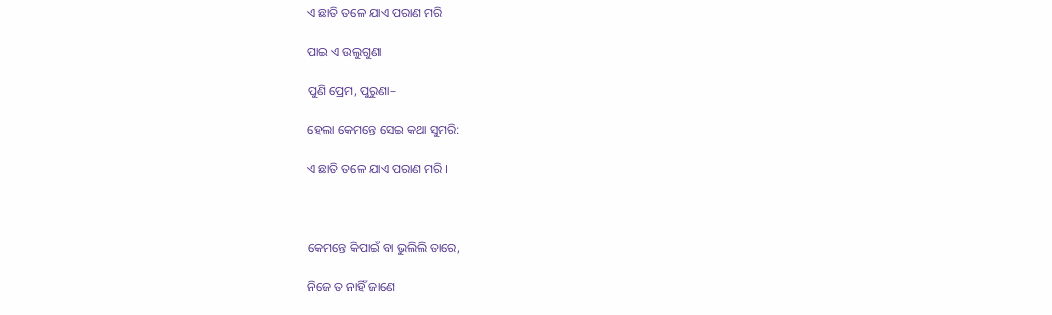ଏ ଛାତି ତଳେ ଯାଏ ପରାଣ ମରି

ପାଇ ଏ ଉଲୁଗୁଣା

ପୁଣି ପ୍ରେମ, ପୁରୁଣା–

ହେଲା କେମନ୍ତେ ସେଇ କଥା ସୁମରି:

ଏ ଛାତି ତଳେ ଯାଏ ପରାଣ ମରି ।



କେମନ୍ତେ କିପାଇଁ ବା ଭୁଲିଲି ତାରେ,

ନିଜେ ତ ନାହିଁ ଜାଣେ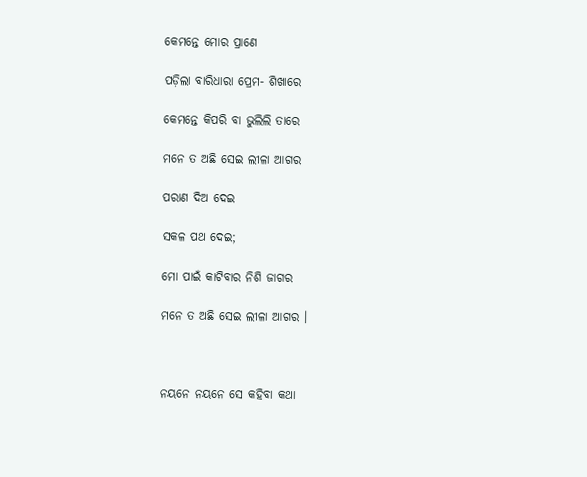କେମନ୍ତେ ମୋର ପ୍ରାଣେ

ପଡ଼ିଲା ବାରିଧାରା ପ୍ରେମ- ଶିଖାରେ

କେମନ୍ତେ କିପରି ବା ଭୁଲିଲି ତାରେ

ମନେ ତ ଅଛି ସେଇ ଲୀଳା ଆଗର

ପରାଣ ଦିଅ ଦେଇ

ସକଳ ପଥ ଦେଇ;

ମୋ ପାଇଁ କାଟିବାର ନିଶି ଜାଗର

ମନେ ତ ଅଛି ସେଇ ଲୀଳା ଆଗର ।



ନୟନେ ନୟନେ ସେ କହିବା କଥା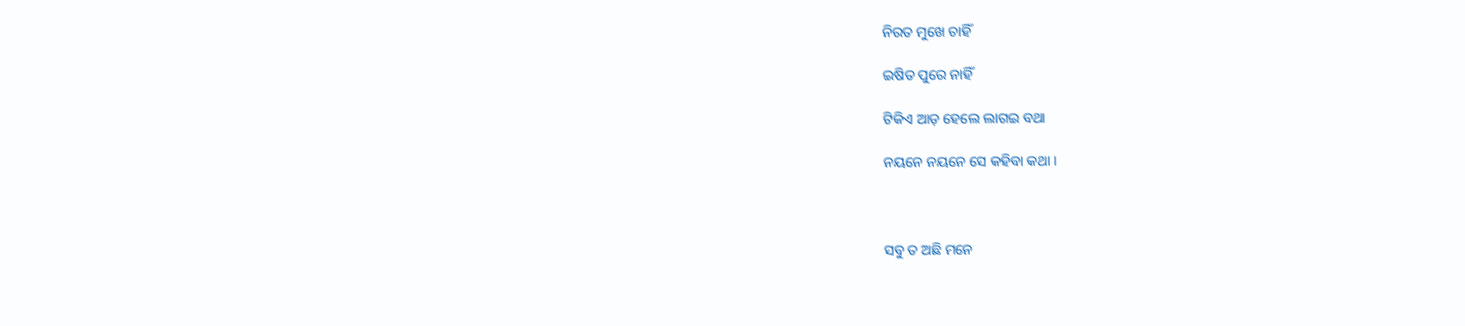ନିରତ ମୁଖେ ଚାହିଁ

ଇଷିତ ପୁରେ ନାହିଁ

ଟିକିଏ ଆଡ଼ ହେଲେ ଲାଗଇ ବଥା

ନୟନେ ନୟନେ ସେ କହିବା କଥା ।



ସବୁ ତ ଅଛି ମନେ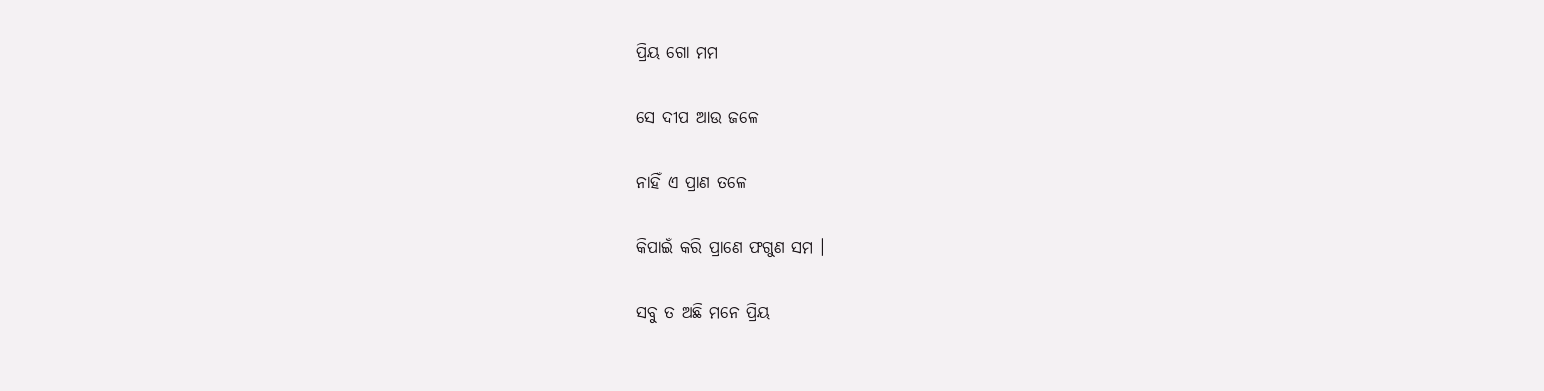ପ୍ରିୟ ଗୋ ମମ

ସେ ଦୀପ ଆଉ ଜଳେ

ନାହିଁ ଏ ପ୍ରାଣ ତଳେ

କିପାଇଁ କରି ପ୍ରାଣେ ଫଗୁଣ ସମ ।

ସବୁ ତ ଅଛି ମନେ ପ୍ରିୟ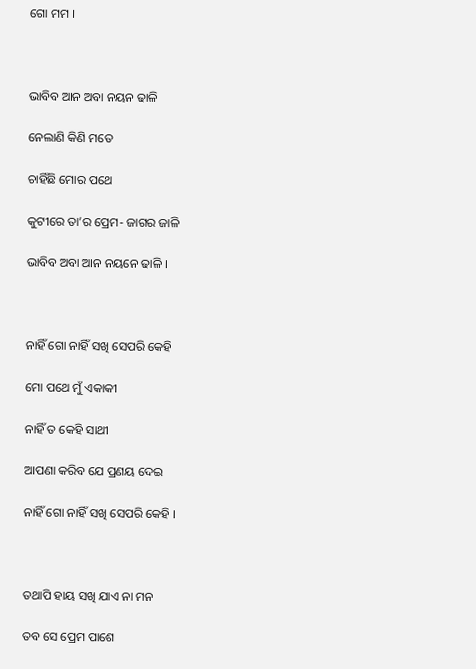ଗୋ ମମ ।



ଭାବିବ ଆନ ଅବା ନୟନ ଢାଳି

ନେଲାଣି କିଣି ମତେ

ଚାହିଁଛି ମୋର ପଥେ

କୁଟୀରେ ତା’ର ପ୍ରେମ- ଜାଗର ଜାଳି

ଭାବିବ ଅବା ଆନ ନୟନେ ଢାଳି ।



ନାହିଁ ଗୋ ନାହିଁ ସଖି ସେପରି କେହି

ମୋ ପଥେ ମୁଁ ଏକାକୀ

ନାହିଁ ତ କେହି ସାଥୀ

ଆପଣା କରିବ ଯେ ପ୍ରଣୟ ଦେଇ

ନାହିଁ ଗୋ ନାହିଁ ସଖି ସେପରି କେହି ।



ତଥାପି ହାୟ ସଖି ଯାଏ ନା ମନ

ତବ ସେ ପ୍ରେମ ପାଶେ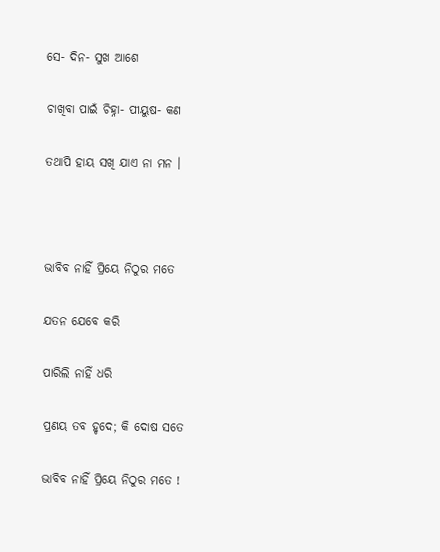ସେ- ଦିନ- ସୁଖ ଆଶେ

ଚାଖିବା ପାଇଁ ଚିହ୍ନା- ପୀୟୁଷ- କଣ

ତଥାପି ହାୟ ସଖି ଯାଏ ନା ମନ ।



ଭାବିବ ନାହିଁ ପ୍ରିୟେ ନିଠୁର ମତେ

ଯତନ ଯେବେ କରି

ପାରିଲି ନାହିଁ ଧରି

ପ୍ରଣୟ ତବ ହୃଦେ; କି ଦୋଷ ସତେ

ଭାବିବ ନାହିଁ ପ୍ରିୟେ ନିଠୁର ମତେ !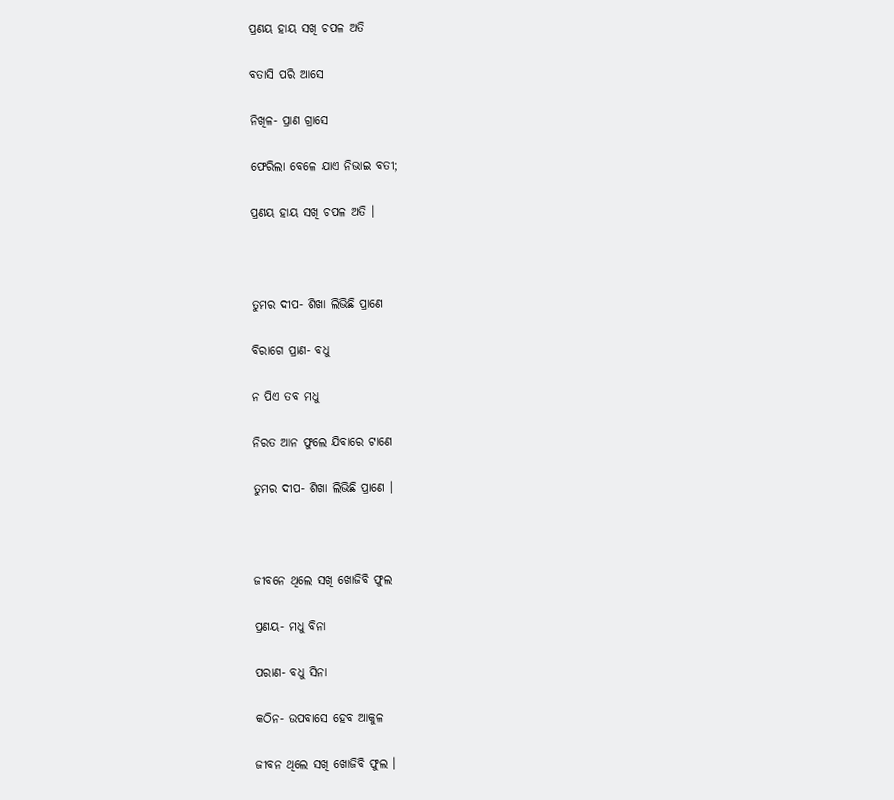ପ୍ରଣୟ ହାୟ ସଖି ଚପଳ ଅତି

ବତାସି ପରି ଆସେ

ନିଖିଳ- ପ୍ରାଣ ଗ୍ରାସେ

ଫେରିଲା ବେଳେ ଯାଏ ନିଭାଇ ବତୀ;

ପ୍ରଣୟ ହାୟ ସଖି ଚପଳ ଅତି ।



ତୁମର ଦୀପ- ଶିଖା ଲିଭିଛି ପ୍ରାଣେ

ବିରାଗେ ପ୍ରାଣ- ବଧୁ

ନ ପିଏ ତବ ମଧୁ

ନିରତ ଆନ ଫୁଲେ ଯିବାରେ ଟାଣେ

ତୁମର ଦୀପ- ଶିଖା ଲିଭିଛି ପ୍ରାଣେ ।



ଜୀବନେ ଥିଲେ ସଖି ଖୋଜିବି ଫୁଲ

ପ୍ରଣୟ- ମଧୁ ବିନା

ପରାଣ- ବଧୁ ସିନା

କଠିନ- ଉପବାସେ ହେବ ଆକୁଳ

ଜୀବନ ଥିଲେ ସଖି ଖୋଜିବି ଫୁଲ ।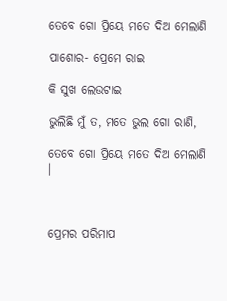ତେବେ ଗୋ ପ୍ରିୟେ ମତେ ଦିଅ ମେଲାଣି

ପାଶୋର- ପ୍ରେମେ ରାଇ

କି ସୁଖ ଲେଉଟାଇ

ଭୁଲିଛି ମୁଁ ତ, ମତେ ଭୁଲ ଗୋ ରାଣି,

ତେବେ ଗୋ ପ୍ରିୟେ ମତେ ଦିଅ ମେଲାଣି ।



ପ୍ରେମର ପରିମାପ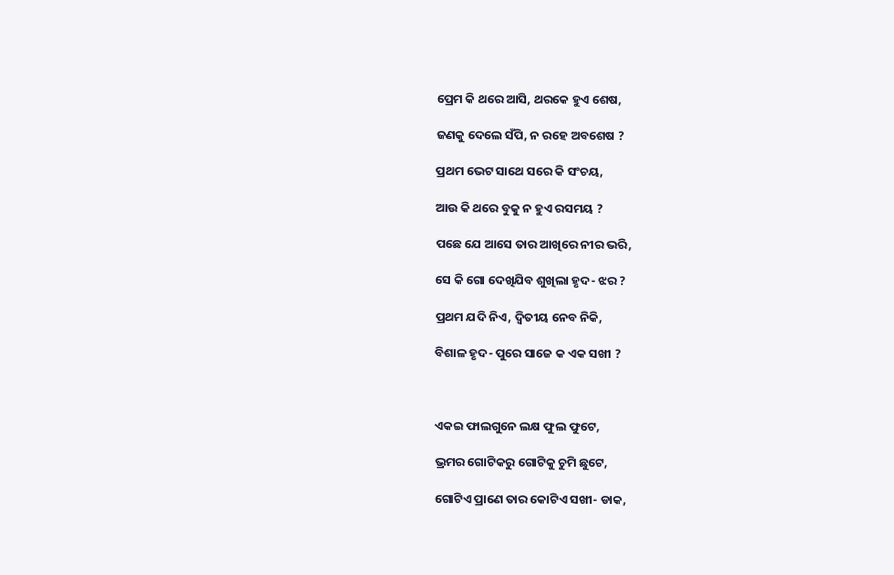ପ୍ରେମ କି ଥରେ ଆସି, ଥରକେ ହୁଏ ଶେଷ,

ଜଣକୁ ଦେଲେ ସଁପି, ନ ରହେ ଅବଶେଷ ?

ପ୍ରଥମ ଭେଟ ସାଥେ ସରେ କି ସଂଚୟ,

ଆଉ କି ଥରେ ବୁକୁ ନ ହୁଏ ରସମୟ ?

ପଛେ ଯେ ଆସେ ତାର ଆଖିରେ ନୀର ଭରି,

ସେ କି ଗୋ ଦେଖିଯିବ ଶୁଖିଲା ହୃଦ- ଝର ?

ପ୍ରଥମ ଯଦି ନିଏ, ଦ୍ୱିତୀୟ ନେବ ନିକି,

ବିଶାଳ ହୃଦ- ପୁରେ ସାଜେ କ ଏକ ସଖୀ ?



ଏକଇ ଫାଲଗୁନେ ଲକ୍ଷ ଫୁଲ ଫୁଟେ,

ଭ୍ରମର ଗୋଟିକରୁ ଗୋଟିକୁ ଚୁମି ଛୁଟେ,

ଗୋଟିଏ ପ୍ରାଣେ ତାର କୋଟିଏ ସଖୀ- ଡାକ,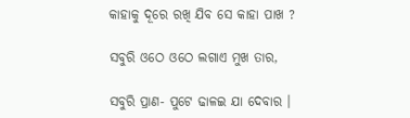କାହାକୁ ଦୂରେ ରଖି ଯିବ ସେ କାହା ପାଖ ?

ସବୁରି ଓଠେ ଓଠେ ଲଗାଏ ମୁଖ ତାର,

ସବୁରି ପ୍ରାଣ- ପୁଟେ ଢାଳଇ ଯା ଦେବାର ।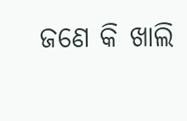ଜଣେ କି ଖାଲି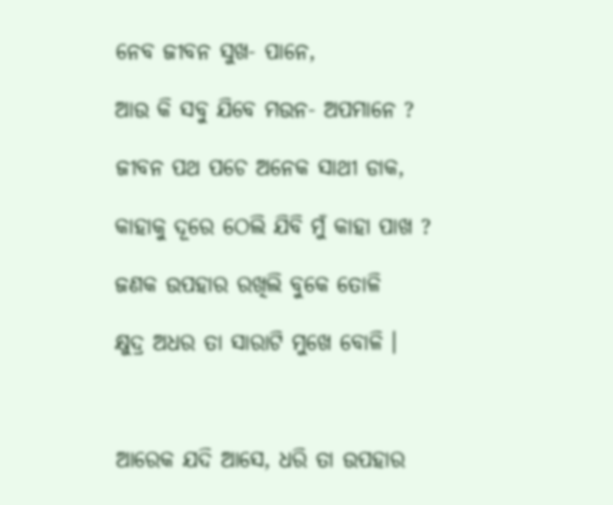ନେବ ଜୀବନ ସୁଖ- ପାନେ,

ଆଉ କି ସବୁ ଯିବେ ମଉନ- ଅପମାନେ ?

ଜୀବନ ପଥ ପଚେ ଅନେକ ସାଥୀ ଡାକ,

କାହାକୁ ଦୂରେ ଠେଲି ଯିବି ମୁଁ କାହା ପାଖ ?

ଜଣକ ଉପହାର ରଖିଲି ବୁକେ ତୋଳି

କ୍ଷୁଦ୍ର ଅଧର ତା ସାରାଟି ମୁଖେ ବୋଳି ।



ଆରେକ ଯଦି ଆସେ, ଧରି ତା ଉପହାର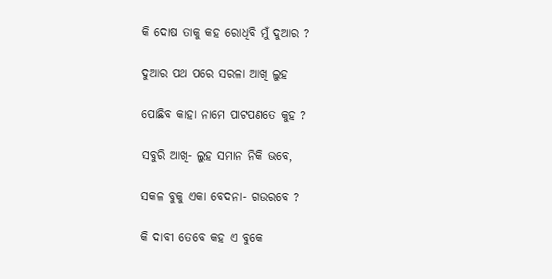କି ଦୋଷ ତାକୁ କହ ରୋଧିବି ମୁଁ ଦୁଆର ?

ଦୁଆର ପଥ ପରେ ସରଳା ଆଖି ଲୁହ

ପୋଛିବ କାହା ନାମେ ପାଟପଣତେ କୁହ ?

ସବୁରି ଆଖି- ଲୁହ ସମାନ ନିକି ଭବେ,

ସକଳ ବୁକୁ ଏକା ବେଦନା- ଗଉରବେ ?

କି ଦାବୀ ତେବେ କହ ଏ ବୁକେ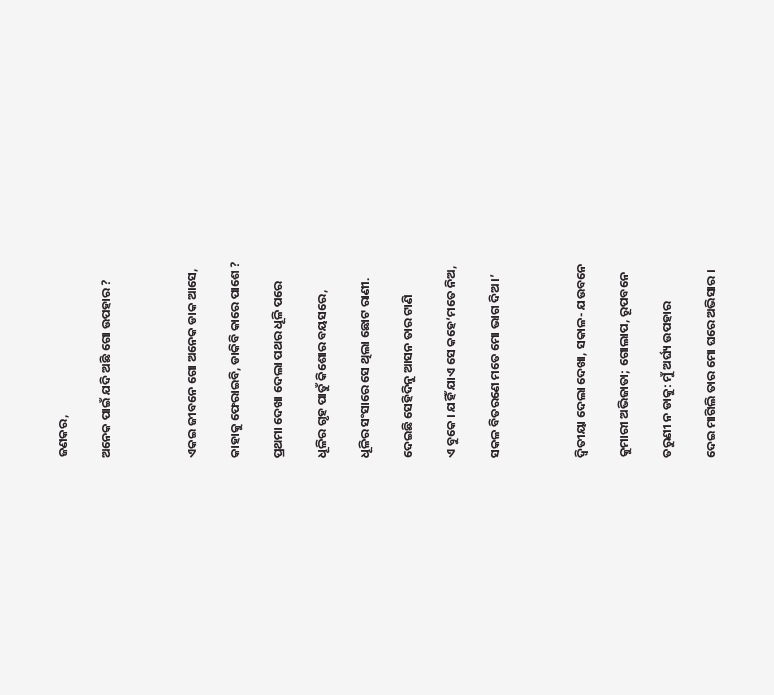ଜଣକର,

ଅନେକ ପାଇଁ ଯଦି ଅଛି ଗୋ ଉପହାର ?



ଏକଇ ଜୀବନେ ଗୋ ଅନେକ ଡାକ ଆସେ,

କାହାକୁ ଫେରାଇବି, ଡାକିବି କାରେ ପାଶେ ?

ପ୍ରଥମା ଦେଖା ଦେଲା ପଥର ଧୂଳି ପରେ

ଧୂଳିର ଗୃହ ପାତୁଁ କିଶୋର ବୟସରେ,

ଧୂଳିର ସଂସାରେ ସେ ଥିଲା ଛୋଟ ରାଣୀ.

ଦେଇଛି ସେହିଦିନୁ ଆସନ ତାର ଟାଣି

ଏ ବୁକେ । ଯହିଁ ଯାଏ ସେ କହେ‘ମତେ ନିଅ,

ସକଳ ବିତରଣେ ମତେ ମୋ ଭାଗ ଦିଅ ।’



ଦ୍ୱିତୀୟା ଦେଲା ଦେଖା, ସକାଳ- ଯଉବନେ

କୁମାରୀ ଅଭିଜାତା; ଗୋଲାପ, ରୂପବନେ

ତରୁଣୀ ନ ଡାକୁ: ମୁଁ ଅର୍ଘ୍ୟ ଉପହାର

ଦେଇ ମାଗିଲି ତାର ମୋ ଘରେ ଅଭିସାର ।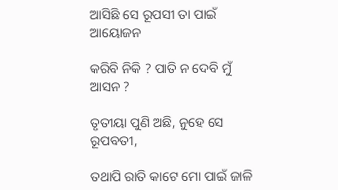ଆସିଛି ସେ ରୂପସୀ ତା ପାଇଁ ଆୟୋଜନ

କରିବି ନିକି ? ପାତି ନ ଦେବି ମୁଁ ଆସନ ?

ତୃତୀୟା ପୁଣି ଅଛି, ନୁହେ ସେ ରୂପବତୀ,

ତଥାପି ରାତି କାଟେ ମୋ ପାଇଁ ଜାଳି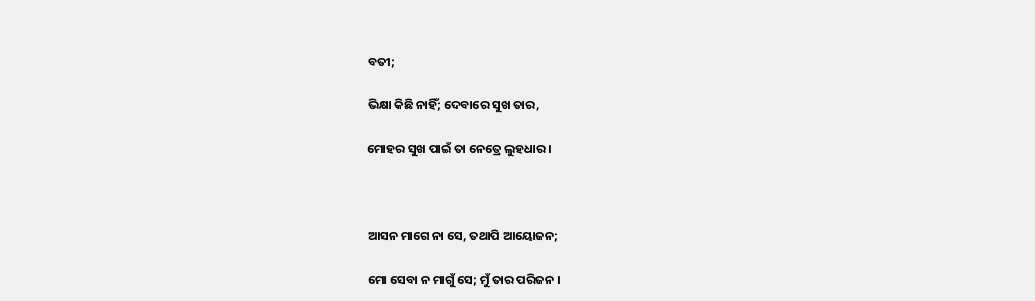ବତୀ;

ଭିକ୍ଷା କିଛି ନାହିଁ; ଦେବାରେ ସୁଖ ତାର,

ମୋହର ସୁଖ ପାଇଁ ତା ନେତ୍ରେ ଲୁହଧାର ।



ଆସନ ମାଗେ ନା ସେ, ତଥାପି ଆୟୋଜନ;

ମୋ ସେବା ନ ମାଗୁଁ ସେ; ମୁଁ ତାର ପରିଜନ ।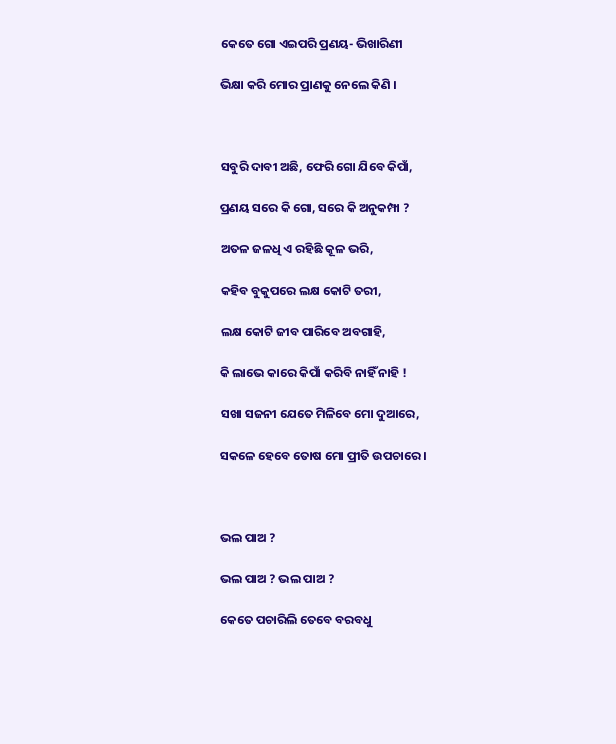କେତେ ଗୋ ଏଇପରି ପ୍ରଣୟ- ଭିଖାରିଣୀ

ଭିକ୍ଷା କରି ମୋର ପ୍ରାଣକୁ ନେଲେ କିଣି ।



ସବୁରି ଦାବୀ ଅଛି, ଫେରି ଗୋ ଯିବେ କିପାଁ,

ପ୍ରଣୟ ସରେ କି ଗୋ, ସରେ କି ଅନୁକମ୍ପା ?

ଅତଳ ଜଳଧି ଏ ରହିଛି କୂଳ ଭରି,

କହିବ ବୁକୁପରେ ଲକ୍ଷ କୋଟି ତରୀ,

ଲକ୍ଷ କୋଟି ଜୀବ ପାରିବେ ଅବଗାହି,

କି ଲାଭେ କାରେ କିପାଁ କରିବି ନାହିଁ ନାହି !

ସଖା ସଜନୀ ଯେତେ ମିଳିବେ ମୋ ଦୁଆରେ,

ସକଳେ ହେବେ ତୋଷ ମୋ ପ୍ରୀତି ଉପଚାରେ ।



ଭଲ ପାଅ ?

ଭଲ ପାଅ ? ଭଲ ପାଅ ?

କେତେ ପଚାରିଲି ତେବେ ବରବଧୁ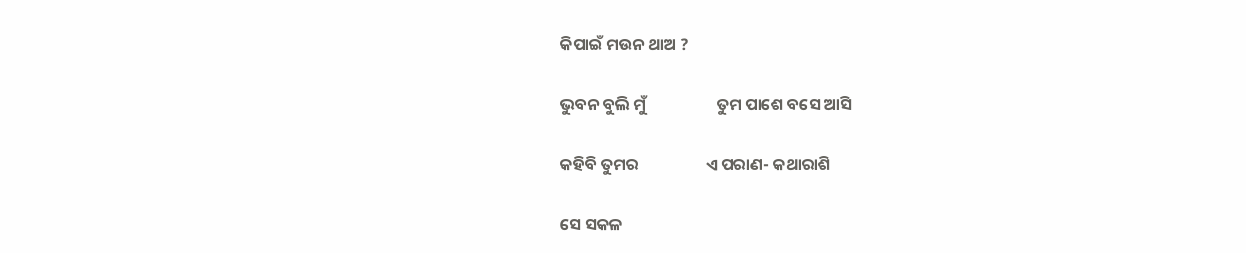କିପାଇଁ ମଉନ ଥାଅ ?

ଭୁବନ ବୁଲି ମୁଁ                   ତୁମ ପାଶେ ବସେ ଆସି

କହିବି ତୁମର                  ଏ ପରାଣ- କଥାରାଶି

ସେ ସକଳ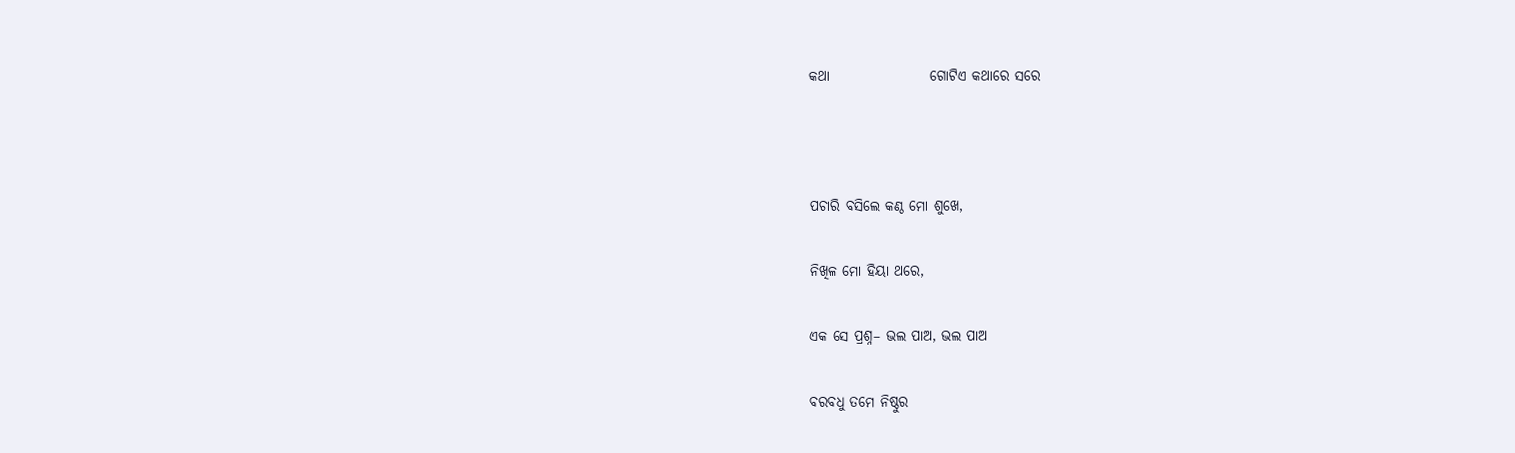କଥା                  ଗୋଟିଏ କଥାରେ ସରେ



ପଚାରି ବସିଲେ କଣ୍ଠ ମୋ ଶୁଖେ,

ନିଖିଳ ମୋ ହିୟା ଥରେ,

ଏକ ସେ ପ୍ରଶ୍ନ– ଭଲ ପାଅ, ଭଲ ପାଅ

ବରବଧୁ ତମେ ନିଷ୍ଠୁର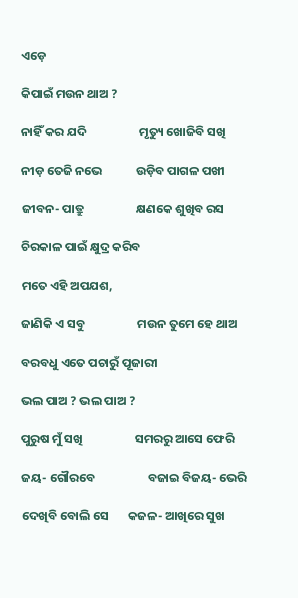ଏଡ଼େ

କିପାଇଁ ମଉନ ଥାଅ ?

ନାହିଁ କର ଯଦି                   ମୃତ୍ୟୁ ଖୋଜିବି ସଖି

ନୀଡ଼ ତେଜି ନଭେ            ଉଡ଼ିବ ପାଗଳ ପଖୀ

ଜୀବନ- ପାତ୍ରୁ                   କ୍ଷଣକେ ଶୁଖିବ ରସ

ଚିରକାଳ ପାଇଁ କ୍ଷୁଦ୍ର କରିବ

ମତେ ଏହି ଅପଯଶ,

ଜାଣିକି ଏ ସବୁ                   ମଉନ ତୁମେ ହେ ଥାଅ

ବରବଧୁ ଏତେ ପଚାରୁଁ ପୂଜାରୀ

ଭଲ ପାଅ ? ଭଲ ପାଅ ?

ପୁରୁଷ ମୁଁ ସଖି                   ସମରରୁ ଆସେ ଫେରି

ଜୟ- ଗୌରବେ                   ବଜାଇ ବିଜୟ- ଭେରି

ଦେଖିବି ବୋଲି ସେ       କଜଳ- ଆଖିରେ ସୁଖ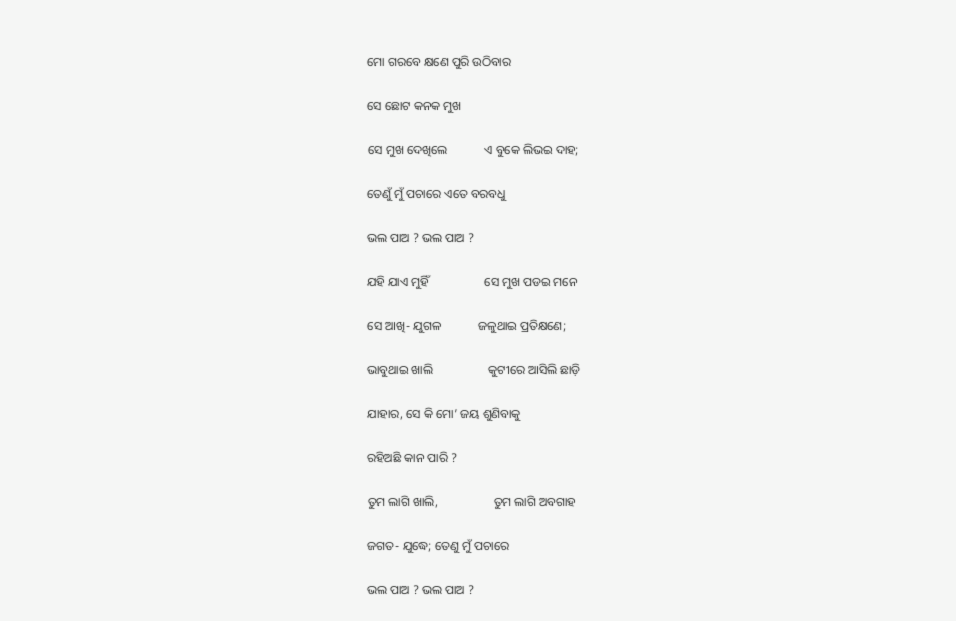ମୋ ଗରବେ କ୍ଷଣେ ପୁରି ଉଠିବାର

ସେ ଛୋଟ କନକ ମୁଖ

ସେ ମୁଖ ଦେଖିଲେ            ଏ ବୁକେ ଲିଭଇ ଦାହ;

ତେଣୁଁ ମୁଁ ପଚାରେ ଏତେ ବରବଧୁ

ଭଲ ପାଅ ? ଭଲ ପାଅ ?

ଯହି ଯାଏ ମୁହିଁ                  ସେ ମୁଖ ପଡଇ ମନେ

ସେ ଆଖି- ଯୁଗଳ            ଜଳୁଥାଇ ପ୍ରତିକ୍ଷଣେ;

ଭାବୁଥାଇ ଖାଲି                  କୁଟୀରେ ଆସିଲି ଛାଡ଼ି

ଯାହାର, ସେ କି ମୋ’ ଜୟ ଶୁଣିବାକୁ

ରହିଅଛି କାନ ପାରି ?

ତୁମ ଲାଗି ଖାଲି,                  ତୁମ ଲାଗି ଅବଗାହ

ଜଗତ- ଯୁଦ୍ଧେ; ତେଣୁ ମୁଁ ପଚାରେ

ଭଲ ପାଅ ? ଭଲ ପାଅ ?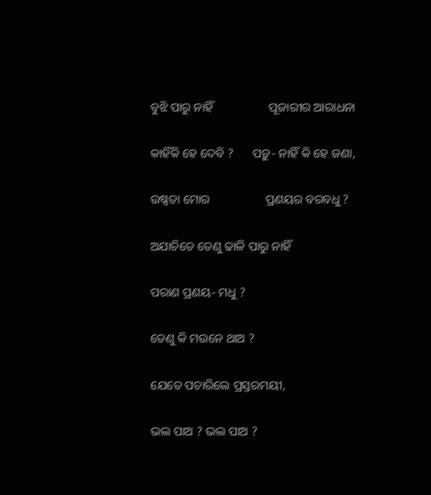ବୁଝି ପାରୁ ନାହିଁ                  ପୂଜାରୀର ଆରାଧନା

କାହିଁକି ହେ ଦେବି ?      ପଡ଼ୁ- ନାହିଁ କି ହେ ଜଣା,

ଉଷ୍ଣତା ମୋର                  ପ୍ରଣୟର ବରବଧୁ ?

ଅଯାଚିତେ ତେଣୁ ଢାଳି ପାରୁ ନାହିଁ

ପରାଣ ପ୍ରଣୟ- ମଧୁ ?

ତେଣୁ କି ମଉନେ ଥାଅ ?

ଯେତେ ପଚାରିଲେ ପ୍ରସ୍ତରମୟୀ,

ଭଲ ପାଅ ? ଭଲ ପାଅ ?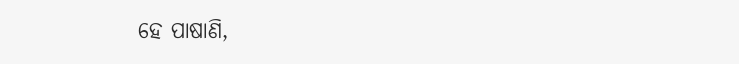ହେ ପାଷାଣି,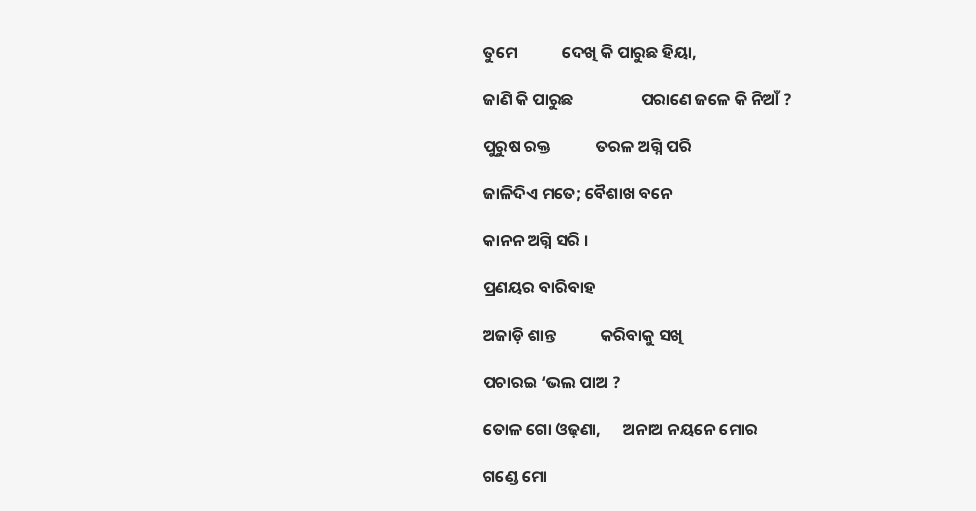ତୁମେ            ଦେଖି କି ପାରୁଛ ହିୟା,

ଜାଣି କି ପାରୁଛ                  ପରାଣେ ଜଳେ କି ନିଆଁ ?

ପୁରୁଷ ରକ୍ତ            ତରଳ ଅଗ୍ନି ପରି

ଜାଳିଦିଏ ମତେ; ବୈଶାଖ ବନେ

କାନନ ଅଗ୍ନି ସରି ।

ପ୍ରଣୟର ବାରିବାହ

ଅଜାଡ଼ି ଶାନ୍ତ            କରିବାକୁ ସଖି

ପଚାରଇ ‘ଭଲ ପାଅ ?

ତୋଳ ଗୋ ଓଢ଼ଣା,      ଅନାଅ ନୟନେ ମୋର

ଗଣ୍ଡେ ମୋ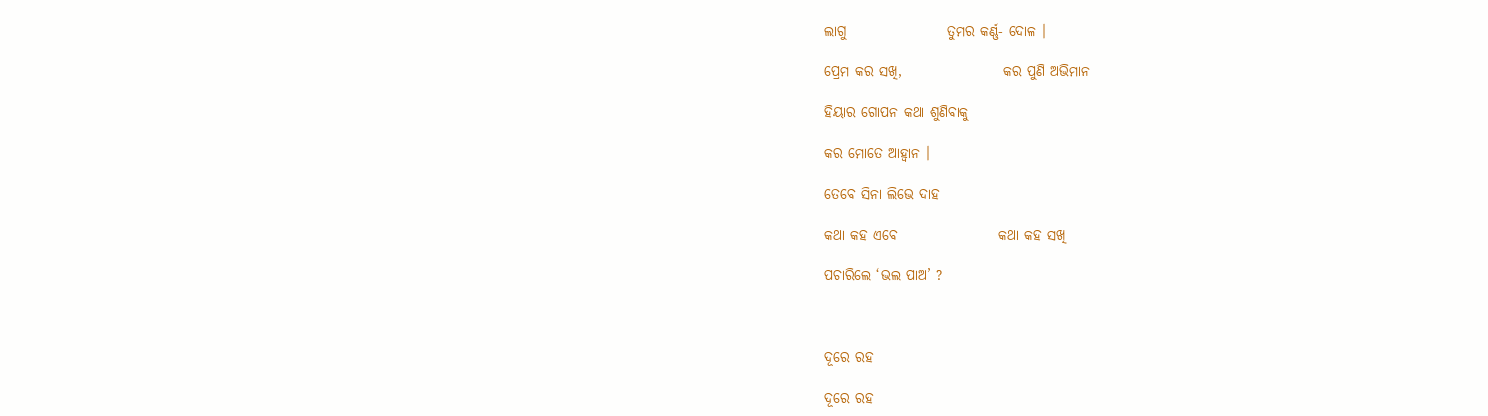ଲାଗୁ                  ତୁମର କର୍ଣ୍ଣ- ଦୋଳ ।

ପ୍ରେମ କର ସଖି,                  କର ପୁଣି ଅଭିମାନ

ହିୟାର ଗୋପନ କଥା ଶୁଣିବାକୁ

କର ମୋତେ ଆହ୍ୱାନ ।

ତେବେ ସିନା ଲିଭେ ଦାହ

କଥା କହ ଏବେ                  କଥା କହ ସଖି

ପଚାରିଲେ ‘ଭଲ ପାଅ’ ?



ଦୂରେ ରହ

ଦୂରେ ରହ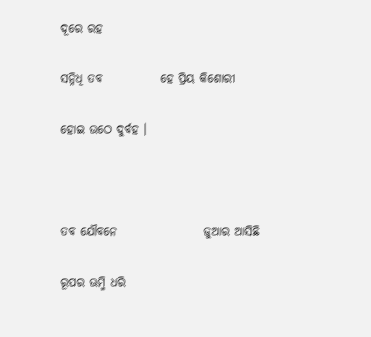ଦୂରେ ରହ

ସନ୍ନିଧି ତବ            ହେ ପ୍ରିୟ କିଶୋରୀ

ହୋଇ ଉଠେ ଦୁର୍ବହ ।



ତବ ଯୌବନେ                  ଜୁଆର ଆସିଛି

ରୂପର ଊମ୍ମି ଧରି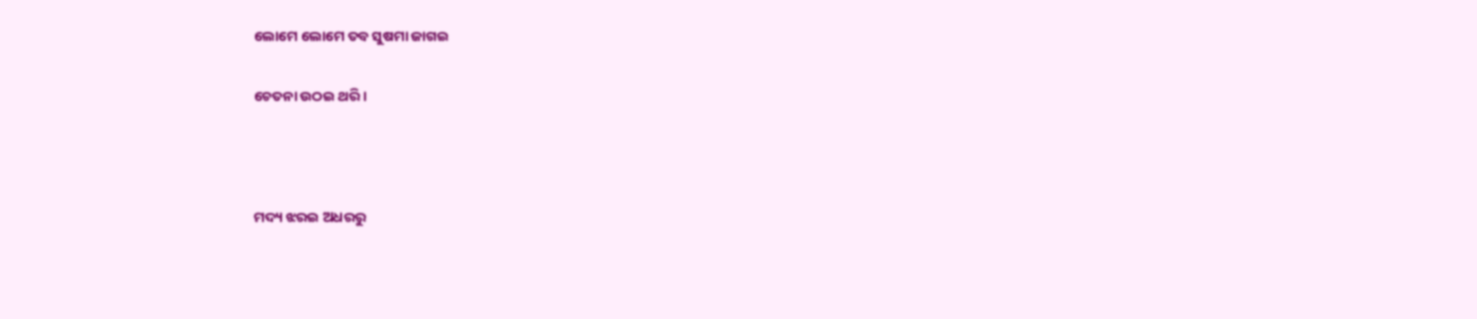ଲୋମେ ଲୋମେ ତବ ସୁଷମା ଜାଗଇ

ଚେତନା ଉଠଇ ଥରି ।



ମଦ୍ୟ ଝରଇ ଅଧରରୁ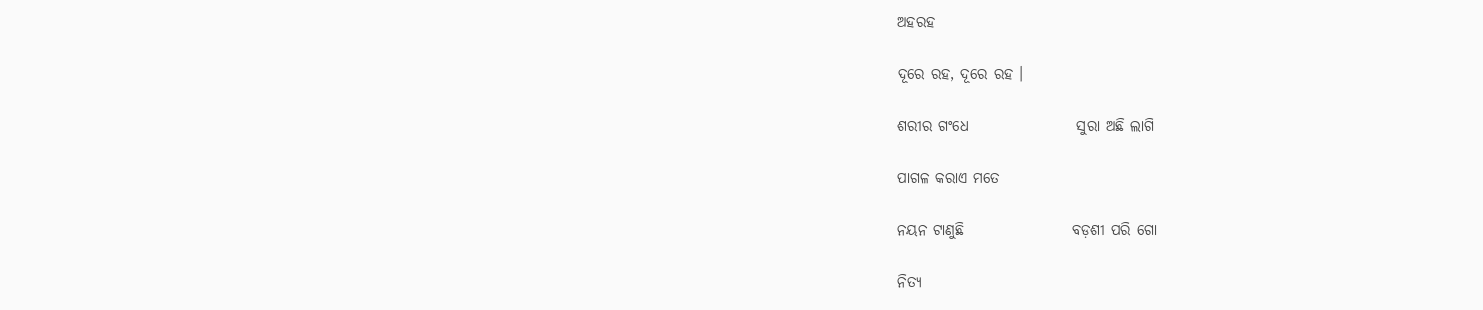ଅହରହ

ଦୂରେ ରହ, ଦୂରେ ରହ ।

ଶରୀର ଗଂଧେ                  ସୁରା ଅଛି ଲାଗି

ପାଗଳ କରାଏ ମତେ

ନୟନ ଟାଣୁଛି                  ବଡ଼ଶୀ ପରି ଗୋ

ନିତ୍ୟ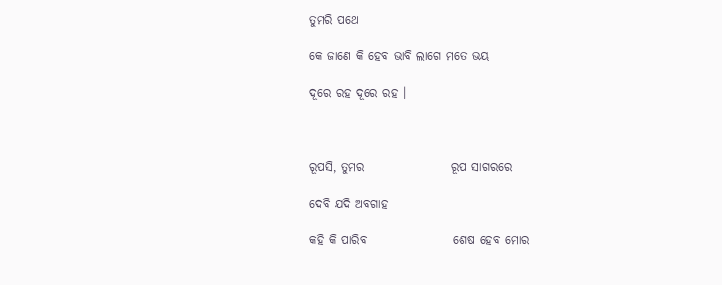ତୁମରି ପଥେ

କେ ଜାଣେ କି ହେବ ଭାବି ଲାଗେ ମତେ ଭୟ

ଦୂରେ ରହ ଦୂରେ ରହ ।



ରୂପସି, ତୁମର                  ରୂପ ସାଗରରେ

ଦେବି ଯଦି ଅବଗାହ

କହି କି ପାରିବ                  ଶେଷ ହେବ ମୋର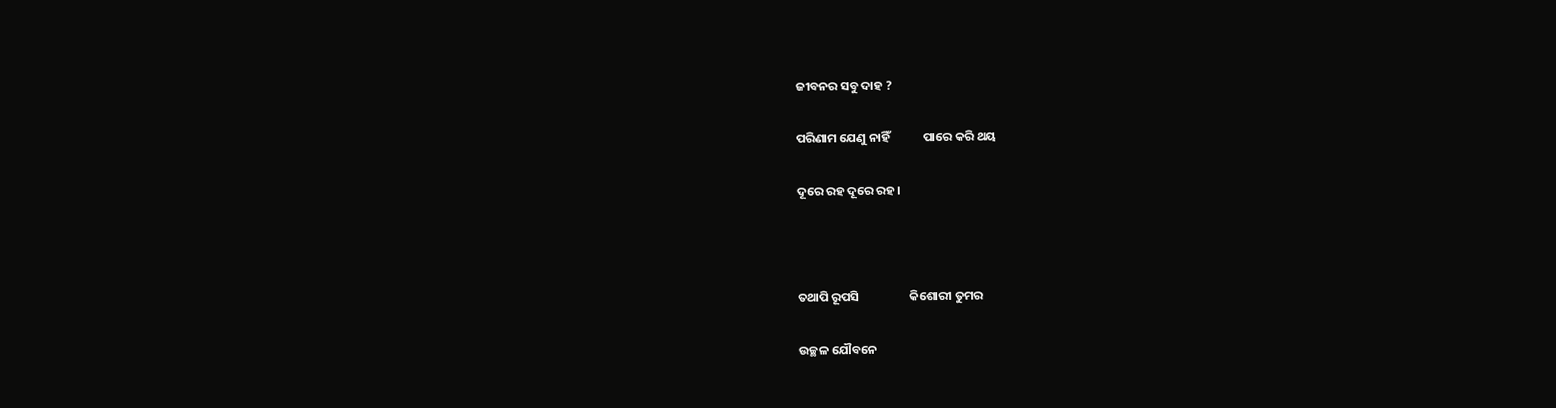ଜୀବନର ସବୁ ଦାହ ?

ପରିଣାମ ଯେଣୁ ନାହିଁ            ପାରେ କରି ଥୟ

ଦୂରେ ରହ ଦୂରେ ରହ ।



ତଥାପି ରୂପସି                  କିଶୋରୀ ତୁମର

ଉଚ୍ଛଳ ଯୌବନେ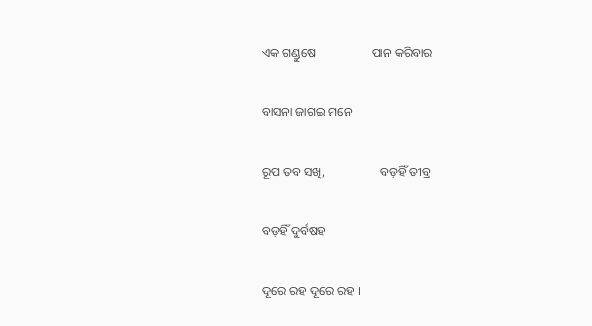ଏକ ଗଣ୍ଡୁଷେ                  ପାନ କରିବାର

ବାସନା ଜାଗଇ ମନେ

ରୂପ ତବ ସଖି,                  ବଡ଼ହିଁ ତୀବ୍ର

ବଡ଼ହିଁ ଦୁର୍ବଷହ

ଦୂରେ ରହ ଦୂରେ ରହ ।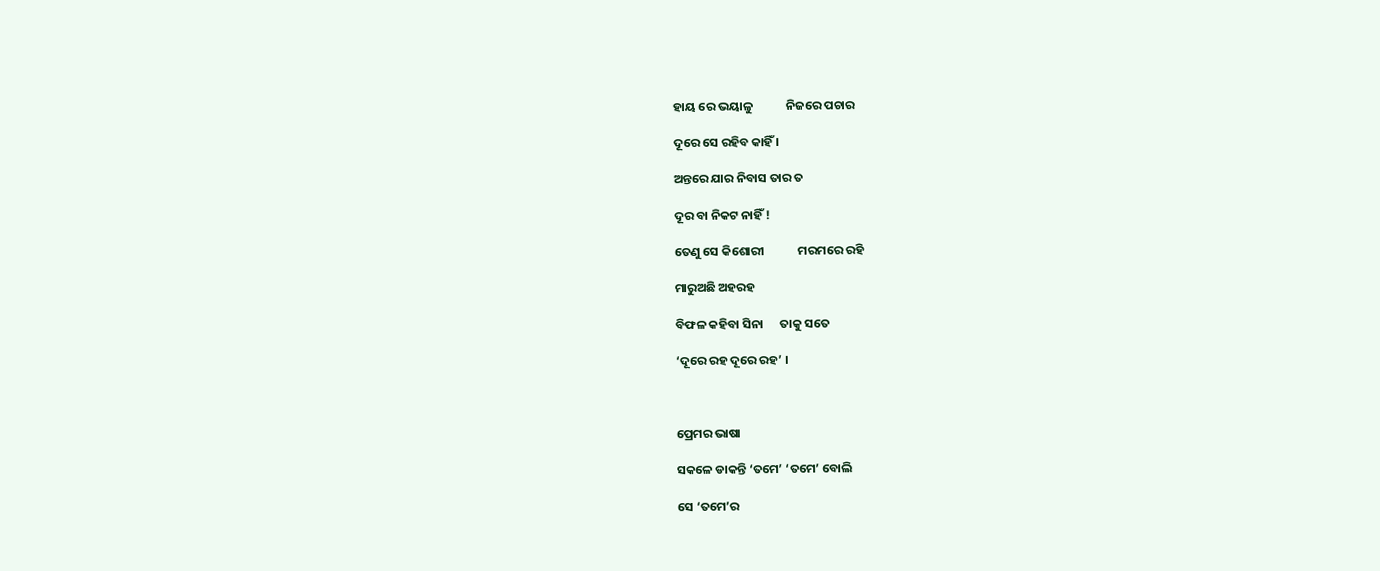ହାୟ ରେ ଭୟାଳୁ            ନିଜରେ ପଚାର

ଦୂରେ ସେ ରହିବ କାହିଁ ।

ଅନ୍ତରେ ଯାର ନିବାସ ତାର ତ

ଦୂର ବା ନିକଟ ନାହିଁ !

ତେଣୁ ସେ କିଶୋରୀ            ମରମରେ ରହି

ମାରୁଅଛି ଅହରହ

ବିଫଳ କହିବା ସିନା      ତାକୁ ସତେ

‘ଦୂରେ ରହ ଦୂରେ ରହ’ ।



ପ୍ରେମର ଭାଷା

ସକଳେ ଡାକନ୍ତି ‘ତମେ’ ‘ତମେ’ ବୋଲି

ସେ ‘ତମେ’ର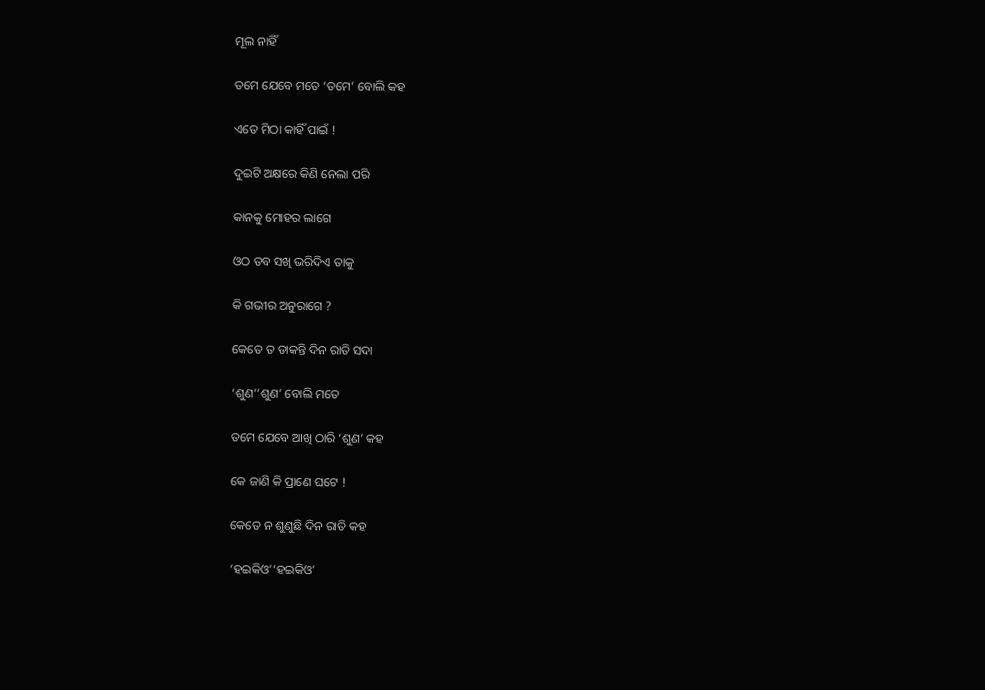ମୂଲ ନାହିଁ

ତମେ ଯେବେ ମତେ ‘ତମେ’ ବୋଲି କହ

ଏତେ ମିଠା କାହିଁ ପାଇଁ !

ଦୁଇଟି ଅକ୍ଷରେ କିଣି ନେଲା ପରି

କାନକୁ ମୋହର ଲାଗେ

ଓଠ ତବ ସଖି ଭରିଦିଏ ତାକୁ

କି ଗଭୀର ଅନୁରାଗେ ?

କେତେ ତ ଡାକନ୍ତି ଦିନ ରାତି ସଦା

‘ଶୁଣ’‘ଶୁଣ’ ବୋଲି ମତେ

ତମେ ଯେବେ ଆଖି ଠାରି ‘ଶୁଣ’ କହ

କେ ଜାଣି କି ପ୍ରାଣେ ଘଟେ !

କେତେ ନ ଶୁଣୁଛି ଦିନ ରାତି କହ

‘ହଇକିଓ’‘ହଇକିଓ’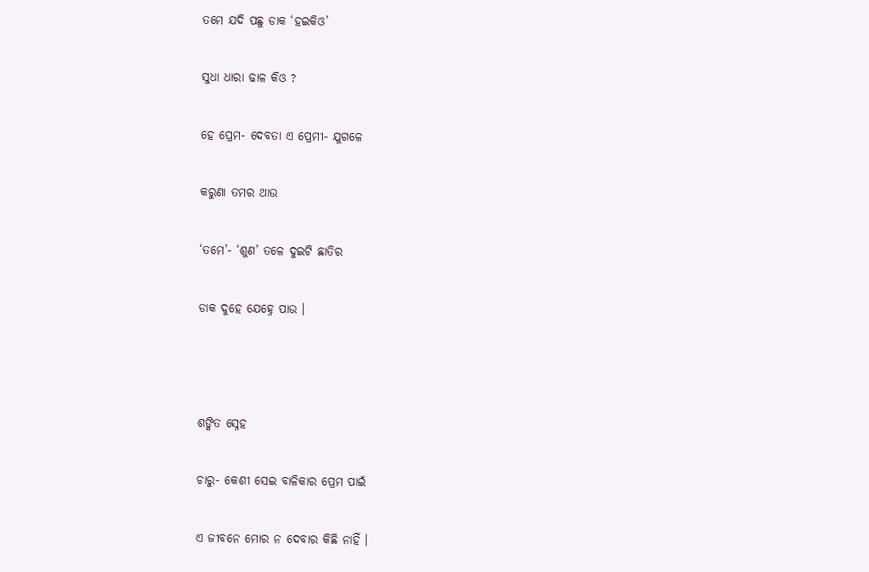ତମେ ଯଦି ପଛୁ ଡାକ ‘ହଇକିଓ’

ସୁଧା ଧାରା ଢାଳ କିଓ ?

ହେ ପ୍ରେମ- ଦେବତା ଏ ପ୍ରେମୀ- ଯୁଗଳେ

କରୁଣା ତମର ଥାଉ

‘ତମେ’- ‘ଶୁଣ’ ତଳେ ଦୁଇଟି ଛାତିର

ଡାକ ଦୁହେ ଯେହ୍ନେ ପାଉ ।



ଶଙ୍କିତ ସ୍ନେହ

ଚାରୁ- କେଶୀ ସେଇ ବାଳିକାର ପ୍ରେମ ପାଇଁ

ଏ ଜୀବନେ ମୋର ନ ଦେବାର କିଛି ନାହିଁ ।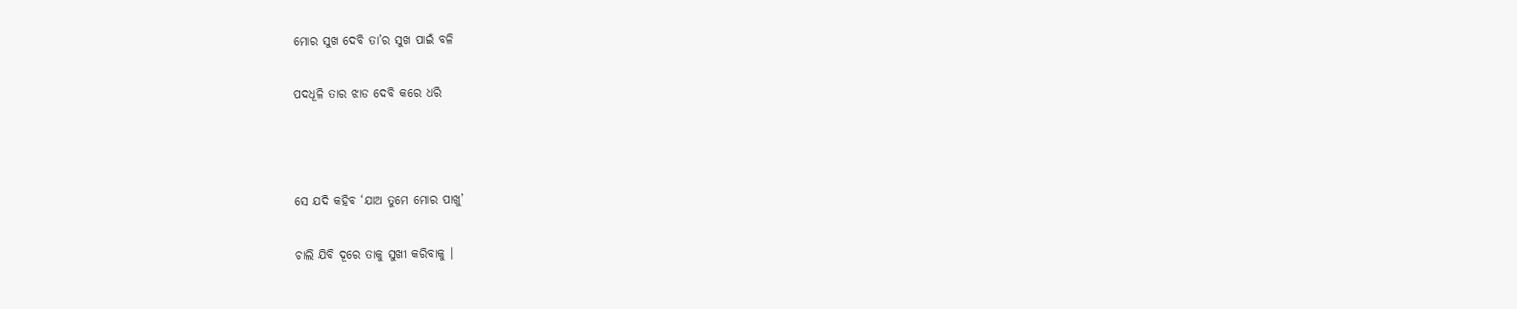ମୋର ସୁଖ ଦେବି ତା’ର ସୁଖ ପାଇଁ ବଳି

ପଦଧୂଳି ତାର ଝାଡ ଦେବି କରେ ଧରି



ସେ ଯଦି କହିବ ‘ଯାଅ ତୁମେ ମୋର ପାଖୁ’

ଚାଲି ଯିବି ଦୂରେ ତାକୁ ସୁଖୀ କରିବାକୁ ।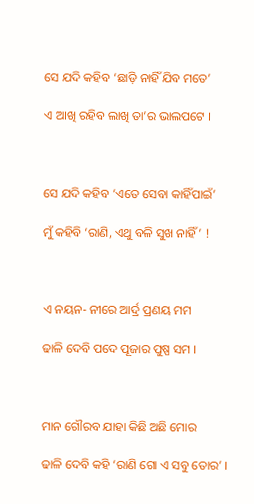ସେ ଯଦି କହିବ ‘ଛାଡ଼ି ନାହିଁ ଯିବ ମତେ’

ଏ ଆଖି ରହିବ ଲାଖି ତା’ର ଭାଲପଟେ ।



ସେ ଯଦି କହିବ ‘ଏତେ ସେବା କାହିଁପାଇଁ’

ମୁଁ କହିବି ‘ରାଣି, ଏଥୁ ବଳି ସୁଖ ନାହିଁ’ !



ଏ ନୟନ- ନୀରେ ଆର୍ଦ୍ର ପ୍ରଣୟ ମମ

ଢାଳି ଦେବି ପଦେ ପୂଜାର ପୁଷ୍ପ ସମ ।



ମାନ ଗୌରବ ଯାହା କିଛି ଅଛି ମୋର

ଢାଳି ଦେବି କହି ‘ରାଣି ଗୋ ଏ ସବୁ ତୋର’ ।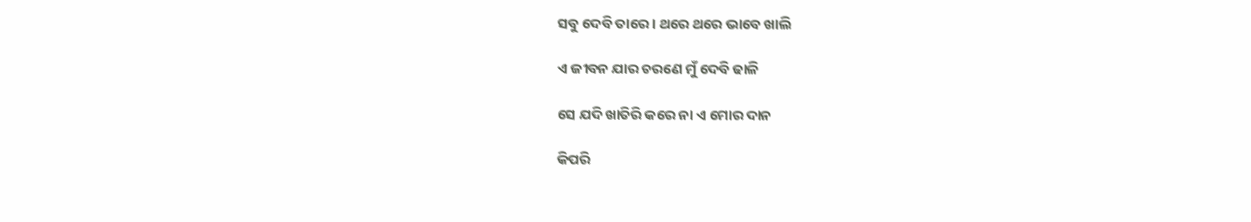ସବୁ ଦେବି ତାରେ । ଥରେ ଥରେ ଭାବେ ଖାଲି

ଏ ଜୀବନ ଯାର ଚରଣେ ମୁଁ ଦେବି ଢାଳି

ସେ ଯଦି ଖାତିରି କରେ ନା ଏ ମୋର ଦାନ

କିପରି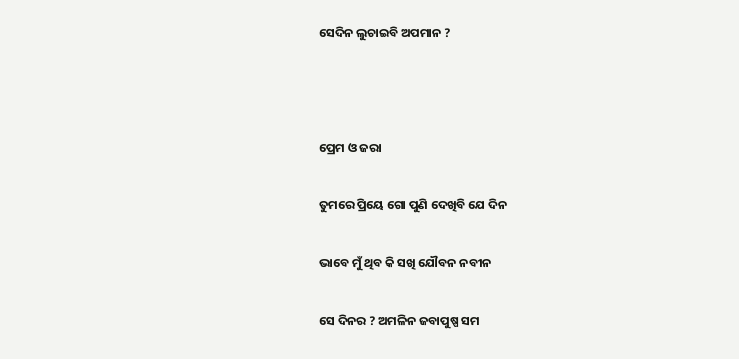ସେଦିନ ଲୁଚାଇବି ଅପମାନ ?



ପ୍ରେମ ଓ ଜରା

ତୁମରେ ପ୍ରିୟେ ଗୋ ପୁଣି ଦେଖିବି ଯେ ଦିନ

ଭାବେ ମୁଁ ଥିବ କି ସଖି ଯୌବନ ନବୀନ

ସେ ଦିନର ? ଅମଳିନ ଜବାପୁଷ୍ପ ସମ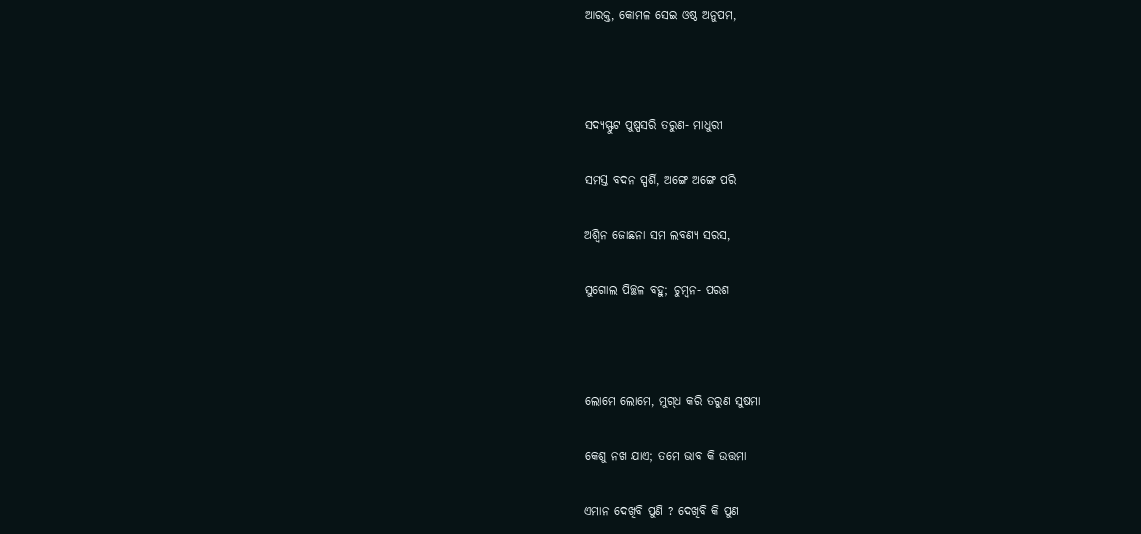ଆରକ୍ତ, କୋମଳ ସେଇ ଓଷ୍ଠ ଅନୁପମ,



ସଦ୍ୟସ୍ଫୁଟ ପୁଷ୍ପସରି ତରୁଣ- ମାଧୁରୀ

ସମସ୍ତ ବଦନ ସ୍ପର୍ଶି, ଅଙ୍ଗେ ଅଙ୍ଗେ ପରି

ଅଶ୍ୱିନ ଜୋଛନା ସମ ଲବଣ୍ୟ ସରସ,

ସୁଗୋଲ ପିଚ୍ଛଳ ବହୁ; ଚୁମ୍ବନ- ପରଶ



ଲୋମେ ଲୋମେ, ମୁଗ୍‍ଧ କରି ତରୁଣ ସୁଷମା

କେଶୁ ନଖ ଯାଏ; ତମେ ଭାବ କି ଉତ୍ତମା

ଏମାନ ଦେଖିବି ପୁଣି ? ଦେଖିବି କି ପୁଣ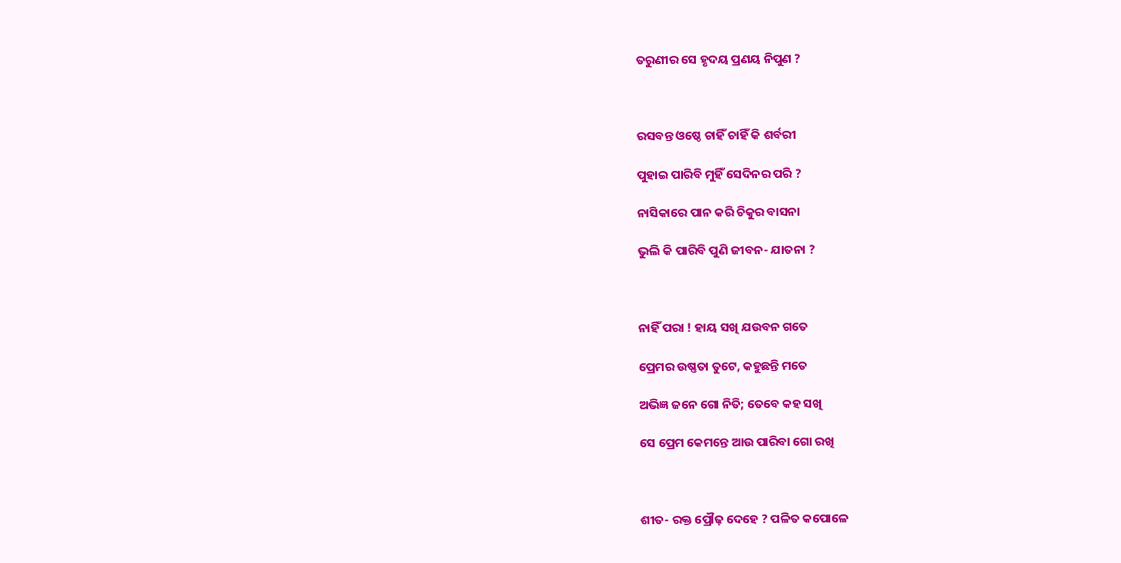ତରୁଣୀର ସେ ହୃଦୟ ପ୍ରଣୟ ନିପୁଣ ?



ରସବନ୍ତ ଓଷ୍ଠେ ଚାହିଁ ଚାହିଁ କି ଶର୍ବରୀ

ପୁହାଇ ପାରିବି ମୁହିଁ ସେଦିନର ପରି ?

ନାସିକାରେ ପାନ କରି ଚିକୁର ବାସନା

ଭୁଲି କି ପାରିବି ପୁଣି ଜୀବନ- ଯାତନା ?



ନାହିଁ ପରା ! ହାୟ ସଖି ଯଉବନ ଗତେ

ପ୍ରେମର ଉଷ୍ଣତା ତୁଟେ, କହୁଛନ୍ତି ମତେ

ଅଭିଜ୍ଞ ଜନେ ଗୋ ନିତି; ତେବେ କହ ସଖି

ସେ ପ୍ରେମ କେମନ୍ତେ ଆଉ ପାରିବା ଗୋ ରଖି



ଶୀତ- ରକ୍ତ ପ୍ରୌଢ଼ ଦେହେ ? ପଳିତ କପୋଳେ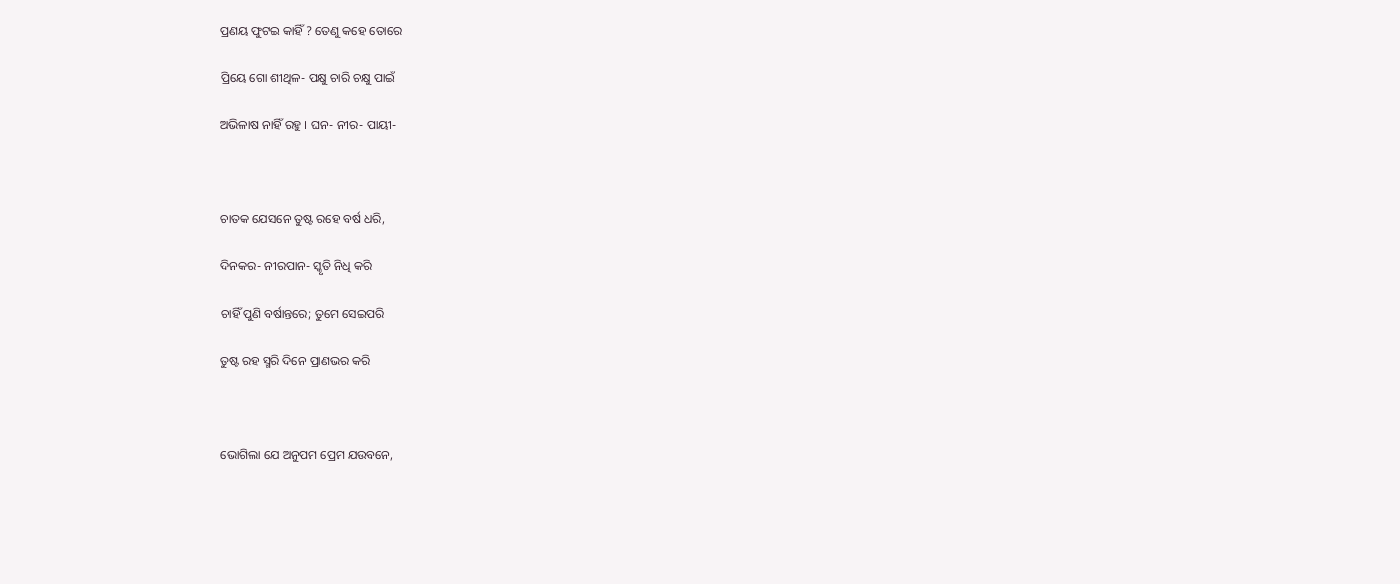ପ୍ରଣୟ ଫୁଟଇ କାହିଁ ? ତେଣୁ କହେ ତୋରେ

ପ୍ରିୟେ ଗୋ ଶୀଥିଳ- ପକ୍ଷୁ ଚାରି ଚକ୍ଷୁ ପାଇଁ

ଅଭିଳାଷ ନାହିଁ ରହୁ । ଘନ- ନୀର- ପାୟୀ-



ଚାତକ ଯେସନେ ତୁଷ୍ଟ ରହେ ବର୍ଷ ଧରି,

ଦିନକର- ନୀରପାନ- ସ୍କୃତି ନିଧି କରି

ଚାହିଁ ପୁଣି ବର୍ଷାନ୍ତରେ; ତୁମେ ସେଇପରି

ତୁଷ୍ଟ ରହ ସ୍ମରି ଦିନେ ପ୍ରାଣଭର କରି



ଭୋଗିଲା ଯେ ଅନୁପମ ପ୍ରେମ ଯଉବନେ,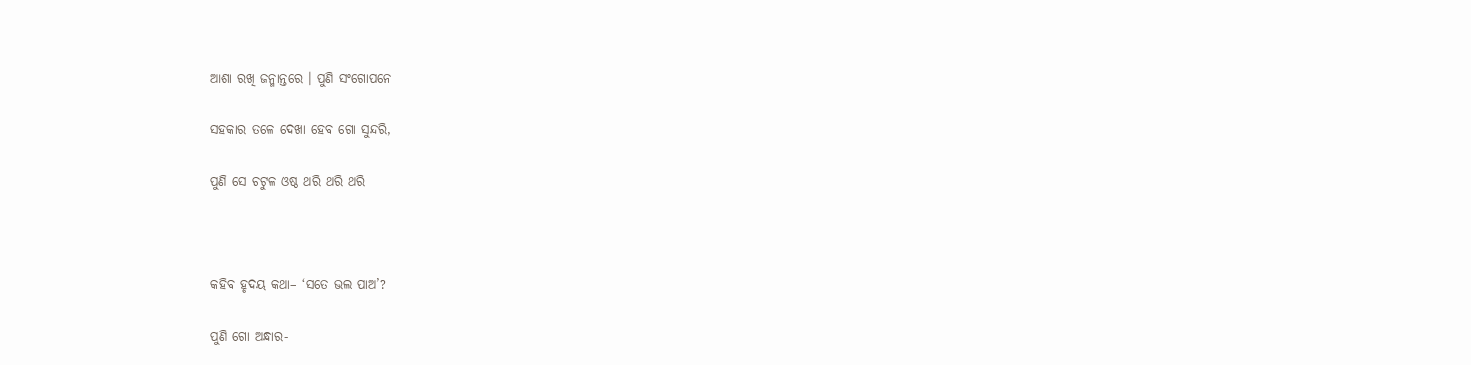ଆଶା ରଖି ଜନ୍ମାନ୍ତରେ । ପୁଣି ସଂଗୋପନେ

ସହକାର ତଳେ ଦେଖା ହେବ ଗୋ ସୁନ୍ଦରି,

ପୁଣି ସେ ଚଟୁଳ ଓଷ୍ଠ ଥରି ଥରି ଥରି



କହିବ ହୃଦୟ କଥା– ‘ସତେ ଭଲ ପାଅ’?

ପୁଣି ଗୋ ଅନ୍ଧାର-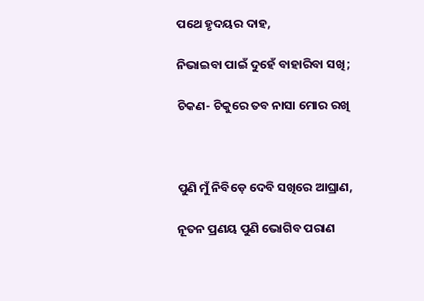ପଥେ ହୃଦୟର ଦାହ,

ନିଭାଇବା ପାଇଁ ଦୁହେଁ ବାହାରିବା ସଖି;

ଚିକଣ- ଚିକୁରେ ତବ ନାସା ମୋର ରଖି



ପୁଣି ମୁଁ ନିବିଡ଼େ ଦେବି ସଖିରେ ଆଘ୍ରାଣ,

ନୂତନ ପ୍ରଣୟ ପୁଣି ଭୋଗିବ ପରାଣ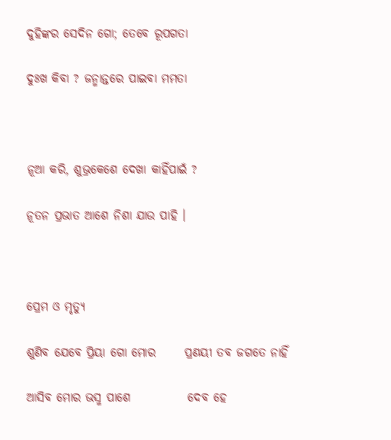ଦୁହିଙ୍କର ସେଦିନ ଗୋ; ତେବେ ରୂପଗତା

ଦୁଃଖ କିବା ? ଜନ୍ମାନ୍ତରେ ପାଇବା ମମତା



ନୂଆ କରି, ଶୁଭ୍ରକେଶେ ଦେଖା କାହିଁପାଇଁ ?

ନୂତନ ପ୍ରଭାତ ଆଶେ ନିଶା ଯାଉ ପାହି ।



ପ୍ରେମ ଓ ମୃତ୍ୟୁ

ଶୁଣିବ ଯେବେ ପ୍ରିୟା ଗୋ ମୋର      ପ୍ରଣୟୀ ତବ ଜଗତେ ନାହିଁ

ଆସିବ ମୋର ଭସ୍ମ ପାଶେ            ଦେବ ହେ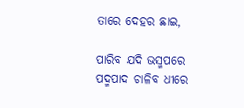ତାରେ ଦେହର ଛାଇ,

ପାରିବ ଯଦି ଭସ୍ମପରେ            ପଦ୍ମପାଦ ଚାଳିବ ଧୀରେ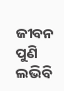ଜୀବନ ପୁଣି ଲଭିବି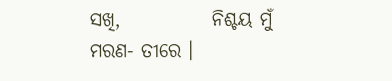ସଖି,            ନିଶ୍ଚୟ ମୁଁ ମରଣ- ତୀରେ ।